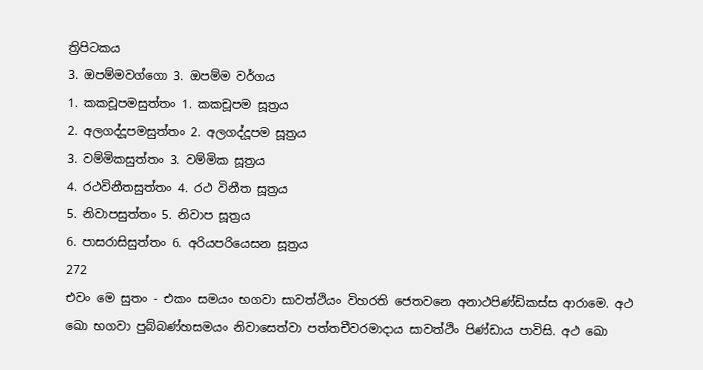ත්‍රිපිටකය
3. ඔපම්මවග්ගො 3. ඔපම්ම වර්ගය
1. කකචූපමසුත්තං 1. කකචූපම සූත්‍රය
2. අලගද්දූපමසුත්තං 2. අලගද්දූපම සූත්‍රය
3. වම්මිකසුත්තං 3. වම්මික සූත්‍රය
4. රථවිනීතසුත්තං 4. රථ විනීත සූත්‍රය
5. නිවාපසුත්තං 5. නිවාප සූත්‍රය
6. පාසරාසිසුත්තං 6. අරියපරියෙසන සූත්‍රය
272
එවං මෙ සුතං - එකං සමයං භගවා සාවත්ථියං විහරති ජෙතවනෙ අනාථපිණ්ඩිකස්ස ආරාමෙ. අථ ඛො භගවා පුබ්බණ්හසමයං නිවාසෙත්වා පත්තචීවරමාදාය සාවත්ථිං පිණ්ඩාය පාවිසි. අථ ඛො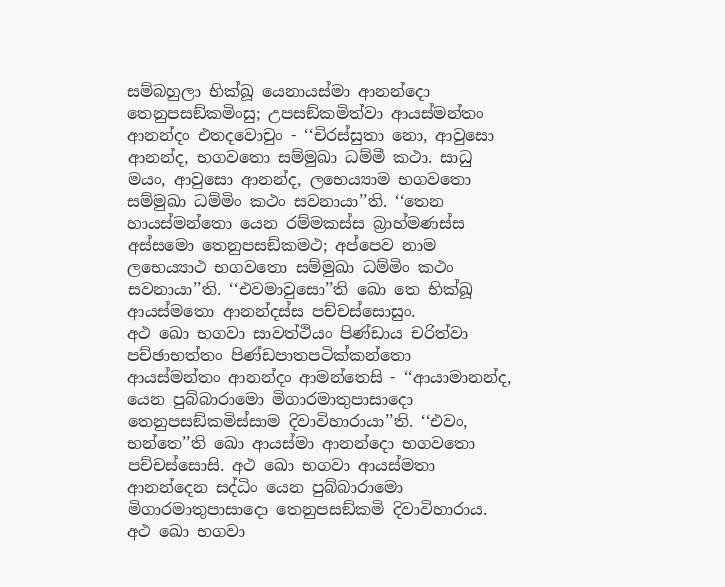සම්බහුලා භික්ඛූ යෙනායස්මා ආනන්දො තෙනුපසඞ්කමිංසු; උපසඞ්කමිත්වා ආයස්මන්තං ආනන්දං එතදවොචුං - ‘‘චිරස්සුතා නො, ආවුසො ආනන්ද, භගවතො සම්මුඛා ධම්මී කථා. සාධු මයං, ආවුසො ආනන්ද, ලභෙය්‍යාම භගවතො සම්මුඛා ධම්මිං කථං සවනායා’’ති. ‘‘තෙන හායස්මන්තො යෙන රම්මකස්ස බ්‍රාහ්මණස්ස අස්සමො තෙනුපසඞ්කමථ; අප්පෙව නාම ලභෙය්‍යාථ භගවතො සම්මුඛා ධම්මිං කථං සවනායා’’ති. ‘‘එවමාවුසො’’ති ඛො තෙ භික්ඛූ ආයස්මතො ආනන්දස්ස පච්චස්සොසුං.
අථ ඛො භගවා සාවත්ථියං පිණ්ඩාය චරිත්වා පච්ඡාභත්තං පිණ්ඩපාතපටික්කන්තො ආයස්මන්තං ආනන්දං ආමන්තෙසි - ‘‘ආයාමානන්ද, යෙන පුබ්බාරාමො මිගාරමාතුපාසාදො තෙනුපසඞ්කමිස්සාම දිවාවිහාරායා’’ති. ‘‘එවං, භන්තෙ’’ති ඛො ආයස්මා ආනන්දො භගවතො පච්චස්සොසි. අථ ඛො භගවා ආයස්මතා ආනන්දෙන සද්ධිං යෙන පුබ්බාරාමො මිගාරමාතුපාසාදො තෙනුපසඞ්කමි දිවාවිහාරාය. අථ ඛො භගවා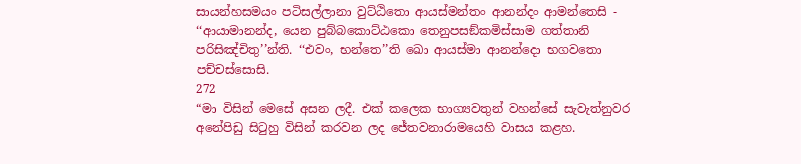සායන්හසමයං පටිසල්ලානා වුට්ඨිතො ආයස්මන්තං ආනන්දං ආමන්තෙසි - ‘‘ආයාමානන්ද, යෙන පුබ්බකොට්ඨකො තෙනුපසඞ්කමිස්සාම ගත්තානි පරිසිඤ්චිතු’’න්ති. ‘‘එවං, භන්තෙ’’ති ඛො ආයස්මා ආනන්දො භගවතො පච්චස්සොසි.
272
“මා විසින් මෙසේ අසන ලදී. එක් කලෙක භාග්‍යවතුන් වහන්සේ සැවැත්නුවර අනේපිඩු සිටුහු විසින් කරවන ලද ජේතවනාරාමයෙහි වාසය කළහ.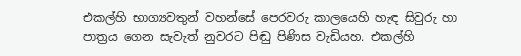එකල්හි භාග්‍යවතුන් වහන්සේ පෙරවරු කාලයෙහි හැඳ සිවුරු හා පාත්‍රය ගෙන සැවැත් නුවරට පිඬු පිණිස වැඩියහ. එකල්හි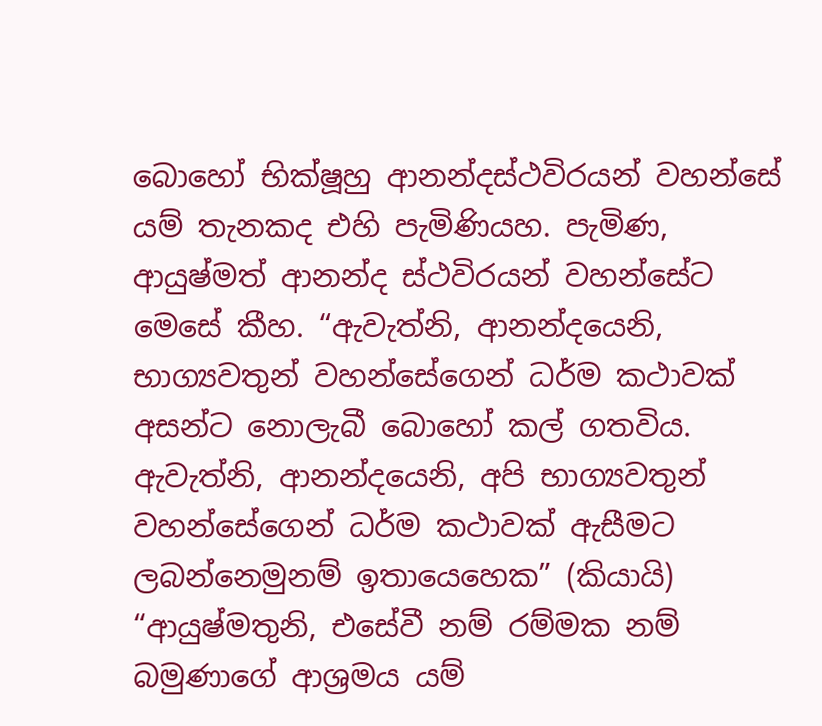බොහෝ භික්ෂූහු ආනන්දස්ථවිරයන් වහන්සේ යම් තැනකද එහි පැමිණියහ. පැමිණ, ආයුෂ්මත් ආනන්ද ස්ථවිරයන් වහන්සේට මෙසේ කීහ. “ඇවැත්නි, ආනන්දයෙනි, භාග්‍යවතුන් වහන්සේගෙන් ධර්ම කථාවක් අසන්ට නොලැබී බොහෝ කල් ගතවිය. ඇවැත්නි, ආනන්දයෙනි, අපි භාග්‍යවතුන් වහන්සේගෙන් ධර්ම කථාවක් ඇසීමට ලබන්නෙමුනම් ඉතායෙහෙක” (කියායි) “ආයුෂ්මතුනි, එසේවී නම් රම්මක නම් බමුණාගේ ආශ්‍රමය යම්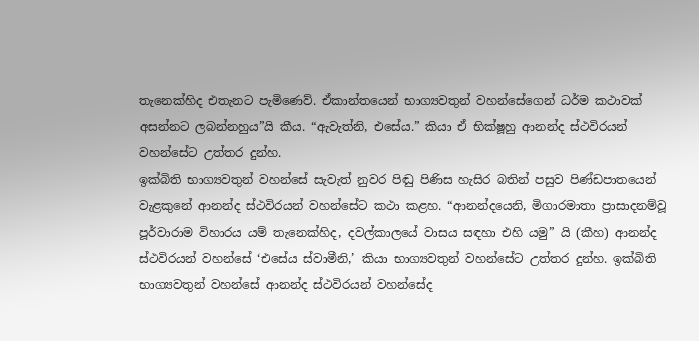තැනෙක්හිද එතැනට පැමිණෙව්. ඒකාන්තයෙන් භාග්‍යවතුන් වහන්සේගෙන් ධර්ම කථාවක් අසන්නට ලබන්නහුය”යි කීය. “ඇවැත්නි, එසේය.” කියා ඒ භික්ෂූහු ආනන්ද ස්ථවිරයන් වහන්සේට උත්තර දුන්හ.
ඉක්බිති භාග්‍යවතුන් වහන්සේ සැවැත් නුවර පිඬු පිණිස හැසිර බතින් පසුව පිණ්ඩපාතයෙන් වැළකුනේ ආනන්ද ස්ථවිරයන් වහන්සේට කථා කළහ. “ආනන්දයෙනි, මිගාරමාතා ප්‍රාසාදනම්වූ පූර්වාරාම විහාරය යම් තැනෙක්හිද, දවල්කාලයේ වාසය සඳහා එහි යමු” යි (කීහ) ආනන්ද ස්ථවිරයන් වහන්සේ ‘එසේය ස්වාමීනි,’ කියා භාග්‍යවතුන් වහන්සේට උත්තර දුන්හ. ඉක්බිති භාග්‍යවතුන් වහන්සේ ආනන්ද ස්ථවිරයන් වහන්සේද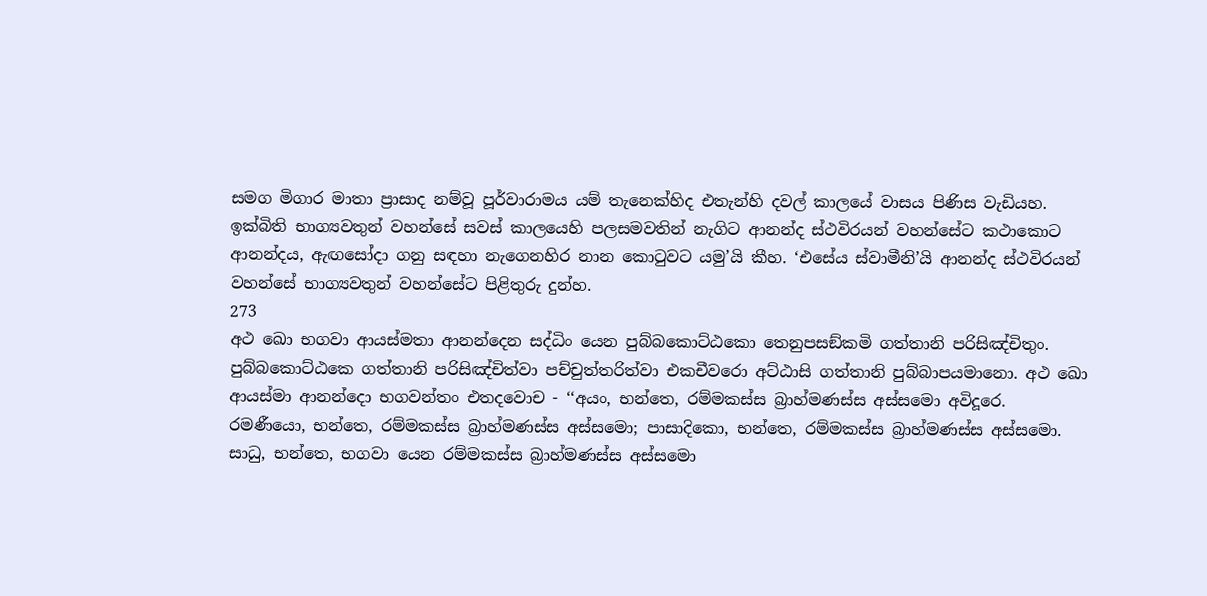සමග මිගාර මාතා ප්‍රාසාද නම්වූ පූර්වාරාමය යම් තැනෙක්හිද එතැන්හි දවල් කාලයේ වාසය පිණිස වැඩියහ. ඉක්බිති භාග්‍යවතුන් වහන්සේ සවස් කාලයෙහි පලසමවතින් නැගිට ආනන්ද ස්ථවිරයන් වහන්සේට කථාකොට ආනන්දය, ඇඟසෝදා ගනු සඳහා නැගෙනහිර නාන කොටුවට යමු’යි කීහ. ‘එසේය ස්වාමීනි’යි ආනන්ද ස්ථවිරයන් වහන්සේ භාග්‍යවතුන් වහන්සේට පිළිතුරු දුන්හ.
273
අථ ඛො භගවා ආයස්මතා ආනන්දෙන සද්ධිං යෙන පුබ්බකොට්ඨකො තෙනුපසඞ්කමි ගත්තානි පරිසිඤ්චිතුං. පුබ්බකොට්ඨකෙ ගත්තානි පරිසිඤ්චිත්වා පච්චුත්තරිත්වා එකචීවරො අට්ඨාසි ගත්තානි පුබ්බාපයමානො. අථ ඛො ආයස්මා ආනන්දො භගවන්තං එතදවොච - ‘‘අයං, භන්තෙ, රම්මකස්ස බ්‍රාහ්මණස්ස අස්සමො අවිදූරෙ. රමණීයො, භන්තෙ, රම්මකස්ස බ්‍රාහ්මණස්ස අස්සමො; පාසාදිකො, භන්තෙ, රම්මකස්ස බ්‍රාහ්මණස්ස අස්සමො. සාධු, භන්තෙ, භගවා යෙන රම්මකස්ස බ්‍රාහ්මණස්ස අස්සමො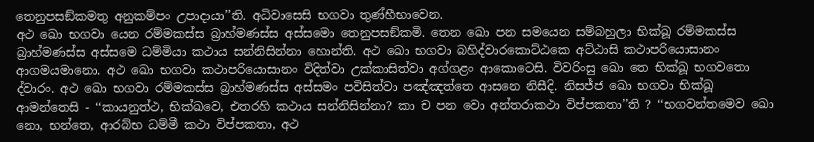තෙනුපසඞ්කමතු අනුකම්පං උපාදායා’’ති. අධිවාසෙසි භගවා තුණ්හීභාවෙන.
අථ ඛො භගවා යෙන රම්මකස්ස බ්‍රාහ්මණස්ස අස්සමො තෙනුපසඞ්කමි. තෙන ඛො පන සමයෙන සම්බහුලා භික්ඛූ රම්මකස්ස බ්‍රාහ්මණස්ස අස්සමෙ ධම්මියා කථාය සන්නිසින්නා හොන්ති. අථ ඛො භගවා බහිද්වාරකොට්ඨකෙ අට්ඨාසි කථාපරියොසානං ආගමයමානො. අථ ඛො භගවා කථාපරියොසානං විදිත්වා උක්කාසිත්වා අග්ගළං ආකොටෙසි. විවරිංසු ඛො තෙ භික්ඛූ භගවතො ද්වාරං. අථ ඛො භගවා රම්මකස්ස බ්‍රාහ්මණස්ස අස්සමං පවිසිත්වා පඤ්ඤත්තෙ ආසනෙ නිසීදි. නිසජ්ජ ඛො භගවා භික්ඛූ ආමන්තෙසි - ‘‘කායනුත්ථ, භික්ඛවෙ, එතරහි කථාය සන්නිසින්නා? කා ච පන වො අන්තරාකථා විප්පකතා’’ති ? ‘‘භගවන්තමෙව ඛො නො, භන්තෙ, ආරබ්භ ධම්මී කථා විප්පකතා, අථ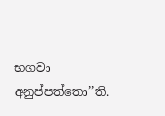භගවා අනුප්පත්තො’’ති.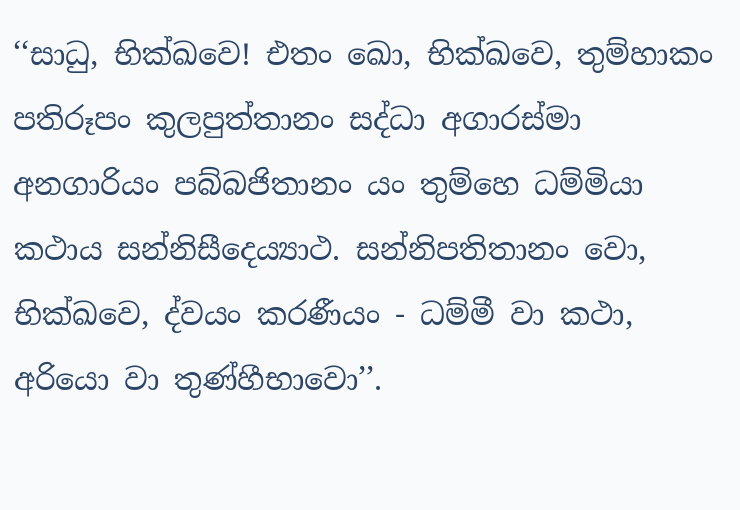‘‘සාධු, භික්ඛවෙ! එතං ඛො, භික්ඛවෙ, තුම්හාකං පතිරූපං කුලපුත්තානං සද්ධා අගාරස්මා අනගාරියං පබ්බජිතානං යං තුම්හෙ ධම්මියා කථාය සන්නිසීදෙය්‍යාථ. සන්නිපතිතානං වො, භික්ඛවෙ, ද්වයං කරණීයං - ධම්මී වා කථා, අරියො වා තුණ්හීභාවො’’.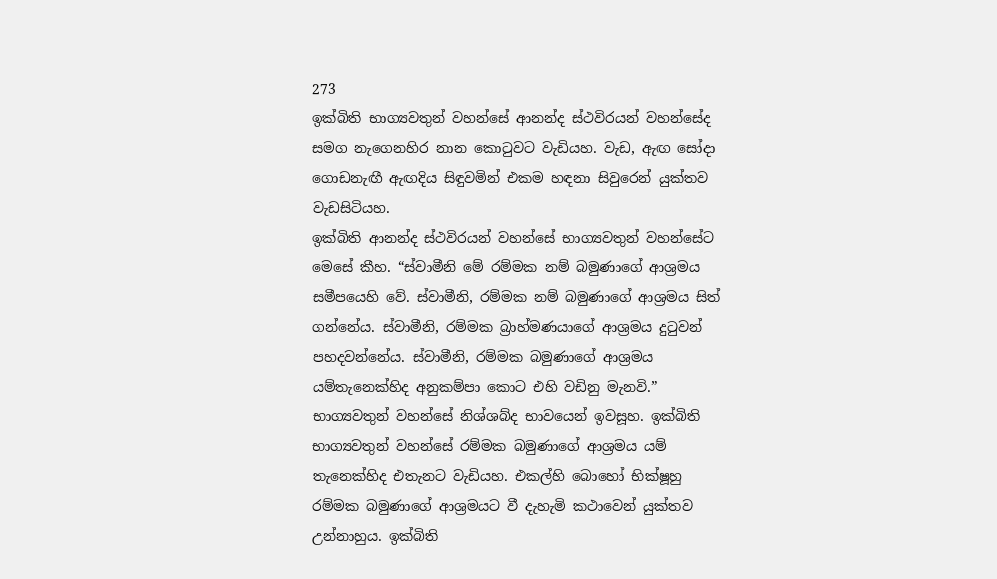273
ඉක්බිති භාග්‍යවතුන් වහන්සේ ආනන්ද ස්ථවිරයන් වහන්සේද සමග නැගෙනහිර නාන කොටුවට වැඩියහ. වැඩ, ඇඟ සෝදා ගොඩනැඟී ඇඟදිය සිඳුවමින් එකම හඳනා සිවුරෙන් යුක්තව වැඩසිටියහ.
ඉක්බිති ආනන්ද ස්ථවිරයන් වහන්සේ භාග්‍යවතුන් වහන්සේට මෙසේ කීහ. “ස්වාමීනි මේ රම්මක නම් බමුණාගේ ආශ්‍රමය සමීපයෙහි වේ. ස්වාමීනි, රම්මක නම් බමුණාගේ ආශ්‍රමය සිත් ගන්නේය. ස්වාමීනි, රම්මක බ්‍රාහ්මණයාගේ ආශ්‍රමය දුටුවන් පහදවන්නේය. ස්වාමීනි, රම්මක බමුණාගේ ආශ්‍රමය යම්තැනෙක්හිද අනුකම්පා කොට එහි වඩිනු මැනවි.” භාග්‍යවතුන් වහන්සේ නිශ්ශබ්ද භාවයෙන් ඉවසූහ. ඉක්බිති භාග්‍යවතුන් වහන්සේ රම්මක බමුණාගේ ආශ්‍රමය යම් තැනෙක්හිද එතැනට වැඩියහ. එකල්හි බොහෝ භික්ෂූහු රම්මක බමුණාගේ ආශ්‍රමයට වී දැහැමි කථාවෙන් යුක්තව උන්නාහුය. ඉක්බිති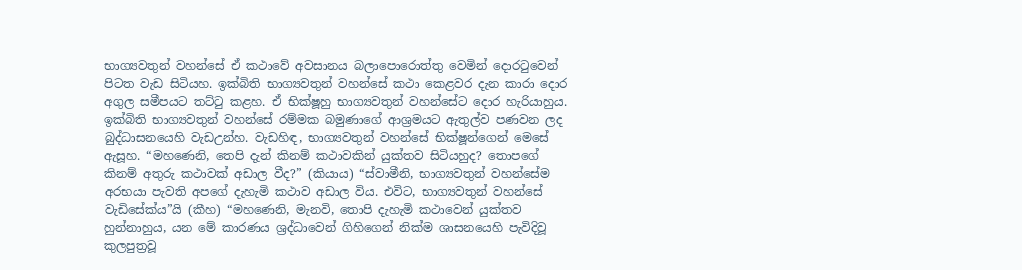භාග්‍යවතුන් වහන්සේ ඒ කථාවේ අවසානය බලාපොරොත්තු වෙමින් දොරටුවෙන් පිටත වැඩ සිටියහ. ඉක්බිති භාග්‍යවතුන් වහන්සේ කථා කෙළවර දැන කාරා දොර අගුල සමීපයට තට්ටු කළහ. ඒ භික්ෂූහු භාග්‍යවතුන් වහන්සේට දොර හැරියාහුය. ඉක්බිති භාග්‍යවතුන් වහන්සේ රම්මක බමුණාගේ ආශ්‍රමයට ඇතුල්ව පණවන ලද බුද්ධාසනයෙහි වැඩඋන්හ. වැඩහිඳ, භාග්‍යවතුන් වහන්සේ භික්ෂූන්ගෙන් මෙසේ ඇසූහ. “මහණෙනි, තෙපි දැන් කිනම් කථාවකින් යුක්තව සිටියහුද? තොපගේ කිනම් අතුරු කථාවක් අඩාල වීද?” (කියාය) “ස්වාමීනි, භාග්‍යවතුන් වහන්සේම අරභයා පැවති අපගේ දැහැමි කථාව අඩාල විය. එවිට, භාග්‍යවතුන් වහන්සේ වැඩිසේක්ය”යි (කීහ) “මහණෙනි, මැනවි, තොපි දැහැමි කථාවෙන් යුක්තව හුන්නාහුය, යන මේ කාරණය ශ්‍රද්ධාවෙන් ගිහිගෙන් නික්ම ශාසනයෙහි පැවිදිවූ කුලපුත්‍රවූ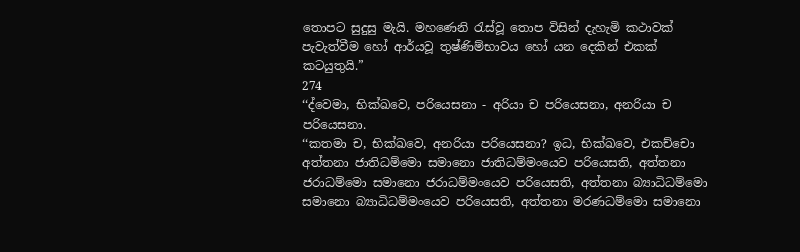තොපට සුදුසු මැයි. මහණෙනි රැස්වූ තොප විසින් දැහැමි කථාවක් පැවැත්වීම හෝ ආර්යවූ තුෂ්ණිම්භාවය හෝ යන දෙකින් එකක් කටයුතුයි.”
274
‘‘ද්වෙමා, භික්ඛවෙ, පරියෙසනා - අරියා ච පරියෙසනා, අනරියා ච පරියෙසනා.
‘‘කතමා ච, භික්ඛවෙ, අනරියා පරියෙසනා? ඉධ, භික්ඛවෙ, එකච්චො අත්තනා ජාතිධම්මො සමානො ජාතිධම්මංයෙව පරියෙසති, අත්තනා ජරාධම්මො සමානො ජරාධම්මංයෙව පරියෙසති, අත්තනා බ්‍යාධිධම්මො සමානො බ්‍යාධිධම්මංයෙව පරියෙසති, අත්තනා මරණධම්මො සමානො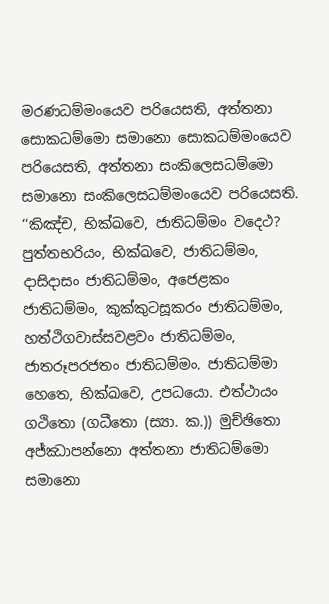මරණධම්මංයෙව පරියෙසති, අත්තනා සොකධම්මො සමානො සොකධම්මංයෙව පරියෙසති, අත්තනා සංකිලෙසධම්මො සමානො සංකිලෙසධම්මංයෙව පරියෙසති.
‘‘කිඤ්ච, භික්ඛවෙ, ජාතිධම්මං වදෙථ? පුත්තභරියං, භික්ඛවෙ, ජාතිධම්මං, දාසිදාසං ජාතිධම්මං, අජෙළකං ජාතිධම්මං, කුක්කුටසූකරං ජාතිධම්මං, හත්ථිගවාස්සවළවං ජාතිධම්මං, ජාතරූපරජතං ජාතිධම්මං. ජාතිධම්මා හෙතෙ, භික්ඛවෙ, උපධයො. එත්ථායං ගථිතො (ගධීතො (ස්‍යා. ක.)) මුච්ඡිතො අජ්ඣාපන්නො අත්තනා ජාතිධම්මො සමානො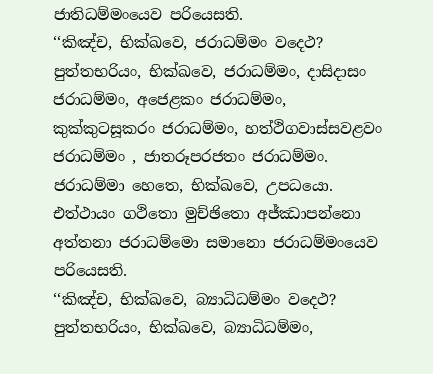ජාතිධම්මංයෙව පරියෙසති.
‘‘කිඤ්ච, භික්ඛවෙ, ජරාධම්මං වදෙථ? පුත්තභරියං, භික්ඛවෙ, ජරාධම්මං, දාසිදාසං ජරාධම්මං, අජෙළකං ජරාධම්මං, කුක්කුටසූකරං ජරාධම්මං, හත්ථිගවාස්සවළවං ජරාධම්මං , ජාතරූපරජතං ජරාධම්මං. ජරාධම්මා හෙතෙ, භික්ඛවෙ, උපධයො. එත්ථායං ගථිතො මුච්ඡිතො අජ්ඣාපන්නො අත්තනා ජරාධම්මො සමානො ජරාධම්මංයෙව පරියෙසති.
‘‘කිඤ්ච, භික්ඛවෙ, බ්‍යාධිධම්මං වදෙථ? පුත්තභරියං, භික්ඛවෙ, බ්‍යාධිධම්මං,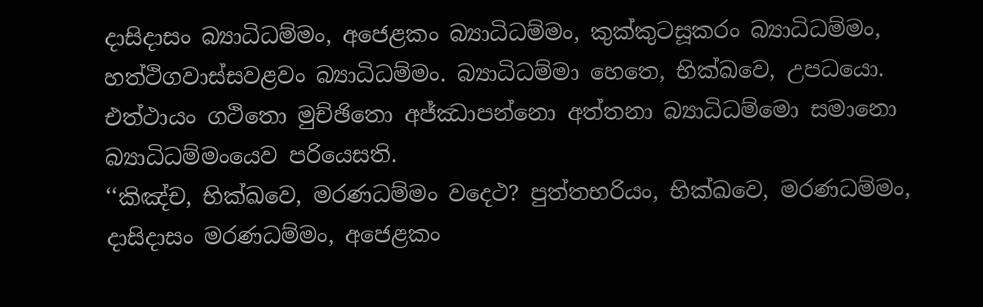දාසිදාසං බ්‍යාධිධම්මං, අජෙළකං බ්‍යාධිධම්මං, කුක්කුටසූකරං බ්‍යාධිධම්මං, හත්ථිගවාස්සවළවං බ්‍යාධිධම්මං. බ්‍යාධිධම්මා හෙතෙ, භික්ඛවෙ, උපධයො. එත්ථායං ගථිතො මුච්ඡිතො අජ්ඣාපන්නො අත්තනා බ්‍යාධිධම්මො සමානො බ්‍යාධිධම්මංයෙව පරියෙසති.
‘‘කිඤ්ච, භික්ඛවෙ, මරණධම්මං වදෙථ? පුත්තභරියං, භික්ඛවෙ, මරණධම්මං, දාසිදාසං මරණධම්මං, අජෙළකං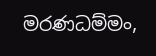මරණධම්මං,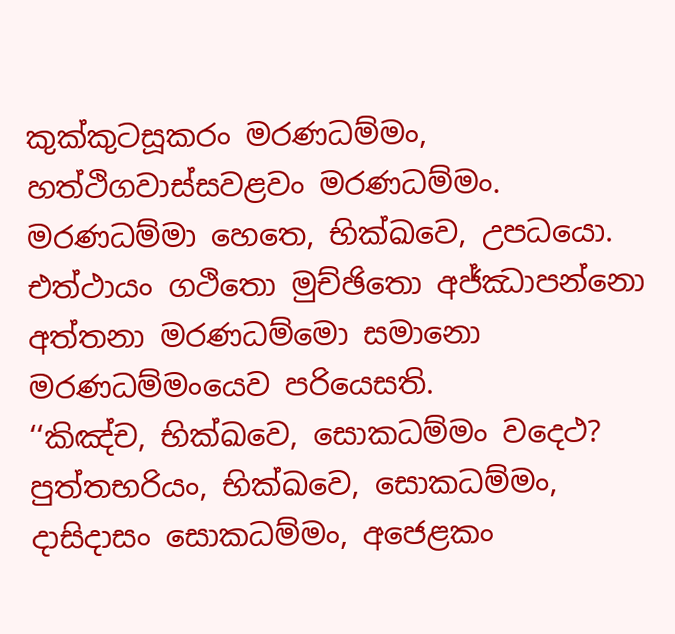කුක්කුටසූකරං මරණධම්මං, හත්ථිගවාස්සවළවං මරණධම්මං. මරණධම්මා හෙතෙ, භික්ඛවෙ, උපධයො. එත්ථායං ගථිතො මුච්ඡිතො අජ්ඣාපන්නො අත්තනා මරණධම්මො සමානො මරණධම්මංයෙව පරියෙසති.
‘‘කිඤ්ච, භික්ඛවෙ, සොකධම්මං වදෙථ? පුත්තභරියං, භික්ඛවෙ, සොකධම්මං, දාසිදාසං සොකධම්මං, අජෙළකං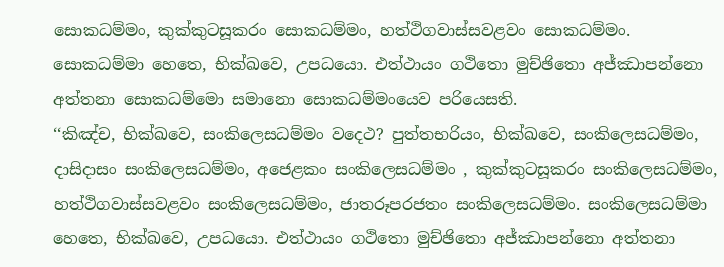සොකධම්මං, කුක්කුටසූකරං සොකධම්මං, හත්ථිගවාස්සවළවං සොකධම්මං. සොකධම්මා හෙතෙ, භික්ඛවෙ, උපධයො. එත්ථායං ගථිතො මුච්ඡිතො අජ්ඣාපන්නො අත්තනා සොකධම්මො සමානො සොකධම්මංයෙව පරියෙසති.
‘‘කිඤ්ච, භික්ඛවෙ, සංකිලෙසධම්මං වදෙථ? පුත්තභරියං, භික්ඛවෙ, සංකිලෙසධම්මං, දාසිදාසං සංකිලෙසධම්මං, අජෙළකං සංකිලෙසධම්මං , කුක්කුටසූකරං සංකිලෙසධම්මං, හත්ථිගවාස්සවළවං සංකිලෙසධම්මං, ජාතරූපරජතං සංකිලෙසධම්මං. සංකිලෙසධම්මා හෙතෙ, භික්ඛවෙ, උපධයො. එත්ථායං ගථිතො මුච්ඡිතො අජ්ඣාපන්නො අත්තනා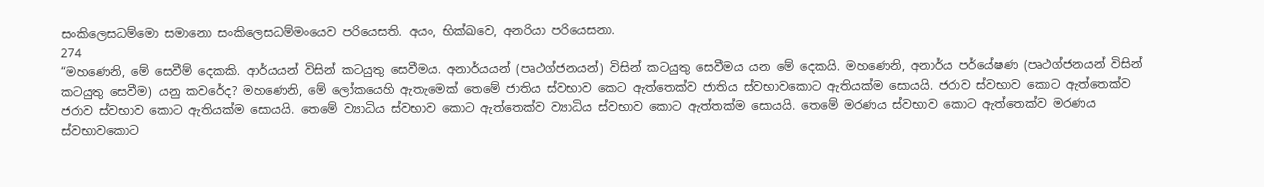සංකිලෙසධම්මො සමානො සංකිලෙසධම්මංයෙව පරියෙසති. අයං, භික්ඛවෙ, අනරියා පරියෙසනා.
274
“මහණෙනි, මේ සෙවීම් දෙකකි. ආර්යයන් විසින් කටයුතු සෙවීමය. අනාර්යයන් (පෘථග්ජනයන්) විසින් කටයුතු සෙවීමය යන මේ දෙකයි. මහණෙනි, අනාර්ය පර්යේෂණ (පෘථග්ජනයන් විසින් කටයුතු සෙවීම) යනු කවරේද? මහණෙනි, මේ ලෝකයෙහි ඇතැමෙක් තෙමේ ජාතිය ස්වභාව කෙට ඇත්තෙක්ව ජාතිය ස්වභාවකොට ඇතියක්ම සොයයි. ජරාව ස්වභාව කොට ඇත්තෙක්ව ජරාව ස්වභාව කොට ඇතියක්ම සොයයි. තෙමේ ව්‍යාධිය ස්වභාව කොට ඇත්තෙක්ව ව්‍යාධිය ස්වභාව කොට ඇත්තක්ම සොයයි. තෙමේ මරණය ස්වභාව කොට ඇත්තෙක්ව මරණය ස්වභාවකොට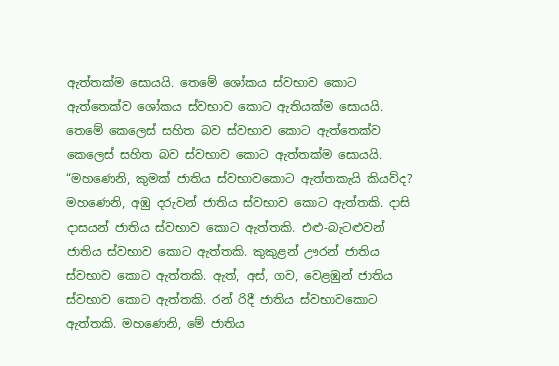ඇත්තක්ම සොයයි. තෙමේ ශෝකය ස්වභාව කොට ඇත්තෙක්ව ශෝකය ස්වභාව කොට ඇතියක්ම සොයයි. තෙමේ කෙලෙස් සහිත බව ස්වභාව කොට ඇත්තෙක්ව කෙලෙස් සහිත බව ස්වභාව කොට ඇත්තක්ම සොයයි.
“මහණෙනි, කුමක් ජාතිය ස්වභාවකොට ඇත්තකැයි කියව්ද? මහණෙනි, අඹු දරුවන් ජාතිය ස්වභාව කොට ඇත්තකි. දාසි දාසයන් ජාතිය ස්වභාව කොට ඇත්තකි. එළු-බැටළුවන් ජාතිය ස්වභාව කොට ඇත්තකි. කුකුළන් ඌරන් ජාතිය ස්වභාව කොට ඇත්තකි. ඇත්, අස්, ගව, වෙළඹුන් ජාතිය ස්වභාව කොට ඇත්තකි. රන් රිදී ජාතිය ස්වභාවකොට ඇත්තකි. මහණෙනි, මේ ජාතිය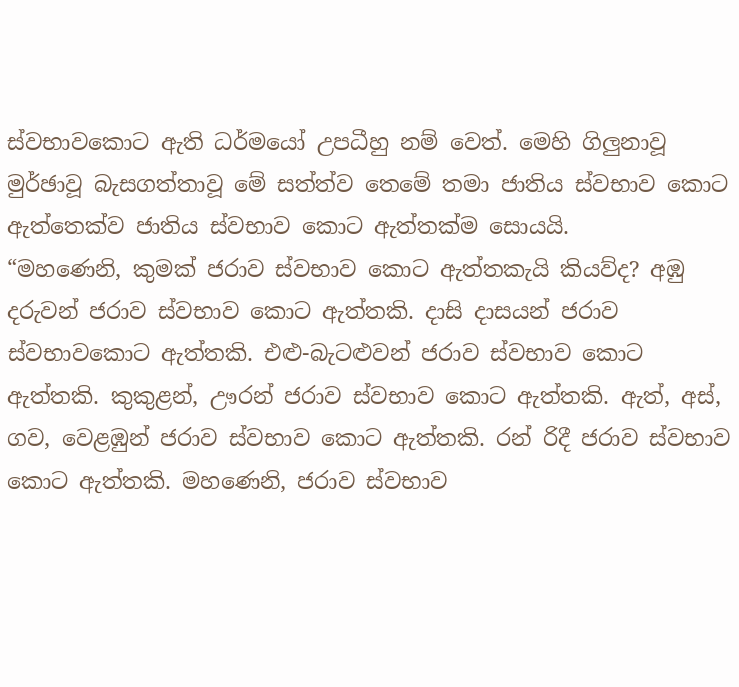ස්වභාවකොට ඇති ධර්මයෝ උපධීහු නම් වෙත්. මෙහි ගිලුනාවූ මුර්ඡාවූ බැසගත්තාවූ මේ සත්ත්ව තෙමේ තමා ජාතිය ස්වභාව කොට ඇත්තෙක්ව ජාතිය ස්වභාව කොට ඇත්තක්ම සොයයි.
“මහණෙනි, කුමක් ජරාව ස්වභාව කොට ඇත්තකැයි කියව්ද? අඹු දරුවන් ජරාව ස්වභාව කොට ඇත්තකි. දාසි දාසයන් ජරාව ස්වභාවකොට ඇත්තකි. එළු-බැටළුවන් ජරාව ස්වභාව කොට ඇත්තකි. කුකුළන්, ඌරන් ජරාව ස්වභාව කොට ඇත්තකි. ඇත්, අස්, ගව, වෙළඹුන් ජරාව ස්වභාව කොට ඇත්තකි. රන් රිදී ජරාව ස්වභාව කොට ඇත්තකි. මහණෙනි, ජරාව ස්වභාව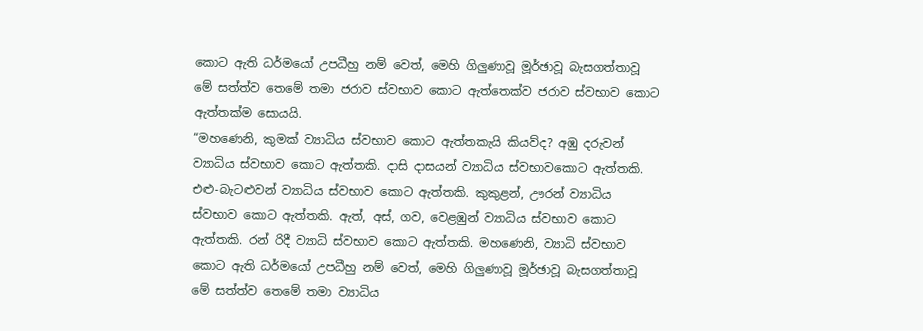කොට ඇති ධර්මයෝ උපධීහු නම් වෙත්, මෙහි ගිලුණාවූ මූර්ඡාවූ බැසගත්තාවූ මේ සත්ත්ව තෙමේ තමා ජරාව ස්වභාව කොට ඇත්තෙක්ව ජරාව ස්වභාව කොට ඇත්තක්ම සොයයි.
“මහණෙනි, කුමක් ව්‍යාධිය ස්වභාව කොට ඇත්තකැයි කියව්ද? අඹු දරුවන් ව්‍යාධිය ස්වභාව කොට ඇත්තකි. දාසි දාසයන් ව්‍යාධිය ස්වභාවකොට ඇත්තකි. එළු-බැටළුවන් ව්‍යාධිය ස්වභාව කොට ඇත්තකි. කුකුළන්, ඌරන් ව්‍යාධිය ස්වභාව කොට ඇත්තකි. ඇත්, අස්, ගව, වෙළඹුන් ව්‍යාධිය ස්වභාව කොට ඇත්තකි. රන් රිදී ව්‍යාධි ස්වභාව කොට ඇත්තකි. මහණෙනි, ව්‍යාධි ස්වභාව කොට ඇති ධර්මයෝ උපධීහු නම් වෙත්, මෙහි ගිලුණාවූ මූර්ඡාවූ බැසගත්තාවූ මේ සත්ත්ව තෙමේ තමා ව්‍යාධිය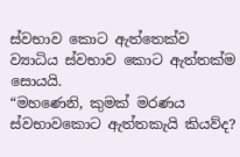ස්වභාව කොට ඇත්තෙක්ව ව්‍යාධිය ස්වභාව කොට ඇත්තක්ම සොයයි.
“මහණෙනි, කුමක් මරණය ස්වභාවකොට ඇත්තකැයි කියව්ද?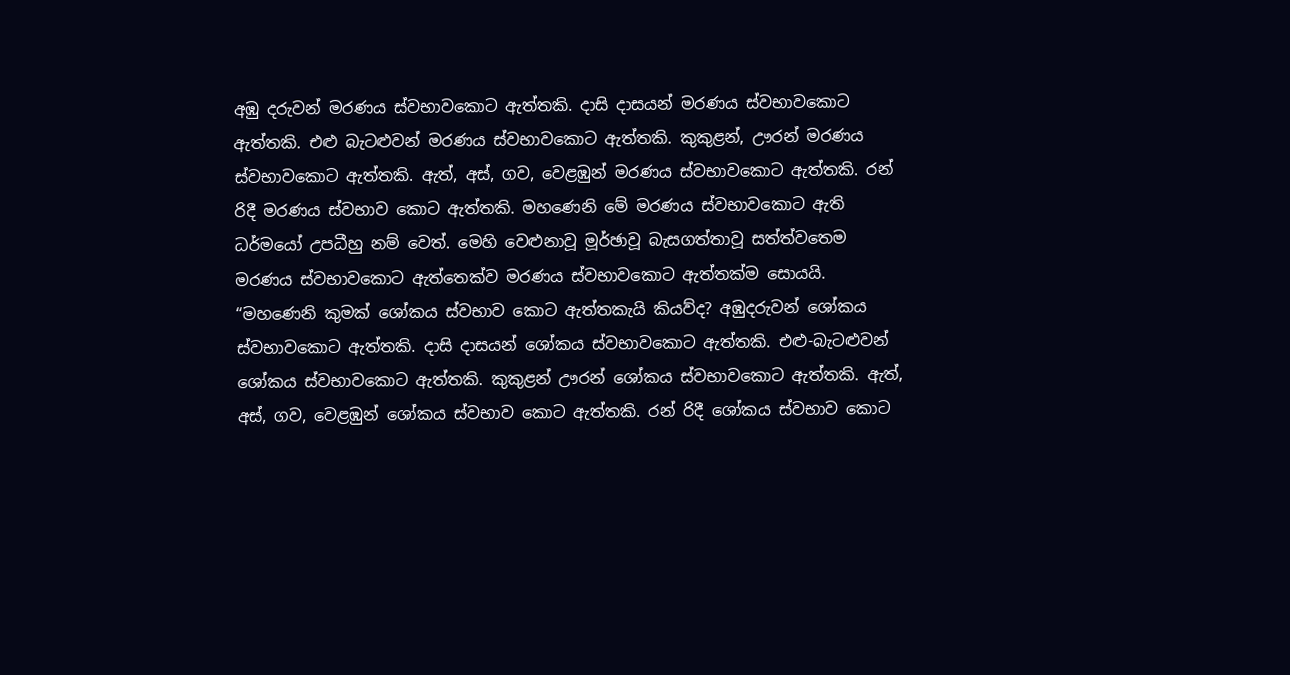අඹු දරුවන් මරණය ස්වභාවකොට ඇත්තකි. දාසි දාසයන් මරණය ස්වභාවකොට ඇත්තකි. එළු බැටළුවන් මරණය ස්වභාවකොට ඇත්තකි. කුකුළන්, ඌරන් මරණය ස්වභාවකොට ඇත්තකි. ඇත්, අස්, ගව, වෙළඹුන් මරණය ස්වභාවකොට ඇත්තකි. රන් රිදී මරණය ස්වභාව කොට ඇත්තකි. මහණෙනි මේ මරණය ස්වභාවකොට ඇති ධර්මයෝ උපධීහු නම් වෙත්. මෙහි වෙළුනාවූ මූර්ඡාවූ බැසගත්තාවූ සත්ත්වතෙම මරණය ස්වභාවකොට ඇත්තෙක්ව මරණය ස්වභාවකොට ඇත්තක්ම සොයයි.
“මහණෙනි කුමක් ශෝකය ස්වභාව කොට ඇත්තකැයි කියව්ද? අඹුදරුවන් ශෝකය ස්වභාවකොට ඇත්තකි. දාසි දාසයන් ශෝකය ස්වභාවකොට ඇත්තකි. එළු-බැටළුවන් ශෝකය ස්වභාවකොට ඇත්තකි. කුකුළන් ඌරන් ශෝකය ස්වභාවකොට ඇත්තකි. ඇත්, අස්, ගව, වෙළඹුන් ශෝකය ස්වභාව කොට ඇත්තකි. රන් රිදී ශෝකය ස්වභාව කොට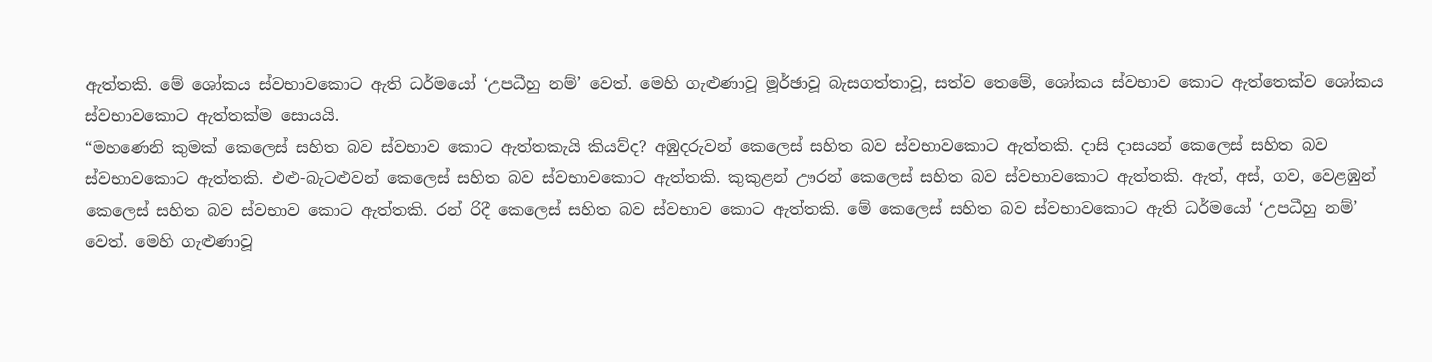ඇත්තකි. මේ ශෝකය ස්වභාවකොට ඇති ධර්මයෝ ‘උපධීහු නම්’ වෙත්. මෙහි ගැළුණාවූ මූර්ඡාවූ බැසගත්තාවූ, සත්ව තෙමේ, ශෝකය ස්වභාව කොට ඇත්තෙක්ව ශෝකය ස්වභාවකොට ඇත්තක්ම සොයයි.
“මහණෙනි කුමක් කෙලෙස් සහිත බව ස්වභාව කොට ඇත්තකැයි කියව්ද? අඹුදරුවන් කෙලෙස් සහිත බව ස්වභාවකොට ඇත්තකි. දාසි දාසයන් කෙලෙස් සහිත බව ස්වභාවකොට ඇත්තකි. එළු-බැටළුවන් කෙලෙස් සහිත බව ස්වභාවකොට ඇත්තකි. කුකුළන් ඌරන් කෙලෙස් සහිත බව ස්වභාවකොට ඇත්තකි. ඇත්, අස්, ගව, වෙළඹුන් කෙලෙස් සහිත බව ස්වභාව කොට ඇත්තකි. රන් රිදී කෙලෙස් සහිත බව ස්වභාව කොට ඇත්තකි. මේ කෙලෙස් සහිත බව ස්වභාවකොට ඇති ධර්මයෝ ‘උපධීහු නම්’ වෙත්. මෙහි ගැළුණාවූ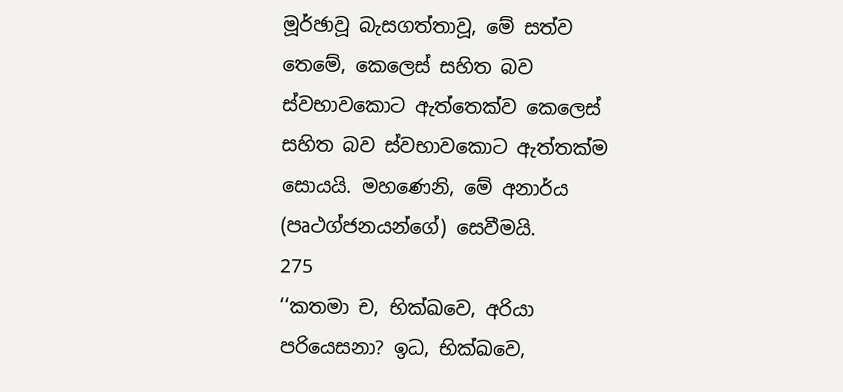මූර්ඡාවූ බැසගත්තාවූ, මේ සත්ව තෙමේ, කෙලෙස් සහිත බව ස්වභාවකොට ඇත්තෙක්ව කෙලෙස් සහිත බව ස්වභාවකොට ඇත්තක්ම සොයයි. මහණෙනි, මේ අනාර්ය (පෘථග්ජනයන්ගේ) සෙවීමයි.
275
‘‘කතමා ච, භික්ඛවෙ, අරියා පරියෙසනා? ඉධ, භික්ඛවෙ,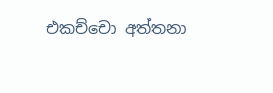එකච්චො අත්තනා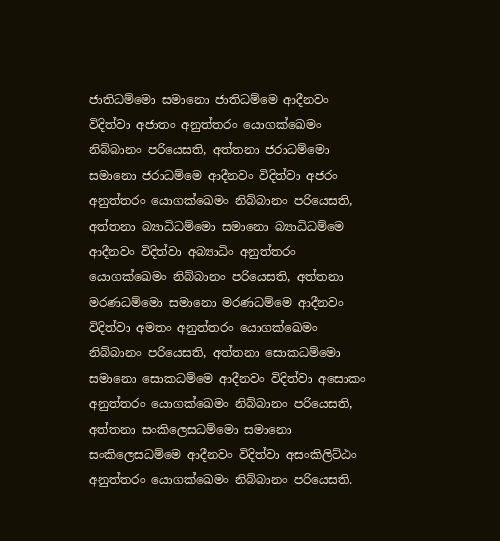ජාතිධම්මො සමානො ජාතිධම්මෙ ආදීනවං විදිත්වා අජාතං අනුත්තරං යොගක්ඛෙමං නිබ්බානං පරියෙසති, අත්තනා ජරාධම්මො සමානො ජරාධම්මෙ ආදීනවං විදිත්වා අජරං අනුත්තරං යොගක්ඛෙමං නිබ්බානං පරියෙසති, අත්තනා බ්‍යාධිධම්මො සමානො බ්‍යාධිධම්මෙ ආදීනවං විදිත්වා අබ්‍යාධිං අනුත්තරං යොගක්ඛෙමං නිබ්බානං පරියෙසති, අත්තනා මරණධම්මො සමානො මරණධම්මෙ ආදීනවං විදිත්වා අමතං අනුත්තරං යොගක්ඛෙමං නිබ්බානං පරියෙසති, අත්තනා සොකධම්මො සමානො සොකධම්මෙ ආදීනවං විදිත්වා අසොකං අනුත්තරං යොගක්ඛෙමං නිබ්බානං පරියෙසති, අත්තනා සංකිලෙසධම්මො සමානො සංකිලෙසධම්මෙ ආදීනවං විදිත්වා අසංකිලිට්ඨං අනුත්තරං යොගක්ඛෙමං නිබ්බානං පරියෙසති.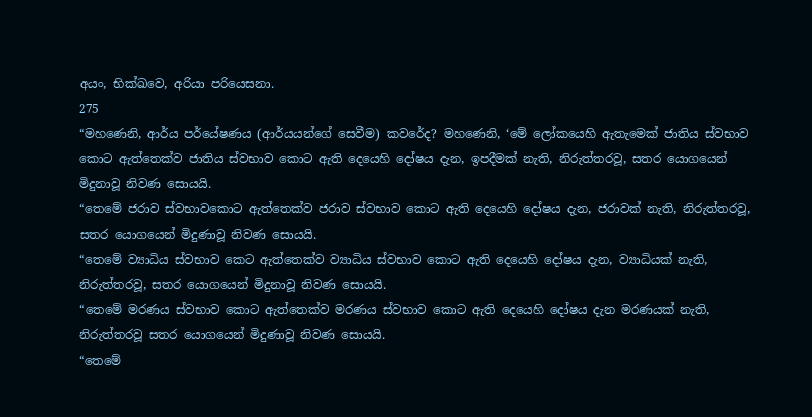අයං, භික්ඛවෙ, අරියා පරියෙසනා.
275
“මහණෙනි, ආර්ය පර්යේෂණය (ආර්යයන්ගේ සෙවීම) කවරේද? මහණෙනි, ‘මේ ලෝකයෙහි ඇතැමෙක් ජාතිය ස්වභාව කොට ඇත්තෙක්ව ජාතිය ස්වභාව කොට ඇති දෙයෙහි දෝෂය දැන, ඉපදීමක් නැති, නිරුත්තරවූ, සතර යොගයෙන් මිදුනාවූ නිවණ සොයයි.
“තෙමේ ජරාව ස්වභාවකොට ඇත්තෙක්ව ජරාව ස්වභාව කොට ඇති දෙයෙහි දෝෂය දැන, ජරාවක් නැති, නිරුත්තරවූ, සතර යොගයෙන් මිදුණාවූ නිවණ සොයයි.
“තෙමේ ව්‍යාධිය ස්වභාව කෙට ඇත්තෙක්ව ව්‍යාධිය ස්වභාව කොට ඇති දෙයෙහි දෝෂය දැන, ව්‍යාධියක් නැති, නිරුත්තරවූ, සතර යොගයෙන් මිදුනාවූ නිවණ සොයයි.
“තෙමේ මරණය ස්වභාව කොට ඇත්තෙක්ව මරණය ස්වභාව කොට ඇති දෙයෙහි දෝෂය දැන මරණයක් නැති, නිරුත්තරවූ සතර යොගයෙන් මිදුණාවූ නිවණ සොයයි.
“තෙමේ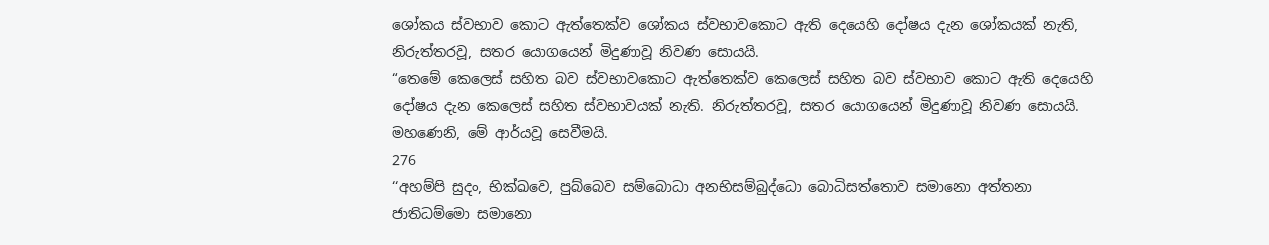ශෝකය ස්වභාව කොට ඇත්තෙක්ව ශෝකය ස්වභාවකොට ඇති දෙයෙහි දෝෂය දැන ශෝකයක් නැති, නිරුත්තරවූ, සතර යොගයෙන් මිදුණාවූ නිවණ සොයයි.
“තෙමේ කෙලෙස් සහිත බව ස්වභාවකොට ඇත්තෙක්ව කෙලෙස් සහිත බව ස්වභාව කොට ඇති දෙයෙහි දෝෂය දැන කෙලෙස් සහිත ස්වභාවයක් නැති. නිරුත්තරවූ, සතර යොගයෙන් මිදුණාවූ නිවණ සොයයි. මහණෙනි, මේ ආර්යවූ සෙවීමයි.
276
‘‘අහම්පි සුදං, භික්ඛවෙ, පුබ්බෙව සම්බොධා අනභිසම්බුද්ධො බොධිසත්තොව සමානො අත්තනා ජාතිධම්මො සමානො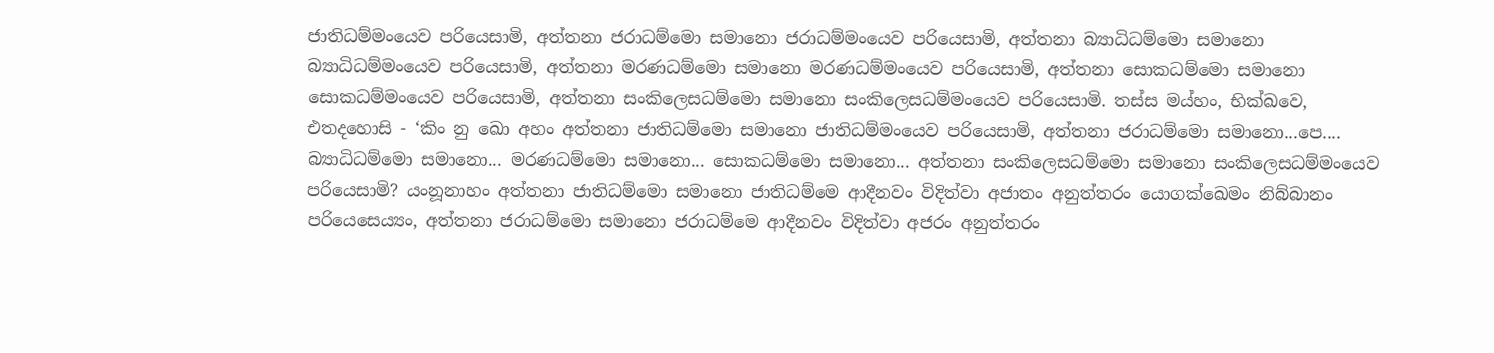ජාතිධම්මංයෙව පරියෙසාමි, අත්තනා ජරාධම්මො සමානො ජරාධම්මංයෙව පරියෙසාමි, අත්තනා බ්‍යාධිධම්මො සමානො බ්‍යාධිධම්මංයෙව පරියෙසාමි, අත්තනා මරණධම්මො සමානො මරණධම්මංයෙව පරියෙසාමි, අත්තනා සොකධම්මො සමානො සොකධම්මංයෙව පරියෙසාමි, අත්තනා සංකිලෙසධම්මො සමානො සංකිලෙසධම්මංයෙව පරියෙසාමි. තස්ස මය්හං, භික්ඛවෙ, එතදහොසි - ‘කිං නු ඛො අහං අත්තනා ජාතිධම්මො සමානො ජාතිධම්මංයෙව පරියෙසාමි, අත්තනා ජරාධම්මො සමානො...පෙ.... බ්‍යාධිධම්මො සමානො... මරණධම්මො සමානො... සොකධම්මො සමානො... අත්තනා සංකිලෙසධම්මො සමානො සංකිලෙසධම්මංයෙව පරියෙසාමි? යංනූනාහං අත්තනා ජාතිධම්මො සමානො ජාතිධම්මෙ ආදීනවං විදිත්වා අජාතං අනුත්තරං යොගක්ඛෙමං නිබ්බානං පරියෙසෙය්‍යං, අත්තනා ජරාධම්මො සමානො ජරාධම්මෙ ආදීනවං විදිත්වා අජරං අනුත්තරං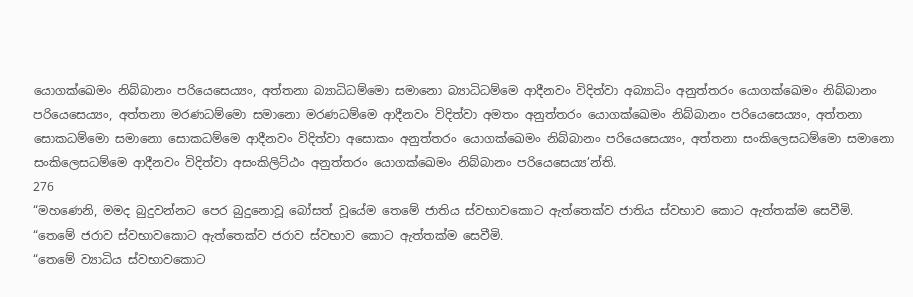යොගක්ඛෙමං නිබ්බානං පරියෙසෙය්‍යං, අත්තනා බ්‍යාධිධම්මො සමානො බ්‍යාධිධම්මෙ ආදීනවං විදිත්වා අබ්‍යාධිං අනුත්තරං යොගක්ඛෙමං නිබ්බානං පරියෙසෙය්‍යං, අත්තනා මරණධම්මො සමානො මරණධම්මෙ ආදීනවං විදිත්වා අමතං අනුත්තරං යොගක්ඛෙමං නිබ්බානං පරියෙසෙය්‍යං, අත්තනා සොකධම්මො සමානො සොකධම්මෙ ආදීනවං විදිත්වා අසොකං අනුත්තරං යොගක්ඛෙමං නිබ්බානං පරියෙසෙය්‍යං, අත්තනා සංකිලෙසධම්මො සමානො සංකිලෙසධම්මෙ ආදීනවං විදිත්වා අසංකිලිට්ඨං අනුත්තරං යොගක්ඛෙමං නිබ්බානං පරියෙසෙය්‍ය’න්ති.
276
“මහණෙනි, මමද බුදුවන්නට පෙර බුදුනොවූ බෝසත් වූයේම තෙමේ ජාතිය ස්වභාවකොට ඇත්තෙක්ව ජාතිය ස්වභාව කොට ඇත්තක්ම සෙවීමි.
“තෙමේ ජරාව ස්වභාවකොට ඇත්තෙක්ව ජරාව ස්වභාව කොට ඇත්තක්ම සෙවීමි.
“තෙමේ ව්‍යාධිය ස්වභාවකොට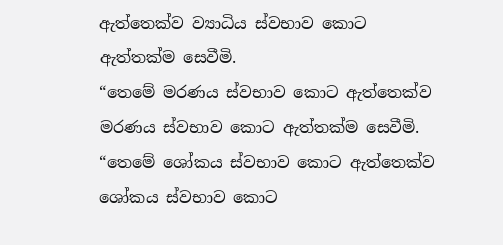ඇත්තෙක්ව ව්‍යාධිය ස්වභාව කොට ඇත්තක්ම සෙවීමි.
“තෙමේ මරණය ස්වභාව කොට ඇත්තෙක්ව මරණය ස්වභාව කොට ඇත්තක්ම සෙවීමි.
“තෙමේ ශෝකය ස්වභාව කොට ඇත්තෙක්ව ශෝකය ස්වභාව කොට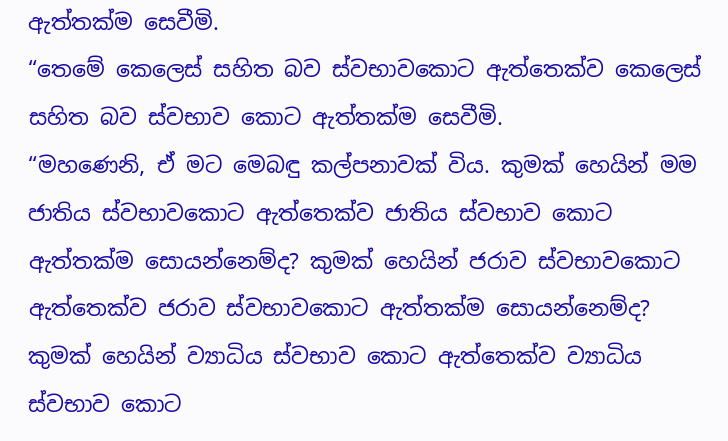ඇත්තක්ම සෙවීමි.
“තෙමේ කෙලෙස් සහිත බව ස්වභාවකොට ඇත්තෙක්ව කෙලෙස් සහිත බව ස්වභාව කොට ඇත්තක්ම සෙවීමි.
“මහණෙනි, ඒ මට මෙබඳු කල්පනාවක් විය. කුමක් හෙයින් මම ජාතිය ස්වභාවකොට ඇත්තෙක්ව ජාතිය ස්වභාව කොට ඇත්තක්ම සොයන්නෙම්ද? කුමක් හෙයින් ජරාව ස්වභාවකොට ඇත්තෙක්ව ජරාව ස්වභාවකොට ඇත්තක්ම සොයන්නෙම්ද? කුමක් හෙයින් ව්‍යාධිය ස්වභාව කොට ඇත්තෙක්ව ව්‍යාධිය ස්වභාව කොට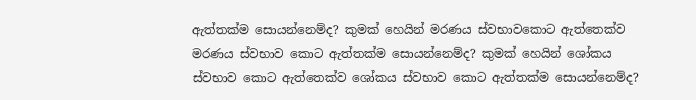ඇත්තක්ම සොයන්නෙම්ද? කුමක් හෙයින් මරණය ස්වභාවකොට ඇත්තෙක්ව මරණය ස්වභාව කොට ඇත්තක්ම සොයන්නෙම්ද? කුමක් හෙයින් ශෝකය ස්වභාව කොට ඇත්තෙක්ව ශෝකය ස්වභාව කොට ඇත්තක්ම සොයන්නෙම්ද?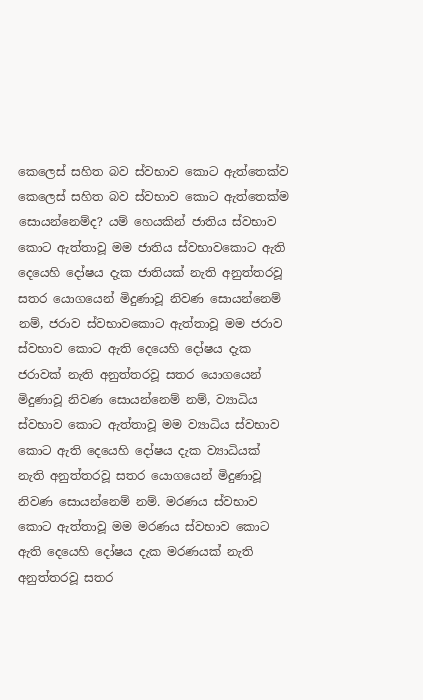කෙලෙස් සහිත බව ස්වභාව කොට ඇත්තෙක්ව කෙලෙස් සහිත බව ස්වභාව කොට ඇත්තෙක්ම සොයන්නෙම්ද? යම් හෙයකින් ජාතිය ස්වභාව කොට ඇත්තාවූ මම ජාතිය ස්වභාවකොට ඇති දෙයෙහි දෝෂය දැක ජාතියක් නැති අනුත්තරවූ සතර යොගයෙන් මිදුණාවූ නිවණ සොයන්නෙම් නම්, ජරාව ස්වභාවකොට ඇත්තාවූ මම ජරාව ස්වභාව කොට ඇති දෙයෙහි දෝෂය දැක ජරාවක් නැති අනුත්තරවූ සතර යොගයෙන් මිදුණාවූ නිවණ සොයන්නෙම් නම්, ව්‍යාධිය ස්වභාව කොට ඇත්තාවූ මම ව්‍යාධිය ස්වභාව කොට ඇති දෙයෙහි දෝෂය දැක ව්‍යාධියක් නැති අනුත්තරවූ සතර යොගයෙන් මිදුණාවූ නිවණ සොයන්නෙම් නම්. මරණය ස්වභාව කොට ඇත්තාවූ මම මරණය ස්වභාව කොට ඇති දෙයෙහි දෝෂය දැක මරණයක් නැති අනුත්තරවූ සතර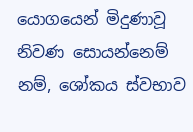යොගයෙන් මිදුණාවූ නිවණ සොයන්නෙම් නම්, ශෝකය ස්වභාව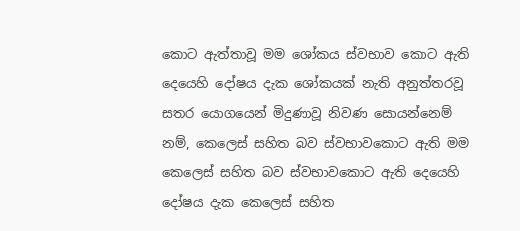කොට ඇත්තාවූ මම ශෝකය ස්වභාව කොට ඇති දෙයෙහි දෝෂය දැක ශෝකයක් නැති අනුත්තරවූ සතර යොගයෙන් මිදුණාවූ නිවණ සොයන්නෙම් නම්, කෙලෙස් සහිත බව ස්වභාවකොට ඇති මම කෙලෙස් සහිත බව ස්වභාවකොට ඇති දෙයෙහි දෝෂය දැක කෙලෙස් සහිත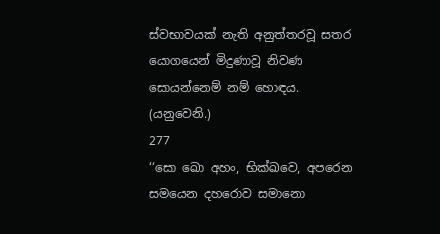ස්වභාවයක් නැති අනුත්තරවූ සතර යොගයෙන් මිදුණාවූ නිවණ සොයන්නෙම් නම් හොඳය. (යනුවෙනි.)
277
‘‘සො ඛො අහං, භික්ඛවෙ, අපරෙන සමයෙන දහරොව සමානො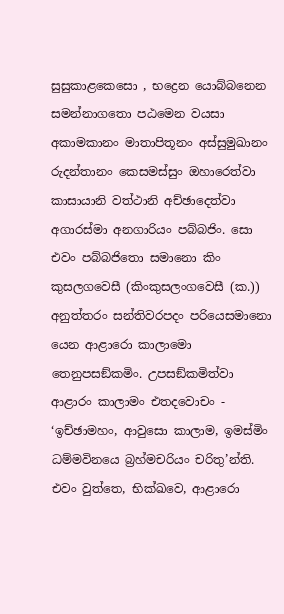සුසුකාළකෙසො , භද්‍රෙන යොබ්බනෙන සමන්නාගතො පඨමෙන වයසා අකාමකානං මාතාපිතූනං අස්සුමුඛානං රුදන්තානං කෙසමස්සුං ඔහාරෙත්වා කාසායානි වත්ථානි අච්ඡාදෙත්වා අගාරස්මා අනගාරියං පබ්බජිං. සො එවං පබ්බජිතො සමානො කිං කුසලගවෙසී (කිංකුසලංගවෙසී (ක.)) අනුත්තරං සන්තිවරපදං පරියෙසමානො යෙන ආළාරො කාලාමො තෙනුපසඞ්කමිං. උපසඞ්කමිත්වා ආළාරං කාලාමං එතදවොචං - ‘ඉච්ඡාමහං, ආවුසො කාලාම, ඉමස්මිං ධම්මවිනයෙ බ්‍රහ්මචරියං චරිතු’න්ති. එවං වුත්තෙ, භික්ඛවෙ, ආළාරො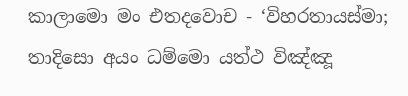කාලාමො මං එතදවොච - ‘විහරතායස්මා; තාදිසො අයං ධම්මො යත්ථ විඤ්ඤූ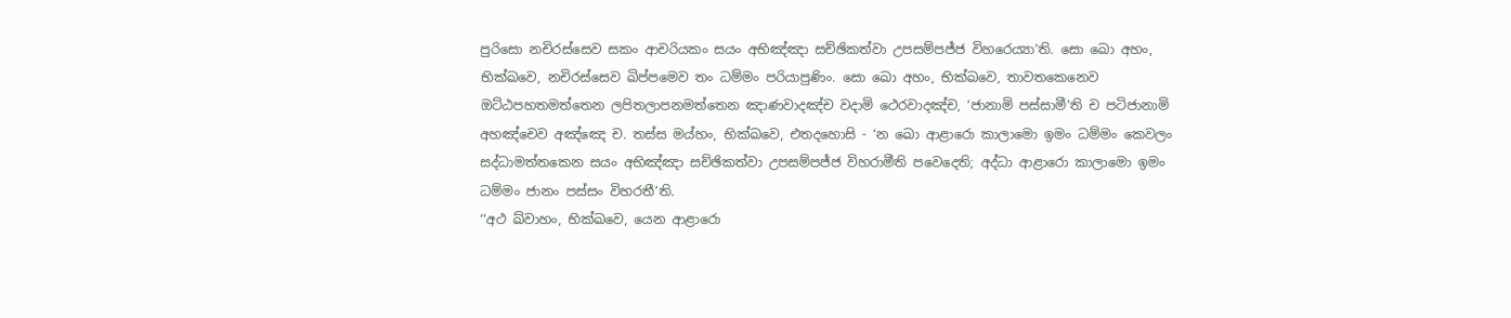පුරිසො නචිරස්සෙව සකං ආචරියකං සයං අභිඤ්ඤා සච්ඡිකත්වා උපසම්පජ්ජ විහරෙය්‍යා’ති. සො ඛො අහං, භික්ඛවෙ, නචිරස්සෙව ඛිප්පමෙව තං ධම්මං පරියාපුණිං. සො ඛො අහං, භික්ඛවෙ, තාවතකෙනෙව ඔට්ඨපහතමත්තෙන ලපිතලාපනමත්තෙන ඤාණවාදඤ්ච වදාමි ථෙරවාදඤ්ච, ‘ජානාමි පස්සාමී’ති ච පටිජානාමි අහඤ්චෙව අඤ්ඤෙ ච. තස්ස මය්හං, භික්ඛවෙ, එතදහොසි - ‘න ඛො ආළාරො කාලාමො ඉමං ධම්මං කෙවලං සද්ධාමත්තකෙන සයං අභිඤ්ඤා සච්ඡිකත්වා උපසම්පජ්ජ විහරාමීති පවෙදෙති; අද්ධා ආළාරො කාලාමො ඉමං ධම්මං ජානං පස්සං විහරතී’ති.
‘‘අථ ඛ්වාහං, භික්ඛවෙ, යෙන ආළාරො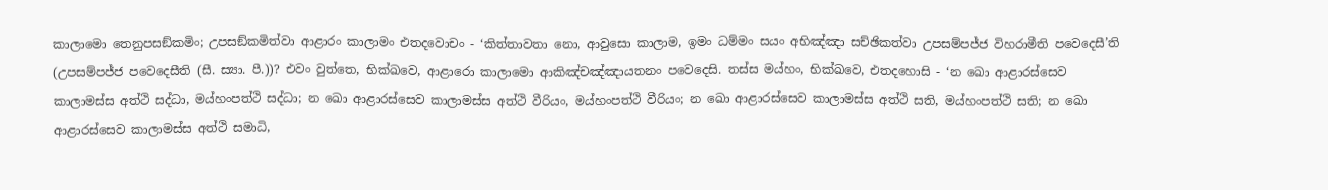කාලාමො තෙනුපසඞ්කමිං; උපසඞ්කමිත්වා ආළාරං කාලාමං එතදවොචං - ‘කිත්තාවතා නො, ආවුසො කාලාම, ඉමං ධම්මං සයං අභිඤ්ඤා සච්ඡිකත්වා උපසම්පජ්ජ විහරාමීති පවෙදෙසී’ති (උපසම්පජ්ජ පවෙදෙසීති (සී. ස්‍යා. පී.))? එවං වුත්තෙ, භික්ඛවෙ, ආළාරො කාලාමො ආකිඤ්චඤ්ඤායතනං පවෙදෙසි. තස්ස මය්හං, භික්ඛවෙ, එතදහොසි - ‘න ඛො ආළාරස්සෙව කාලාමස්ස අත්ථි සද්ධා, මය්හංපත්ථි සද්ධා; න ඛො ආළාරස්සෙව කාලාමස්ස අත්ථි වීරියං, මය්හංපත්ථි වීරියං; න ඛො ආළාරස්සෙව කාලාමස්ස අත්ථි සති, මය්හංපත්ථි සති; න ඛො ආළාරස්සෙව කාලාමස්ස අත්ථි සමාධි,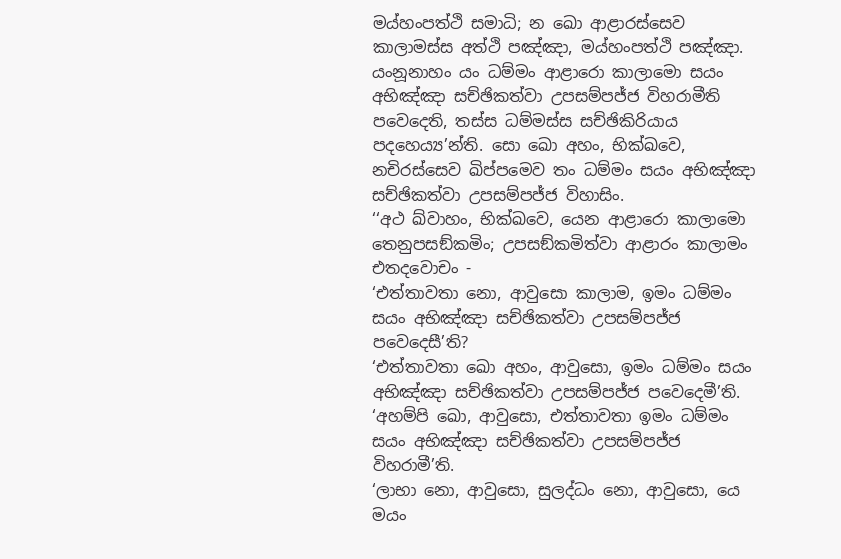මය්හංපත්ථි සමාධි; න ඛො ආළාරස්සෙව කාලාමස්ස අත්ථි පඤ්ඤා, මය්හංපත්ථි පඤ්ඤා. යංනූනාහං යං ධම්මං ආළාරො කාලාමො සයං අභිඤ්ඤා සච්ඡිකත්වා උපසම්පජ්ජ විහරාමීති පවෙදෙති, තස්ස ධම්මස්ස සච්ඡිකිරියාය පදහෙය්‍ය’න්ති. සො ඛො අහං, භික්ඛවෙ, නචිරස්සෙව ඛිප්පමෙව තං ධම්මං සයං අභිඤ්ඤා සච්ඡිකත්වා උපසම්පජ්ජ විහාසිං.
‘‘අථ ඛ්වාහං, භික්ඛවෙ, යෙන ආළාරො කාලාමො තෙනුපසඞ්කමිං; උපසඞ්කමිත්වා ආළාරං කාලාමං එතදවොචං -
‘එත්තාවතා නො, ආවුසො කාලාම, ඉමං ධම්මං සයං අභිඤ්ඤා සච්ඡිකත්වා උපසම්පජ්ජ පවෙදෙසී’ති?
‘එත්තාවතා ඛො අහං, ආවුසො, ඉමං ධම්මං සයං අභිඤ්ඤා සච්ඡිකත්වා උපසම්පජ්ජ පවෙදෙමී’ති.
‘අහම්පි ඛො, ආවුසො, එත්තාවතා ඉමං ධම්මං සයං අභිඤ්ඤා සච්ඡිකත්වා උපසම්පජ්ජ විහරාමී’ති.
‘ලාභා නො, ආවුසො, සුලද්ධං නො, ආවුසො, යෙ මයං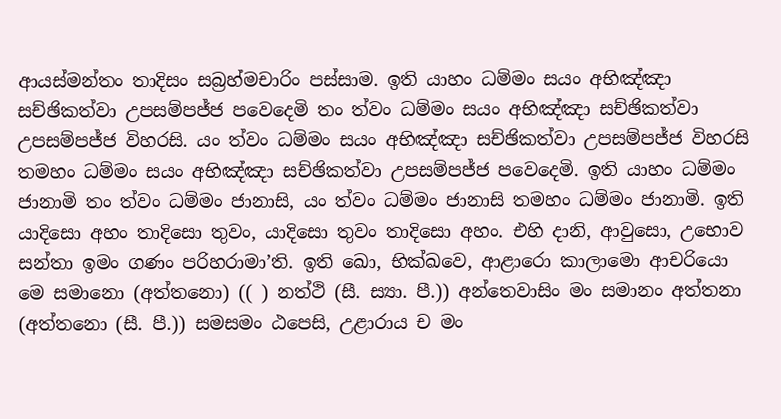ආයස්මන්තං තාදිසං සබ්‍රහ්මචාරිං පස්සාම. ඉති යාහං ධම්මං සයං අභිඤ්ඤා සච්ඡිකත්වා උපසම්පජ්ජ පවෙදෙමි තං ත්වං ධම්මං සයං අභිඤ්ඤා සච්ඡිකත්වා උපසම්පජ්ජ විහරසි. යං ත්වං ධම්මං සයං අභිඤ්ඤා සච්ඡිකත්වා උපසම්පජ්ජ විහරසි තමහං ධම්මං සයං අභිඤ්ඤා සච්ඡිකත්වා උපසම්පජ්ජ පවෙදෙමි. ඉති යාහං ධම්මං ජානාමි තං ත්වං ධම්මං ජානාසි, යං ත්වං ධම්මං ජානාසි තමහං ධම්මං ජානාමි. ඉති යාදිසො අහං තාදිසො තුවං, යාදිසො තුවං තාදිසො අහං. එහි දානි, ආවුසො, උභොව සන්තා ඉමං ගණං පරිහරාමා’ති. ඉති ඛො, භික්ඛවෙ, ආළාරො කාලාමො ආචරියො මෙ සමානො (අත්තනො) (( ) නත්ථි (සී. ස්‍යා. පී.)) අන්තෙවාසිං මං සමානං අත්තනා (අත්තනො (සී. පී.)) සමසමං ඨපෙසි, උළාරාය ච මං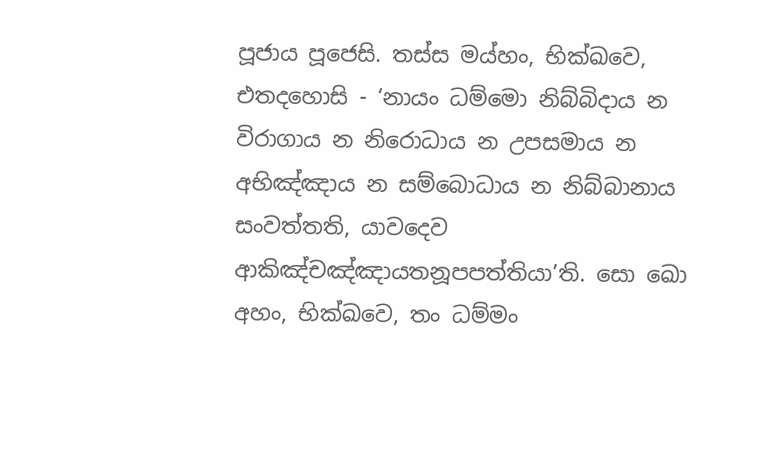පූජාය පූජෙසි. තස්ස මය්හං, භික්ඛවෙ, එතදහොසි - ‘නායං ධම්මො නිබ්බිදාය න විරාගාය න නිරොධාය න උපසමාය න අභිඤ්ඤාය න සම්බොධාය න නිබ්බානාය සංවත්තති, යාවදෙව ආකිඤ්චඤ්ඤායතනූපපත්තියා’ති. සො ඛො අහං, භික්ඛවෙ, තං ධම්මං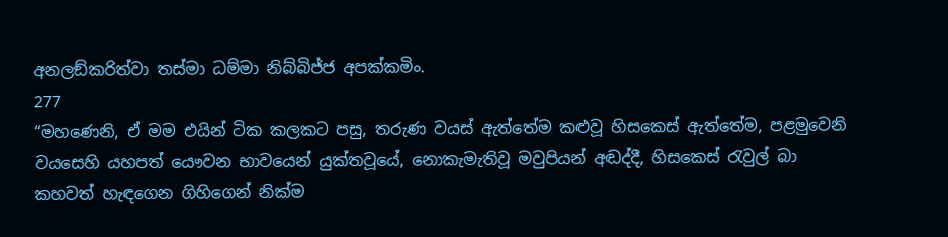අනලඞ්කරිත්වා තස්මා ධම්මා නිබ්බිජ්ජ අපක්කමිං.
277
“මහණෙනි, ඒ මම එයින් ටික කලකට පසු, තරුණ වයස් ඇත්තේම කළුවූ හිසකෙස් ඇත්තේම, පළමුවෙනි වයසෙහි යහපත් යෞවන භාවයෙන් යුක්තවූයේ, නොකැමැතිවූ මවුපියන් අඬද්දී, හිසකෙස් රැවුල් බා කහවත් හැඳගෙන ගිහිගෙන් නික්ම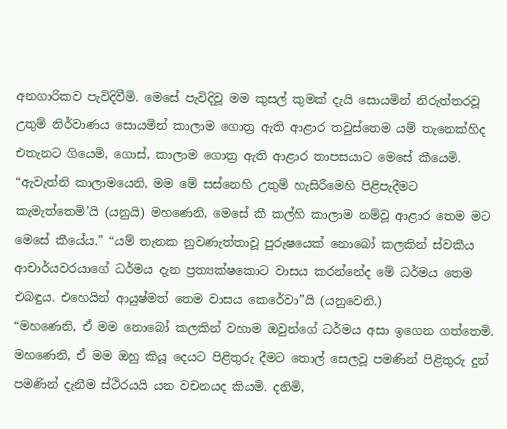අනගාරිකව පැවිදිවීමි. මෙසේ පැවිදිවූ මම කුසල් කුමක් දැයි සොයමින් නිරුත්තරවූ උතුම් නිර්වාණය සොයමින් කාලාම ගොත්‍ර ඇති ආළාර තවුස්තෙම යම් තැනෙක්හිද එතැනට ගියෙමි, ගොස්, කාලාම ගොත්‍ර ඇති ආළාර තාපසයාට මෙසේ කීයෙමි. “ඇවැත්නි කාලාමයෙනි, මම මේ සස්නෙහි උතුම් හැසිරීමෙහි පිළිපැදීමට කැමැත්තෙමි’යි (යනුයි) මහණෙනි, මෙසේ කී කල්හි කාලාම නම්වූ ආළාර තෙම මට මෙසේ කීයේය.” “යම් තැනක නුවණැත්තාවූ පුරුෂයෙක් නොබෝ කලකින් ස්වකීය ආචාර්යවරයාගේ ධර්මය දැන ප්‍රත්‍යක්ෂකොට වාසය කරන්නේද මේ ධර්මය තෙම එබඳුය. එහෙයින් ආයුෂ්මත් තෙම වාසය කෙරේවා”යි (යනුවෙනි.)
“මහණෙනි, ඒ මම නොබෝ කලකින් වහාම ඔවුන්ගේ ධර්මය අසා ඉගෙන ගත්තෙමි. මහණෙනි, ඒ මම ඔහු කියූ දෙයට පිළිතුරු දීමට තොල් සෙලවූ පමණින් පිළිතුරු දුන් පමණින් දැනීම ස්ථිරයයි යන වචනයද කියමි. දනිමි,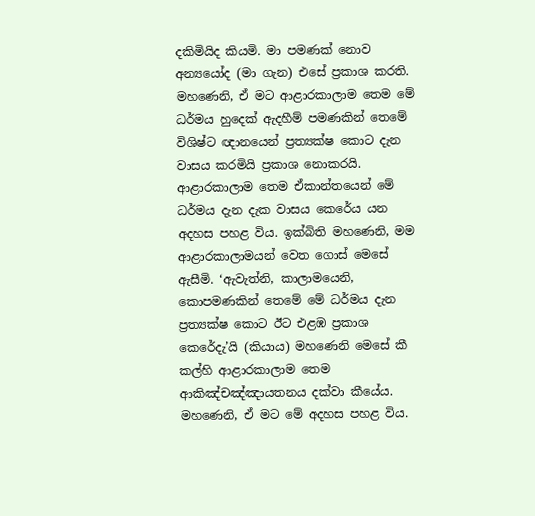දකිමියිද කියමි. මා පමණක් නොව අන්‍යයෝද (මා ගැන) එසේ ප්‍රකාශ කරති. මහණෙනි, ඒ මට ආළාරකාලාම තෙම මේ ධර්මය හුදෙක් ඇදහීම් පමණකින් තෙමේ විශිෂ්ට ඥානයෙන් ප්‍රත්‍යක්ෂ කොට දැන වාසය කරමියි ප්‍රකාශ නොකරයි. ආළාරකාලාම තෙම ඒකාන්තයෙන් මේ ධර්මය දැන දැක වාසය කෙරේය යන අදහස පහළ විය. ඉක්බිති මහණෙනි, මම ආළාරකාලාමයන් වෙත ගොස් මෙසේ ඇසීමි. ‘ඇවැත්නි, කාලාමයෙනි, කොපමණකින් තෙමේ මේ ධර්මය දැන ප්‍රත්‍යක්ෂ කොට ඊට එළඹ ප්‍රකාශ කෙරේදැ’යි (කියාය) මහණෙනි මෙසේ කී කල්හි ආළාරකාලාම තෙම ආකිඤ්චඤ්ඤායතනය දක්වා කීයේය. මහණෙනි, ඒ මට මේ අදහස පහළ විය.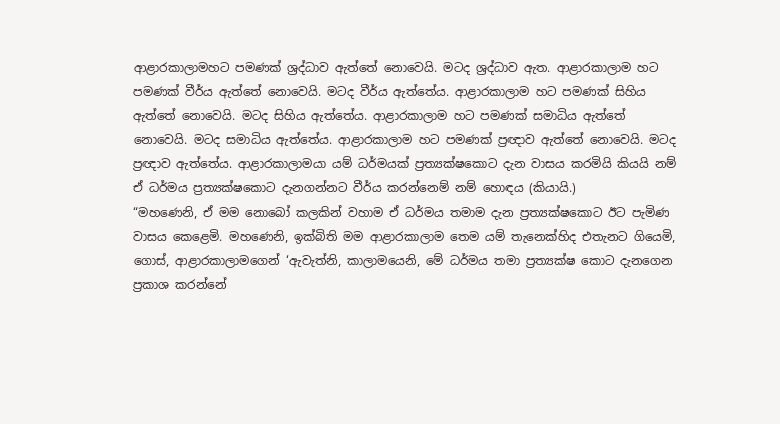ආළාරකාලාමහට පමණක් ශ්‍රද්ධාව ඇත්තේ නොවෙයි. මටද ශ්‍රද්ධාව ඇත. ආළාරකාලාම හට පමණක් වීර්ය ඇත්තේ නොවෙයි. මටද වීර්ය ඇත්තේය. ආළාරකාලාම හට පමණක් සිහිය ඇත්තේ නොවෙයි. මටද සිහිය ඇත්තේය. ආළාරකාලාම හට පමණක් සමාධිය ඇත්තේ නොවෙයි. මටද සමාධිය ඇත්තේය. ආළාරකාලාම හට පමණක් ප්‍රඥාව ඇත්තේ නොවෙයි. මටද ප්‍රඥාව ඇත්තේය. ආළාරකාලාමයා යම් ධර්මයක් ප්‍රත්‍යක්ෂකොට දැන වාසය කරමියි කියයි නම් ඒ ධර්මය ප්‍රත්‍යක්ෂකොට දැනගන්නට වීර්ය කරන්නෙම් නම් හොඳය (කියායි.)
“මහණෙනි, ඒ මම නොබෝ කලකින් වහාම ඒ ධර්මය තමාම දැන ප්‍රත්‍යක්ෂකොට ඊට පැමිණ වාසය කෙළෙමි. මහණෙනි, ඉක්බිති මම ආළාරකාලාම තෙම යම් තැනෙක්හිද එතැනට ගියෙමි, ගොස්, ආළාරකාලාමගෙන් ‘ඇවැත්නි, කාලාමයෙනි, මේ ධර්මය තමා ප්‍රත්‍යක්ෂ කොට දැනගෙන ප්‍රකාශ කරන්නේ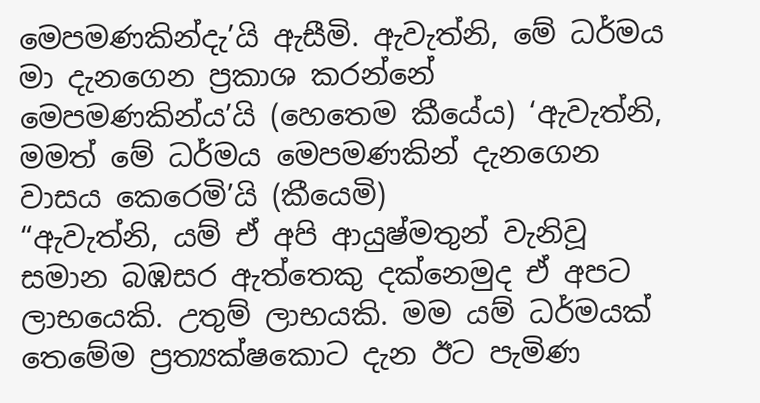මෙපමණකින්දැ’යි ඇසීමි. ඇවැත්නි, මේ ධර්මය මා දැනගෙන ප්‍රකාශ කරන්නේ මෙපමණකින්ය’යි (හෙතෙම කීයේය) ‘ඇවැත්නි, මමත් මේ ධර්මය මෙපමණකින් දැනගෙන වාසය කෙරෙමි’යි (කීයෙමි)
“ඇවැත්නි, යම් ඒ අපි ආයුෂ්මතුන් වැනිවූ සමාන බඹසර ඇත්තෙකු දක්නෙමුද ඒ අපට ලාභයෙකි. උතුම් ලාභයකි. මම යම් ධර්මයක් තෙමේම ප්‍රත්‍යක්ෂකොට දැන ඊට පැමිණ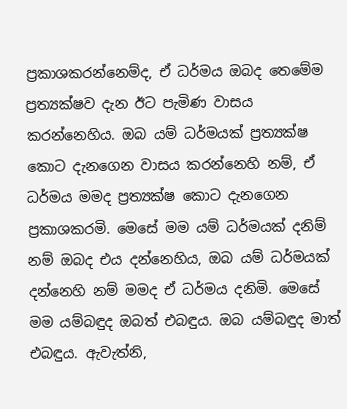ප්‍රකාශකරන්නෙම්ද, ඒ ධර්මය ඔබද තෙමේම ප්‍රත්‍යක්ෂව දැන ඊට පැමිණ වාසය කරන්නෙහිය. ඔබ යම් ධර්මයක් ප්‍රත්‍යක්ෂ කොට දැනගෙන වාසය කරන්නෙහි නම්, ඒ ධර්මය මමද ප්‍රත්‍යක්ෂ කොට දැනගෙන ප්‍රකාශකරමි. මෙසේ මම යම් ධර්මයක් දනිම් නම් ඔබද එය දන්නෙහිය, ඔබ යම් ධර්මයක් දන්නෙහි නම් මමද ඒ ධර්මය දනිමි. මෙසේ මම යම්බඳුද ඔබත් එබඳුය. ඔබ යම්බඳුද මාත් එබඳුය. ඇවැත්නි,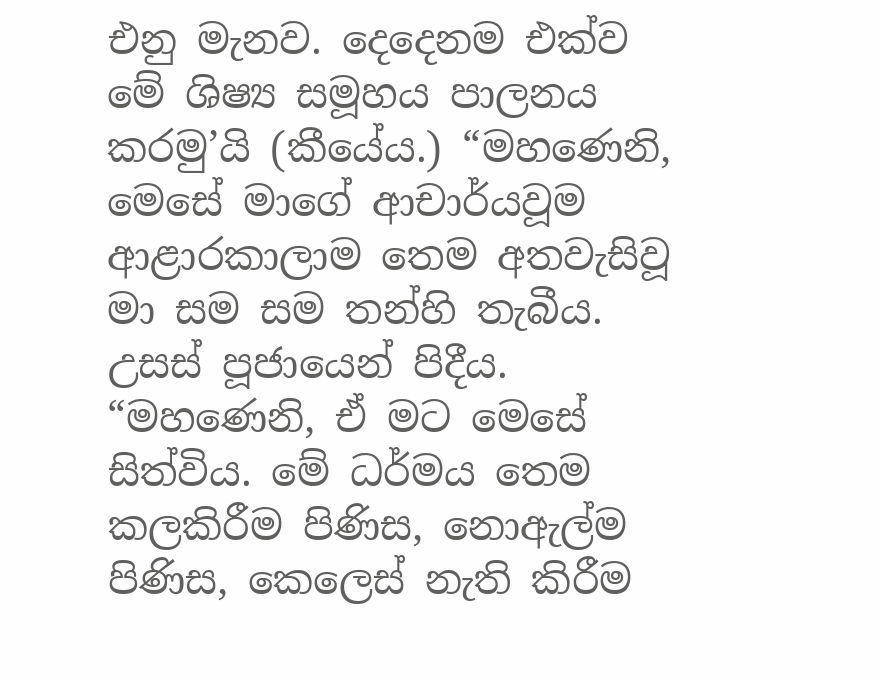එනු මැනව. දෙදෙනම එක්ව මේ ශිෂ්‍ය සමූහය පාලනය කරමු’යි (කීයේය.) “මහණෙනි, මෙසේ මාගේ ආචාර්යවූම ආළාරකාලාම තෙම අතවැසිවූ මා සම සම තන්හි තැබීය. උසස් පූජායෙන් පිදීය.
“මහණෙනි, ඒ මට මෙසේ සිත්විය. මේ ධර්මය තෙම කලකිරීම පිණිස, නොඇල්ම පිණිස, කෙලෙස් නැති කිරීම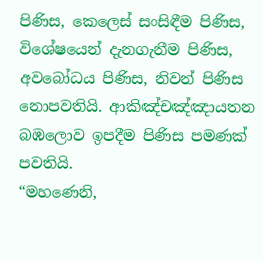පිණිස, කෙලෙස් සංසිඳීම පිණිස, විශේෂයෙන් දැනගැනීම පිණිස, අවබෝධය පිණිස, නිවන් පිණිස නොපවතියි. ආකිඤ්චඤ්ඤායතන බඹලොව ඉපදීම පිණිස පමණක් පවතියි.
“මහණෙනි,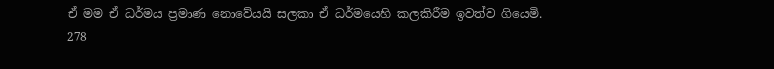ඒ මම ඒ ධර්මය ප්‍රමාණ නොවේයයි සලකා ඒ ධර්මයෙහි කලකිරීම ඉවත්ව ගියෙමි.
278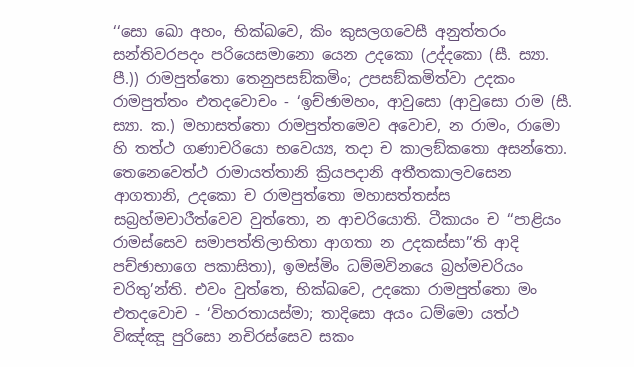‘‘සො ඛො අහං, භික්ඛවෙ, කිං කුසලගවෙසී අනුත්තරං සන්තිවරපදං පරියෙසමානො යෙන උදකො (උද්දකො (සී. ස්‍යා. පී.)) රාමපුත්තො තෙනුපසඞ්කමිං; උපසඞ්කමිත්වා උදකං රාමපුත්තං එතදවොචං - ‘ඉච්ඡාමහං, ආවුසො (ආවුසො රාම (සී. ස්‍යා. ක.) මහාසත්තො රාමපුත්තමෙව අවොච, න රාමං, රාමො හි තත්ථ ගණාචරියො භවෙය්‍ය, තදා ච කාලඞ්කතො අසන්තො. තෙනෙවෙත්ථ රාමායත්තානි ක්‍රියපදානි අතීතකාලවසෙන ආගතානි, උදකො ච රාමපුත්තො මහාසත්තස්ස සබ්‍රහ්මචාරීත්වෙව වුත්තො, න ආචරියොති. ටීකායං ච ‘‘පාළියං රාමස්සෙව සමාපත්තිලාභිතා ආගතා න උදකස්සා’’ති ආදි පච්ඡාභාගෙ පකාසිතා), ඉමස්මිං ධම්මවිනයෙ බ්‍රහ්මචරියං චරිතු’න්ති. එවං වුත්තෙ, භික්ඛවෙ, උදකො රාමපුත්තො මං එතදවොච - ‘විහරතායස්මා; තාදිසො අයං ධම්මො යත්ථ විඤ්ඤූ පුරිසො නචිරස්සෙව සකං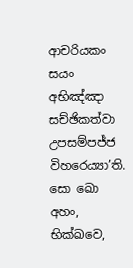ආචරියකං සයං අභිඤ්ඤා සච්ඡිකත්වා උපසම්පජ්ජ විහරෙය්‍යා’ති. සො ඛො අහං, භික්ඛවෙ,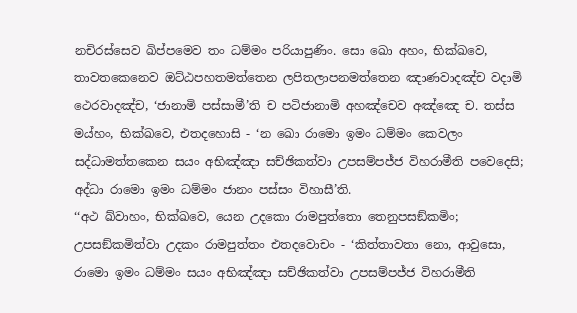නචිරස්සෙව ඛිප්පමෙව තං ධම්මං පරියාපුණිං. සො ඛො අහං, භික්ඛවෙ, තාවතකෙනෙව ඔට්ඨපහතමත්තෙන ලපිතලාපනමත්තෙන ඤාණවාදඤ්ච වදාමි ථෙරවාදඤ්ච, ‘ජානාමි පස්සාමී’ති ච පටිජානාමි අහඤ්චෙව අඤ්ඤෙ ච. තස්ස මය්හං, භික්ඛවෙ, එතදහොසි - ‘න ඛො රාමො ඉමං ධම්මං කෙවලං සද්ධාමත්තකෙන සයං අභිඤ්ඤා සච්ඡිකත්වා උපසම්පජ්ජ විහරාමීති පවෙදෙසි; අද්ධා රාමො ඉමං ධම්මං ජානං පස්සං විහාසී’ති.
‘‘අථ ඛ්වාහං, භික්ඛවෙ, යෙන උදකො රාමපුත්තො තෙනුපසඞ්කමිං; උපසඞ්කමිත්වා උදකං රාමපුත්තං එතදවොචං - ‘කිත්තාවතා නො, ආවුසො, රාමො ඉමං ධම්මං සයං අභිඤ්ඤා සච්ඡිකත්වා උපසම්පජ්ජ විහරාමීති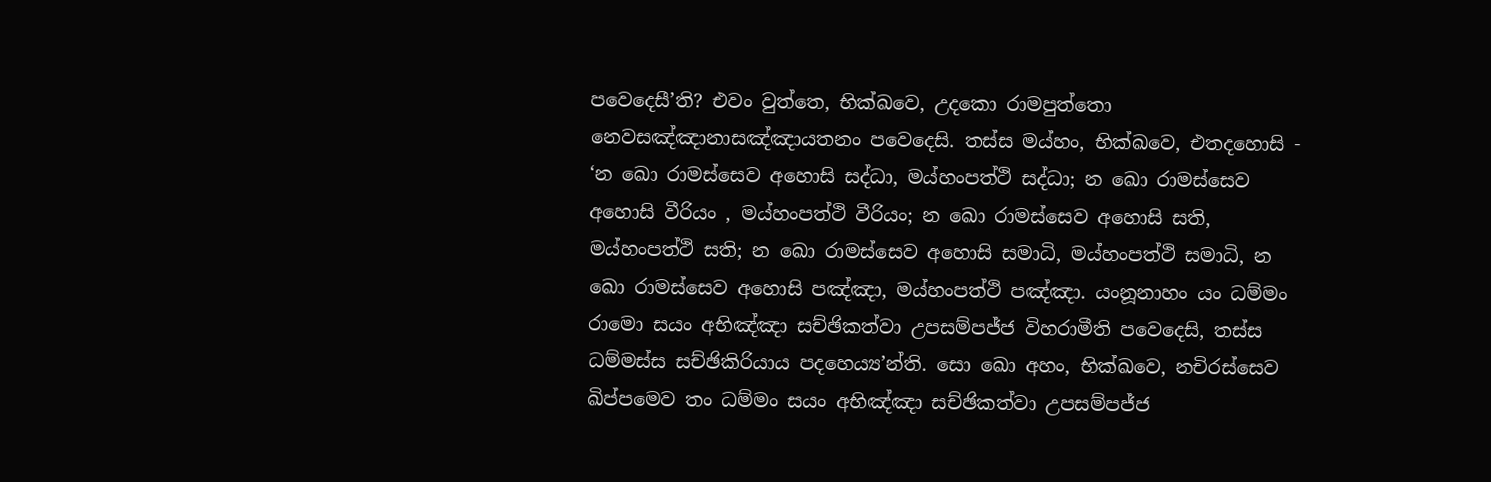පවෙදෙසී’ති? එවං වුත්තෙ, භික්ඛවෙ, උදකො රාමපුත්තො නෙවසඤ්ඤානාසඤ්ඤායතනං පවෙදෙසි. තස්ස මය්හං, භික්ඛවෙ, එතදහොසි - ‘න ඛො රාමස්සෙව අහොසි සද්ධා, මය්හංපත්ථි සද්ධා; න ඛො රාමස්සෙව අහොසි වීරියං , මය්හංපත්ථි වීරියං; න ඛො රාමස්සෙව අහොසි සති, මය්හංපත්ථි සති; න ඛො රාමස්සෙව අහොසි සමාධි, මය්හංපත්ථි සමාධි, න ඛො රාමස්සෙව අහොසි පඤ්ඤා, මය්හංපත්ථි පඤ්ඤා. යංනූනාහං යං ධම්මං රාමො සයං අභිඤ්ඤා සච්ඡිකත්වා උපසම්පජ්ජ විහරාමීති පවෙදෙසි, තස්ස ධම්මස්ස සච්ඡිකිරියාය පදහෙය්‍ය’න්ති. සො ඛො අහං, භික්ඛවෙ, නචිරස්සෙව ඛිප්පමෙව තං ධම්මං සයං අභිඤ්ඤා සච්ඡිකත්වා උපසම්පජ්ජ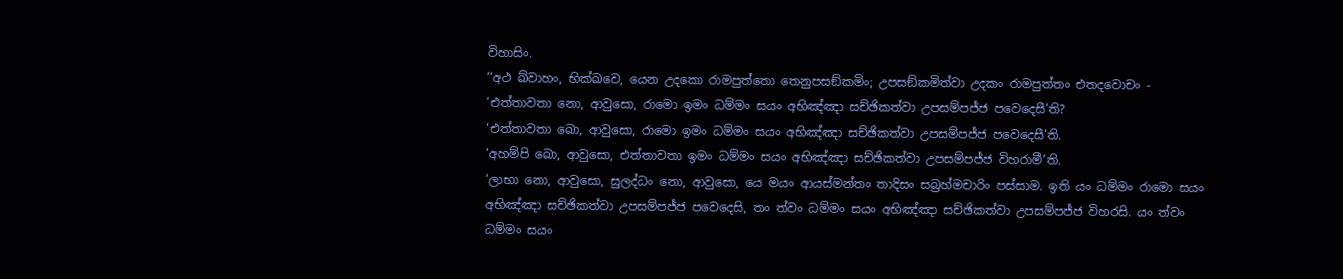විහාසිං.
‘‘අථ ඛ්වාහං, භික්ඛවෙ, යෙන උදකො රාමපුත්තො තෙනුපසඞ්කමිං; උපසඞ්කමිත්වා උදකං රාමපුත්තං එතදවොචං -
‘එත්තාවතා නො, ආවුසො, රාමො ඉමං ධම්මං සයං අභිඤ්ඤා සච්ඡිකත්වා උපසම්පජ්ජ පවෙදෙසී’ති?
‘එත්තාවතා ඛො, ආවුසො, රාමො ඉමං ධම්මං සයං අභිඤ්ඤා සච්ඡිකත්වා උපසම්පජ්ජ පවෙදෙසී’ති.
‘අහම්පි ඛො, ආවුසො, එත්තාවතා ඉමං ධම්මං සයං අභිඤ්ඤා සච්ඡිකත්වා උපසම්පජ්ජ විහරාමී’ති.
‘ලාභා නො, ආවුසො, සුලද්ධං නො, ආවුසො, යෙ මයං ආයස්මන්තං තාදිසං සබ්‍රහ්මචාරිං පස්සාම. ඉති යං ධම්මං රාමො සයං අභිඤ්ඤා සච්ඡිකත්වා උපසම්පජ්ජ පවෙදෙසි, තං ත්වං ධම්මං සයං අභිඤ්ඤා සච්ඡිකත්වා උපසම්පජ්ජ විහරසි. යං ත්වං ධම්මං සයං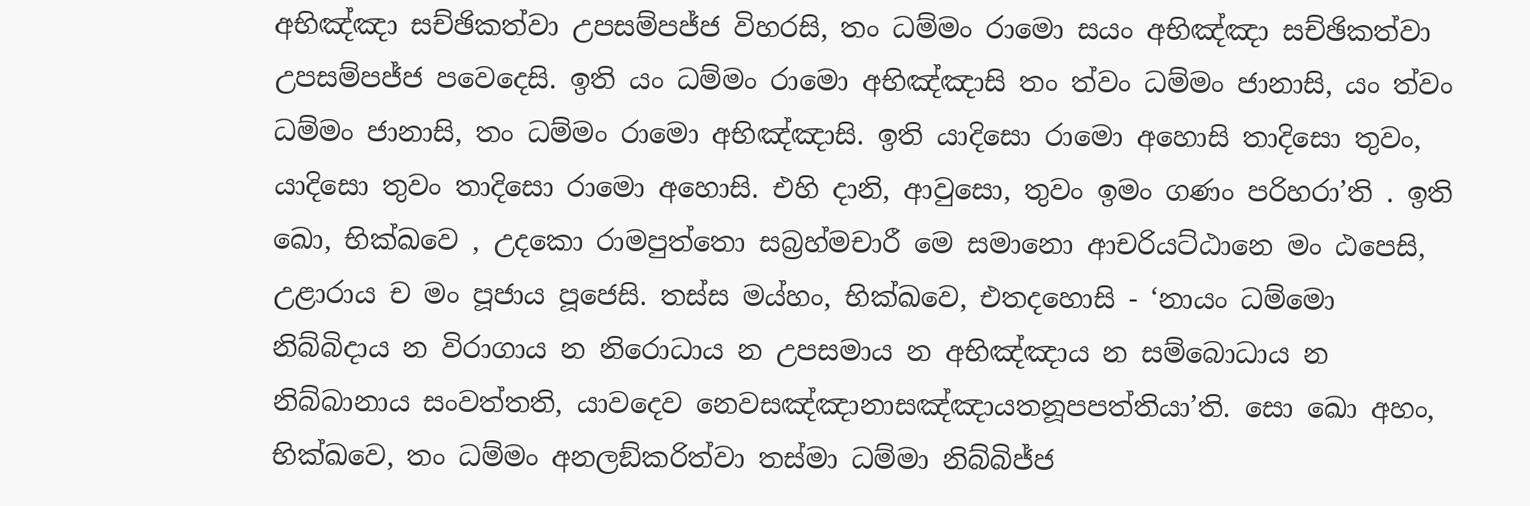අභිඤ්ඤා සච්ඡිකත්වා උපසම්පජ්ජ විහරසි, තං ධම්මං රාමො සයං අභිඤ්ඤා සච්ඡිකත්වා උපසම්පජ්ජ පවෙදෙසි. ඉති යං ධම්මං රාමො අභිඤ්ඤාසි තං ත්වං ධම්මං ජානාසි, යං ත්වං ධම්මං ජානාසි, තං ධම්මං රාමො අභිඤ්ඤාසි. ඉති යාදිසො රාමො අහොසි තාදිසො තුවං, යාදිසො තුවං තාදිසො රාමො අහොසි. එහි දානි, ආවුසො, තුවං ඉමං ගණං පරිහරා’ති . ඉති ඛො, භික්ඛවෙ , උදකො රාමපුත්තො සබ්‍රහ්මචාරී මෙ සමානො ආචරියට්ඨානෙ මං ඨපෙසි, උළාරාය ච මං පූජාය පූජෙසි. තස්ස මය්හං, භික්ඛවෙ, එතදහොසි - ‘නායං ධම්මො නිබ්බිදාය න විරාගාය න නිරොධාය න උපසමාය න අභිඤ්ඤාය න සම්බොධාය න නිබ්බානාය සංවත්තති, යාවදෙව නෙවසඤ්ඤානාසඤ්ඤායතනූපපත්තියා’ති. සො ඛො අහං, භික්ඛවෙ, තං ධම්මං අනලඞ්කරිත්වා තස්මා ධම්මා නිබ්බිජ්ජ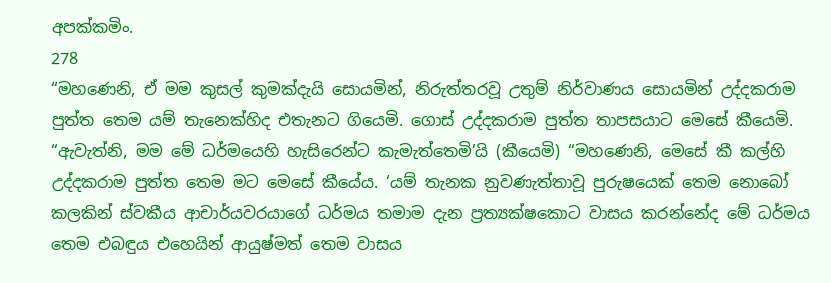අපක්කමිං.
278
“මහණෙනි, ඒ මම කුසල් කුමක්දැයි සොයමින්, නිරුත්තරවූ උතුම් නිර්වාණය සොයමින් උද්දකරාම පුත්ත තෙම යම් තැනෙක්හිද එතැනට ගියෙමි. ගොස් උද්දකරාම පුත්ත තාපසයාට මෙසේ කීයෙමි. “ඇවැත්නි, මම මේ ධර්මයෙහි හැසිරෙන්ට කැමැත්තෙමි’යි (කීයෙමි) “මහණෙනි, මෙසේ කී කල්හි උද්දකරාම පුත්ත තෙම මට මෙසේ කීයේය. ‘යම් තැනක නුවණැත්තාවූ පුරුෂයෙක් තෙම නොබෝ කලකින් ස්වකීය ආචාර්යවරයාගේ ධර්මය තමාම දැන ප්‍රත්‍යක්ෂකොට වාසය කරන්නේද මේ ධර්මය තෙම එබඳුය එහෙයින් ආයුෂ්මත් තෙම වාසය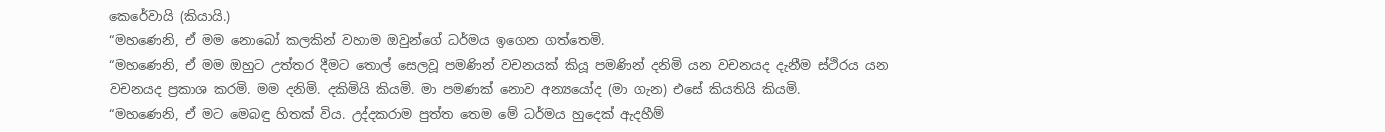කෙරේවායි (කියායි.)
“මහණෙනි, ඒ මම නොබෝ කලකින් වහාම ඔවුන්ගේ ධර්මය ඉගෙන ගත්තෙමි.
“මහණෙනි, ඒ මම ඔහුට උත්තර දීමට තොල් සෙලවූ පමණින් වචනයක් කියූ පමණින් දනිමි යන වචනයද දැනීම ස්ථිරය යන වචනයද ප්‍රකාශ කරමි. මම දනිමි. දකිමියි කියමි. මා පමණක් නොව අන්‍යයෝද (මා ගැන) එසේ කියතියි කියමි.
“මහණෙනි, ඒ මට මෙබඳු හිතක් විය. උද්දකරාම පුත්ත තෙම මේ ධර්මය හුදෙක් ඇදහීම්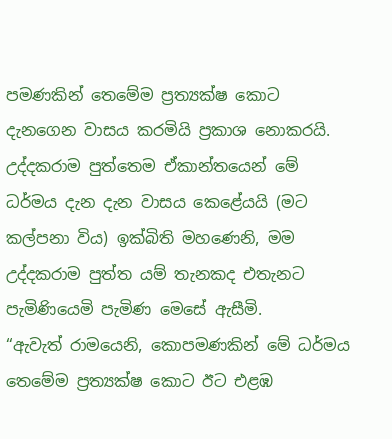පමණකින් තෙමේම ප්‍රත්‍යක්ෂ කොට දැනගෙන වාසය කරමියි ප්‍රකාශ නොකරයි. උද්දකරාම පුත්තෙම ඒකාන්තයෙන් මේ ධර්මය දැන දැන වාසය කෙළේයයි (මට කල්පනා විය) ඉක්බිති මහණෙනි, මම උද්දකරාම පුත්ත යම් තැනකද එතැනට පැමිණියෙමි පැමිණ මෙසේ ඇසීමි.
“ඇවැත් රාමයෙනි, කොපමණකින් මේ ධර්මය තෙමේම ප්‍රත්‍යක්ෂ කොට ඊට එළඹ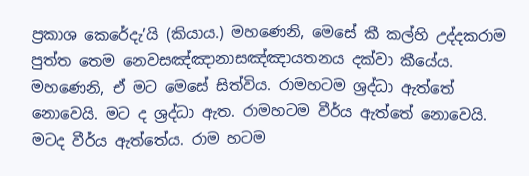ප්‍රකාශ කෙරේදැ’යි (කියාය.) මහණෙනි, මෙසේ කී කල්හි උද්දකරාම පුත්ත තෙම නෙවසඤ්ඤානාසඤ්ඤායතනය දක්වා කීයේය. මහණෙනි, ඒ මට මෙසේ සිත්විය. රාමහටම ශ්‍රද්ධා ඇත්තේ නොවෙයි. මට ද ශ්‍රද්ධා ඇත. රාමහටම වීර්ය ඇත්තේ නොවෙයි. මටද වීර්ය ඇත්තේය. රාම හටම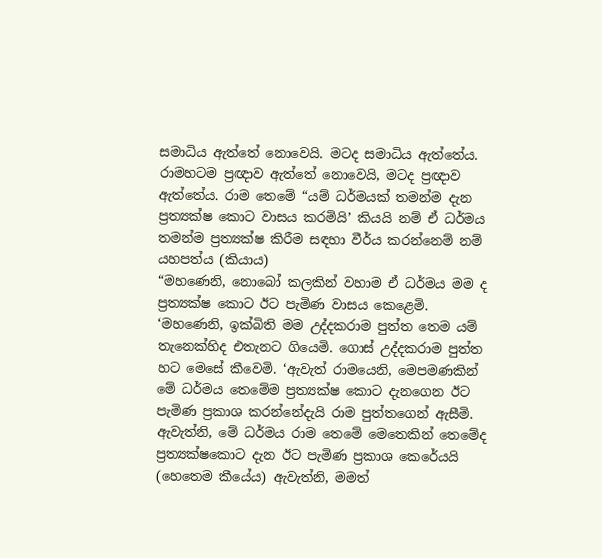සමාධිය ඇත්තේ නොවෙයි. මටද සමාධිය ඇත්තේය. රාමහටම ප්‍රඥාව ඇත්තේ නොවෙයි, මටද ප්‍රඥාව ඇත්තේය. රාම තෙමේ “යම් ධර්මයක් තමන්ම දැන ප්‍රත්‍යක්ෂ කොට වාසය කරමියි’ කියයි නම් ඒ ධර්මය තමන්ම ප්‍රත්‍යක්ෂ කිරීම සඳහා වීර්ය කරන්නෙම් නම් යහපත්ය (කියාය)
“මහණෙනි, නොබෝ කලකින් වහාම ඒ ධර්මය මම ද ප්‍රත්‍යක්ෂ කොට ඊට පැමිණ වාසය කෙළෙමි. ‘මහණෙනි, ඉක්බිති මම උද්දකරාම පුත්ත තෙම යම් තැනෙක්හිද එතැනට ගියෙමි. ගොස් උද්දකරාම පුත්ත හට මෙසේ කීවෙමි. ‘ඇවැත් රාමයෙනි, මෙපමණකින් මේ ධර්මය තෙමේම ප්‍රත්‍යක්ෂ කොට දැනගෙන ඊට පැමිණ ප්‍රකාශ කරන්නේදැයි රාම පුත්තගෙන් ඇසීමි. ඇවැත්නි, මේ ධර්මය රාම තෙමේ මෙතෙකින් තෙමේද ප්‍රත්‍යක්ෂකොට දැන ඊට පැමිණ ප්‍රකාශ කෙරේයයි (හෙතෙම කීයේය) ඇවැත්නි, මමත්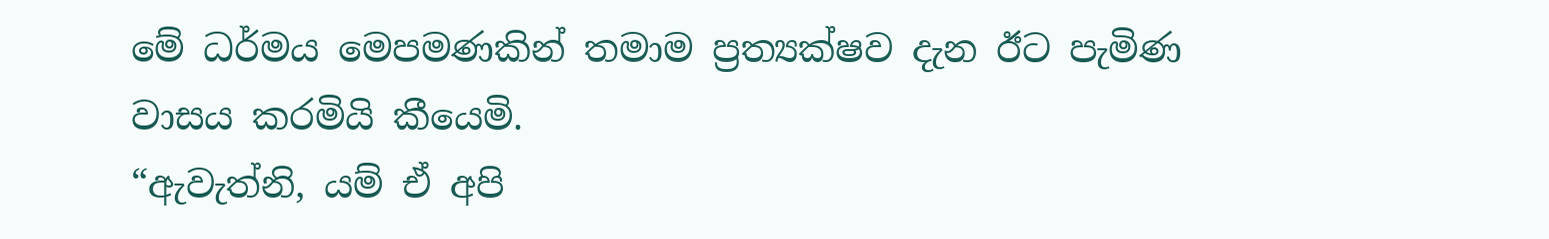මේ ධර්මය මෙපමණකින් තමාම ප්‍රත්‍යක්ෂව දැන ඊට පැමිණ වාසය කරමියි කීයෙමි.
“ඇවැත්නි, යම් ඒ අපි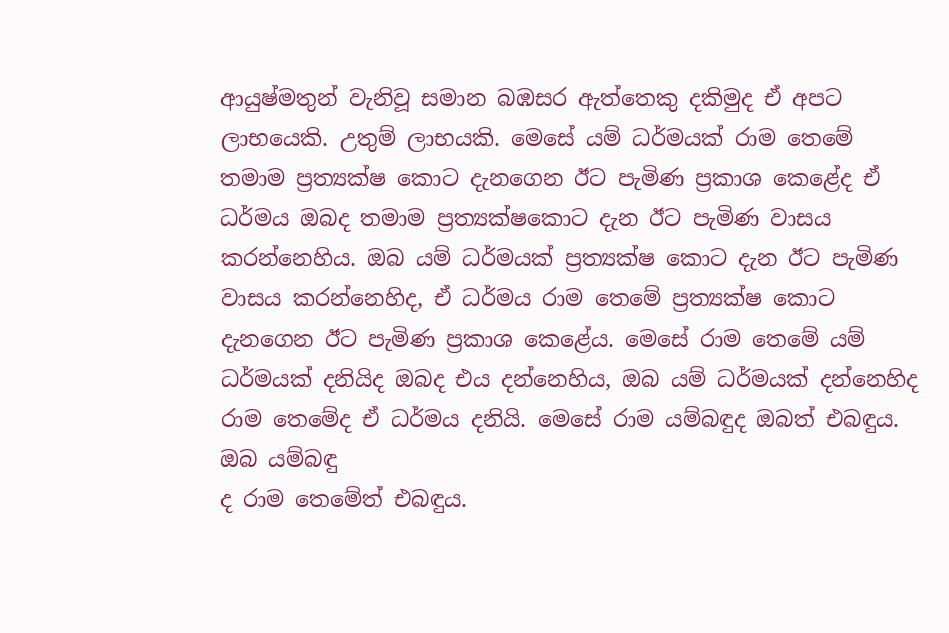ආයුෂ්මතුන් වැනිවූ සමාන බඹසර ඇත්තෙකු දකිමුද ඒ අපට ලාභයෙකි. උතුම් ලාභයකි. මෙසේ යම් ධර්මයක් රාම තෙමේ තමාම ප්‍රත්‍යක්ෂ කොට දැනගෙන ඊට පැමිණ ප්‍රකාශ කෙළේද ඒ ධර්මය ඔබද තමාම ප්‍රත්‍යක්ෂකොට දැන ඊට පැමිණ වාසය කරන්නෙහිය. ඔබ යම් ධර්මයක් ප්‍රත්‍යක්ෂ කොට දැන ඊට පැමිණ වාසය කරන්නෙහිද, ඒ ධර්මය රාම තෙමේ ප්‍රත්‍යක්ෂ කොට දැනගෙන ඊට පැමිණ ප්‍රකාශ කෙළේය. මෙසේ රාම තෙමේ යම් ධර්මයක් දනියිද ඔබද එය දන්නෙහිය, ඔබ යම් ධර්මයක් දන්නෙහිද රාම තෙමේද ඒ ධර්මය දනියි. මෙසේ රාම යම්බඳුද ඔබත් එබඳුය. ඔබ යම්බඳු
ද රාම තෙමේත් එබඳුය.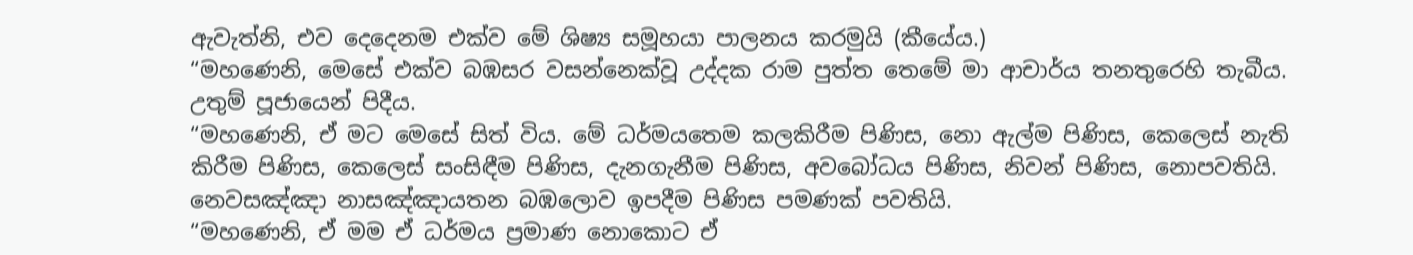ඇවැත්නි, එව දෙදෙනම එක්ව මේ ශිෂ්‍ය සමූහයා පාලනය කරමුයි (කීයේය.)
“මහණෙනි, මෙසේ එක්ව බඹසර වසන්නෙක්වූ උද්දක රාම පුත්ත තෙමේ මා ආචාර්ය තනතුරෙහි තැබීය. උතුම් පූජායෙන් පිදීය.
“මහණෙනි, ඒ මට මෙසේ සිත් විය. මේ ධර්මයතෙම කලකිරීම පිණිස, නො ඇල්ම පිණිස, කෙලෙස් නැති කිරීම පිණිස, කෙලෙස් සංසිඳීම පිණිස, දැනගැනීම පිණිස, අවබෝධය පිණිස, නිවන් පිණිස, නොපවතියි. නෙවසඤ්ඤා නාසඤ්ඤායතන බඹලොව ඉපදීම පිණිස පමණක් පවතියි.
“මහණෙනි, ඒ මම ඒ ධර්මය ප්‍රමාණ නොකොට ඒ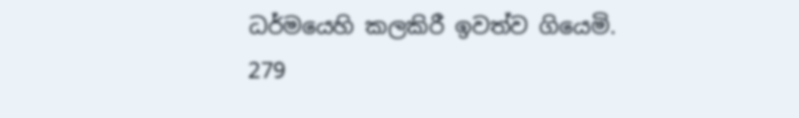ධර්මයෙහි කලකිරී ඉවත්ව ගියෙමි.
279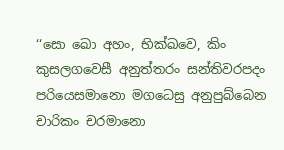‘‘සො ඛො අහං, භික්ඛවෙ, කිං කුසලගවෙසී අනුත්තරං සන්තිවරපදං පරියෙසමානො මගධෙසු අනුපුබ්බෙන චාරිකං චරමානො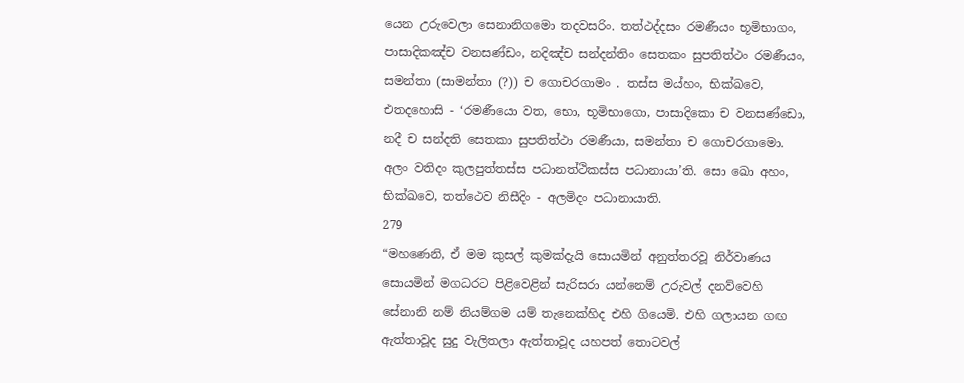යෙන උරුවෙලා සෙනානිගමො තදවසරිං. තත්ථද්දසං රමණීයං භූමිභාගං, පාසාදිකඤ්ච වනසණ්ඩං, නදිඤ්ච සන්දන්තිං සෙතකං සුපතිත්ථං රමණීයං, සමන්තා (සාමන්තා (?)) ච ගොචරගාමං . තස්ස මය්හං, භික්ඛවෙ, එතදහොසි - ‘රමණීයො වත, භො, භූමිභාගො, පාසාදිකො ච වනසණ්ඩො, නදී ච සන්දති සෙතකා සුපතිත්ථා රමණීයා, සමන්තා ච ගොචරගාමො. අලං වතිදං කුලපුත්තස්ස පධානත්ථිකස්ස පධානායා’ති. සො ඛො අහං, භික්ඛවෙ, තත්ථෙව නිසීදිං - අලමිදං පධානායාති.
279
“මහණෙනි, ඒ මම කුසල් කුමක්දැයි සොයමින් අනුත්තරවූ නිර්වාණය සොයමින් මගධරට පිළිවෙළින් සැරිසරා යන්නෙම් උරුවල් දනව්වෙහි සේනානි නම් නියම්ගම යම් තැනෙක්හිද එහි ගියෙමි. එහි ගලායන ගඟ ඇත්තාවූද සුදු වැලිතලා ඇත්තාවූද යහපත් තොටවල්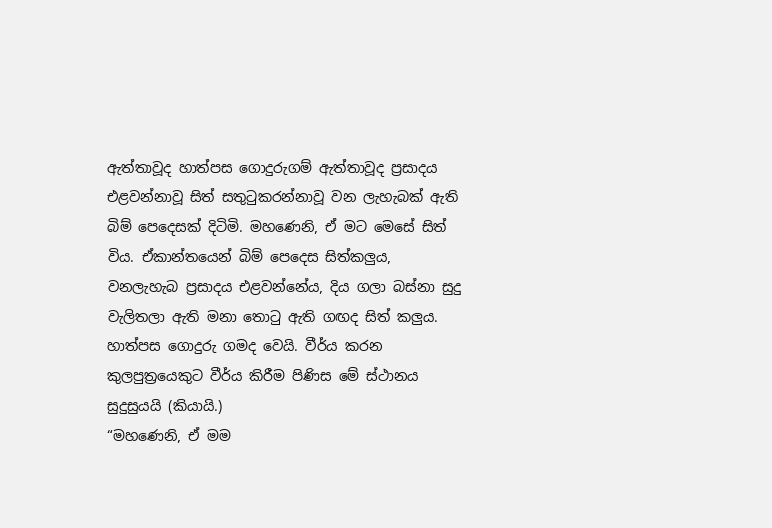ඇත්තාවූද හාත්පස ගොදුරුගම් ඇත්තාවූද ප්‍රසාදය එළවන්නාවූ සිත් සතුටුකරන්නාවූ වන ලැහැබක් ඇති බිම් පෙදෙසක් දිටිමි. මහණෙනි, ඒ මට මෙසේ සිත් විය. ඒකාන්තයෙන් බිම් පෙදෙස සිත්කලුය, වනලැහැබ ප්‍රසාදය එළවන්නේය, දිය ගලා බස්නා සුදු වැලිතලා ඇති මනා තොටු ඇති ගඟද සිත් කලුය. හාත්පස ගොදුරු ගමද වෙයි. වීර්ය කරන කුලපුත්‍රයෙකුට වීර්ය කිරීම පිණිස මේ ස්ථානය සුදුසුයයි (කියායි.)
“මහණෙනි, ඒ මම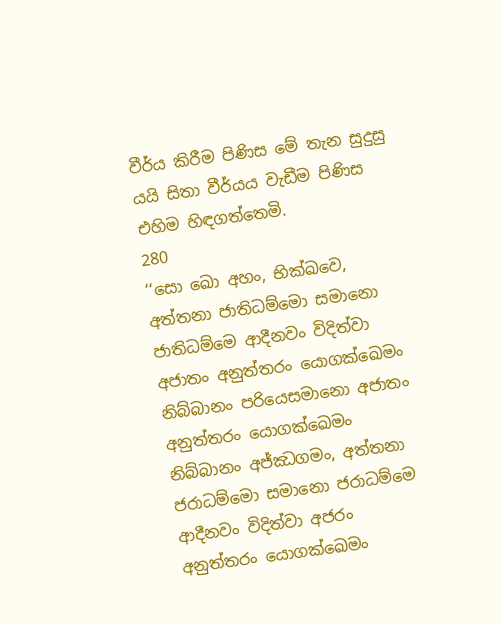වීර්ය කිරීම පිණිස මේ තැන සුදුසු යයි සිතා වීර්යය වැඩීම පිණිස එහිම හිඳගත්තෙමි.
280
‘‘සො ඛො අහං, භික්ඛවෙ, අත්තනා ජාතිධම්මො සමානො ජාතිධම්මෙ ආදීනවං විදිත්වා අජාතං අනුත්තරං යොගක්ඛෙමං නිබ්බානං පරියෙසමානො අජාතං අනුත්තරං යොගක්ඛෙමං නිබ්බානං අජ්ඣගමං, අත්තනා ජරාධම්මො සමානො ජරාධම්මෙ ආදීනවං විදිත්වා අජරං අනුත්තරං යොගක්ඛෙමං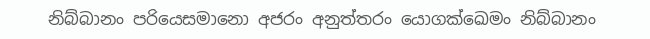නිබ්බානං පරියෙසමානො අජරං අනුත්තරං යොගක්ඛෙමං නිබ්බානං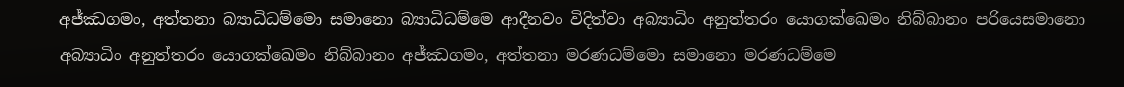අජ්ඣගමං, අත්තනා බ්‍යාධිධම්මො සමානො බ්‍යාධිධම්මෙ ආදීනවං විදිත්වා අබ්‍යාධිං අනුත්තරං යොගක්ඛෙමං නිබ්බානං පරියෙසමානො අබ්‍යාධිං අනුත්තරං යොගක්ඛෙමං නිබ්බානං අජ්ඣගමං, අත්තනා මරණධම්මො සමානො මරණධම්මෙ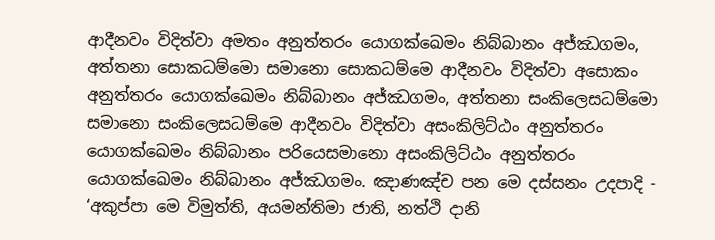ආදීනවං විදිත්වා අමතං අනුත්තරං යොගක්ඛෙමං නිබ්බානං අජ්ඣගමං, අත්තනා සොකධම්මො සමානො සොකධම්මෙ ආදීනවං විදිත්වා අසොකං අනුත්තරං යොගක්ඛෙමං නිබ්බානං අජ්ඣගමං, අත්තනා සංකිලෙසධම්මො සමානො සංකිලෙසධම්මෙ ආදීනවං විදිත්වා අසංකිලිට්ඨං අනුත්තරං යොගක්ඛෙමං නිබ්බානං පරියෙසමානො අසංකිලිට්ඨං අනුත්තරං යොගක්ඛෙමං නිබ්බානං අජ්ඣගමං. ඤාණඤ්ච පන මෙ දස්සනං උදපාදි - ‘අකුප්පා මෙ විමුත්ති, අයමන්තිමා ජාති, නත්ථි දානි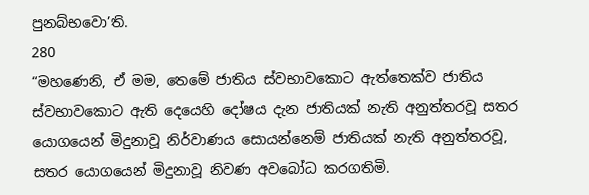පුනබ්භවො’ති.
280
“මහණෙනි, ඒ මම, තෙමේ ජාතිය ස්වභාවකොට ඇත්තෙක්ව ජාතිය ස්වභාවකොට ඇති දෙයෙහි දෝෂය දැන ජාතියක් නැති අනුත්තරවූ සතර යොගයෙන් මිදුනාවූ නිර්වාණය සොයන්නෙම් ජාතියක් නැති අනුත්තරවූ, සතර යොගයෙන් මිදුනාවූ නිවණ අවබෝධ කරගතිමි.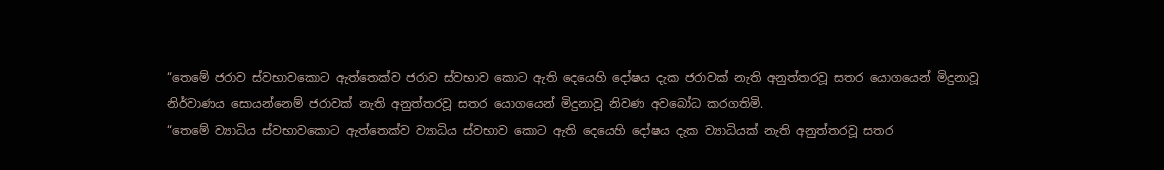“තෙමේ ජරාව ස්වභාවකොට ඇත්තෙක්ව ජරාව ස්වභාව කොට ඇති දෙයෙහි දෝෂය දැක ජරාවක් නැති අනුත්තරවූ සතර යොගයෙන් මිදුනාවූ නිර්වාණය සොයන්නෙම් ජරාවක් නැති අනුත්තරවූ සතර යොගයෙන් මිදුනාවූ නිවණ අවබෝධ කරගතිමි.
“තෙමේ ව්‍යාධිය ස්වභාවකොට ඇත්තෙක්ව ව්‍යාධිය ස්වභාව කොට ඇති දෙයෙහි දෝෂය දැක ව්‍යාධියක් නැති අනුත්තරවූ සතර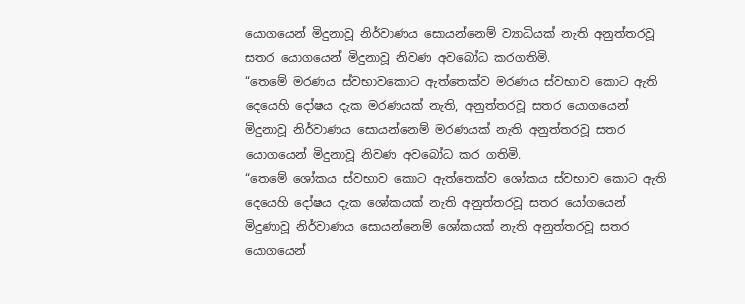යොගයෙන් මිදුනාවූ නිර්වාණය සොයන්නෙම් ව්‍යාධියක් නැති අනුත්තරවූ සතර යොගයෙන් මිදුනාවූ නිවණ අවබෝධ කරගතිමි.
“තෙමේ මරණය ස්වභාවකොට ඇත්තෙක්ව මරණය ස්වභාව කොට ඇති දෙයෙහි දෝෂය දැක මරණයක් නැති, අනුත්තරවූ සතර යොගයෙන් මිදුනාවූ නිර්වාණය සොයන්නෙම් මරණයක් නැති අනුත්තරවූ සතර යොගයෙන් මිදුනාවූ නිවණ අවබෝධ කර ගතිමි.
“තෙමේ ශෝකය ස්වභාව කොට ඇත්තෙක්ව ශෝකය ස්වභාව කොට ඇති දෙයෙහි දෝෂය දැක ශෝකයක් නැති අනුත්තරවූ සතර යෝගයෙන් මිදුණාවූ නිර්වාණය සොයන්නෙම් ශෝකයක් නැති අනුත්තරවූ සතර යොගයෙන්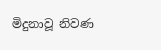මිදුනාවූ නිවණ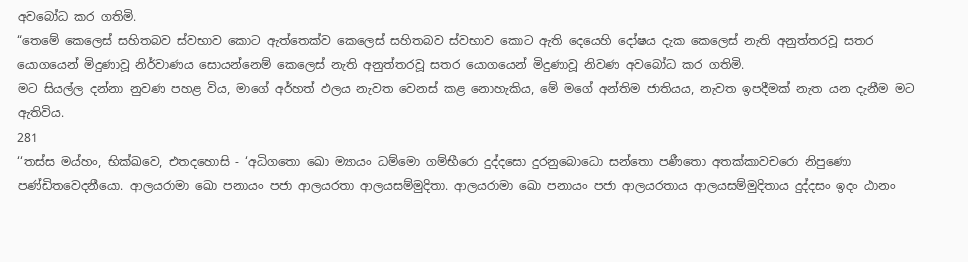අවබෝධ කර ගතිමි.
“තෙමේ කෙලෙස් සහිතබව ස්වභාව කොට ඇත්තෙක්ව කෙලෙස් සහිතබව ස්වභාව කොට ඇති දෙයෙහි දෝෂය දැක කෙලෙස් නැති අනුත්තරවූ සතර යොගයෙන් මිදුණාවූ නිර්වාණය සොයන්නෙම් කෙලෙස් නැති අනුත්තරවූ සතර යොගයෙන් මිදුණාවූ නිවණ අවබෝධ කර ගතිමි.
මට සියල්ල දන්නා නුවණ පහළ විය, මාගේ අර්හත් ඵලය නැවත වෙනස් කළ නොහැකිය, මේ මගේ අන්තිම ජාතියය, නැවත ඉපදීමක් නැත යන දැනීම මට ඇතිවිය.
281
‘‘තස්ස මය්හං, භික්ඛවෙ, එතදහොසි - ‘අධිගතො ඛො ම්‍යායං ධම්මො ගම්භීරො දුද්දසො දුරනුබොධො සන්තො පණීතො අතක්කාවචරො නිපුණො පණ්ඩිතවෙදනීයො. ආලයරාමා ඛො පනායං පජා ආලයරතා ආලයසම්මුදිතා. ආලයරාමා ඛො පනායං පජා ආලයරතාය ආලයසම්මුදිතාය දුද්දසං ඉදං ඨානං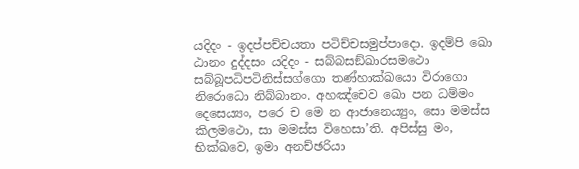යදිදං - ඉදප්පච්චයතා පටිච්චසමුප්පාදො. ඉදම්පි ඛො ඨානං දුද්දසං යදිදං - සබ්බසඞ්ඛාරසමථො සබ්බූපධිපටිනිස්සග්ගො තණ්හාක්ඛයො විරාගො නිරොධො නිබ්බානං. අහඤ්චෙව ඛො පන ධම්මං දෙසෙය්‍යං, පරෙ ච මෙ න ආජානෙය්‍යුං, සො මමස්ස කිලමථො, සා මමස්ස විහෙසා’ති. අපිස්සු මං, භික්ඛවෙ, ඉමා අනච්ඡරියා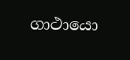ගාථායො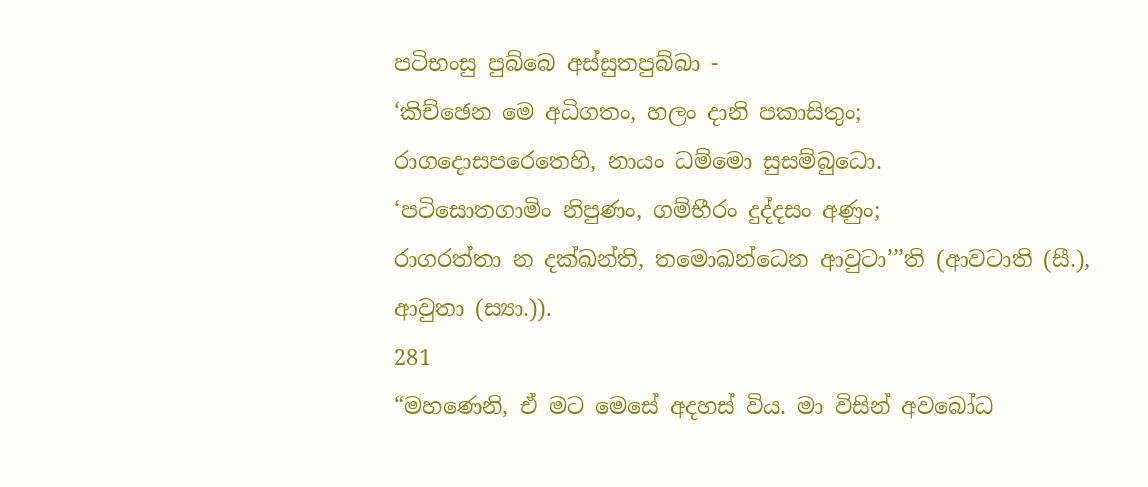පටිභංසු පුබ්බෙ අස්සුතපුබ්බා -
‘කිච්ඡෙන මෙ අධිගතං, හලං දානි පකාසිතුං;
රාගදොසපරෙතෙහි, නායං ධම්මො සුසම්බුධො.
‘පටිසොතගාමිං නිපුණං, ගම්භීරං දුද්දසං අණුං;
රාගරත්තා න දක්ඛන්ති, තමොඛන්ධෙන ආවුටා’’’ති (ආවටාති (සී.), ආවුතා (ස්‍යා.)).
281
“මහණෙනි, ඒ මට මෙසේ අදහස් විය. මා විසින් අවබෝධ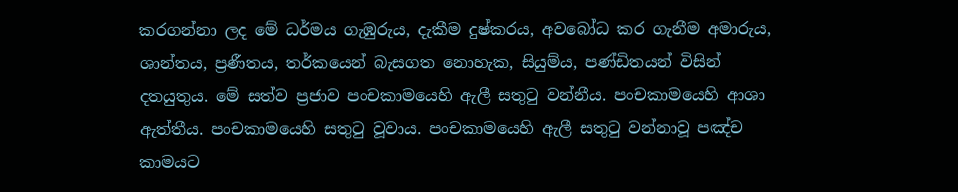කරගන්නා ලද මේ ධර්මය ගැඹුරුය, දැකීම දුෂ්කරය, අවබෝධ කර ගැනීම අමාරුය, ශාන්තය, ප්‍රණීතය, තර්කයෙන් බැසගත නොහැක, සියුම්ය, පණ්ඩිතයන් විසින් දතයුතුය. මේ සත්ව ප්‍රජාව පංචකාමයෙහි ඇලී සතුටු වන්නීය. පංචකාමයෙහි ආශා ඇත්තීය. පංචකාමයෙහි සතුටු වූවාය. පංචකාමයෙහි ඇලී සතුටු වන්නාවූ පඤ්ච කාමයට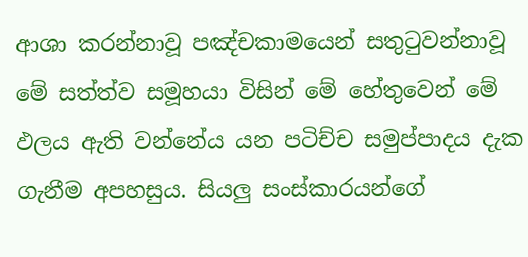ආශා කරන්නාවූ පඤ්චකාමයෙන් සතුටුවන්නාවූ මේ සත්ත්ව සමූහයා විසින් මේ හේතුවෙන් මේ ඵලය ඇති වන්නේය යන පටිච්ච සමුප්පාදය දැක ගැනීම අපහසුය. සියලු සංස්කාරයන්ගේ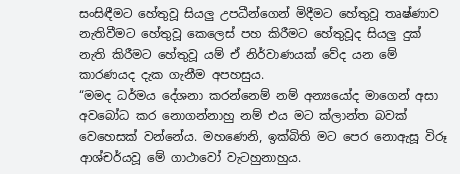සංසිඳීමට හේතුවූ සියලු උපධීන්ගෙන් මිදීමට හේතුවූ තෘෂ්ණාව නැතිවීමට හේතුවූ කෙලෙස් පහ කිරීමට හේතුවූද සියලු දුක් නැති කිරීමට හේතුවූ යම් ඒ නිර්වාණයක් වේද යන මේ කාරණයද දැක ගැනීම අපහසුය.
“මමද ධර්මය දේශනා කරන්නෙම් නම් අන්‍යයෝද මාගෙන් අසා අවබෝධ කර නොගන්නාහු නම් එය මට ක්ලාන්ත බවක් වෙහෙසක් වන්නේය. මහණෙනි, ඉක්බිති මට පෙර නොඇසූ විරූ ආශ්චර්යවූ මේ ගාථාවෝ වැටහුනාහුය.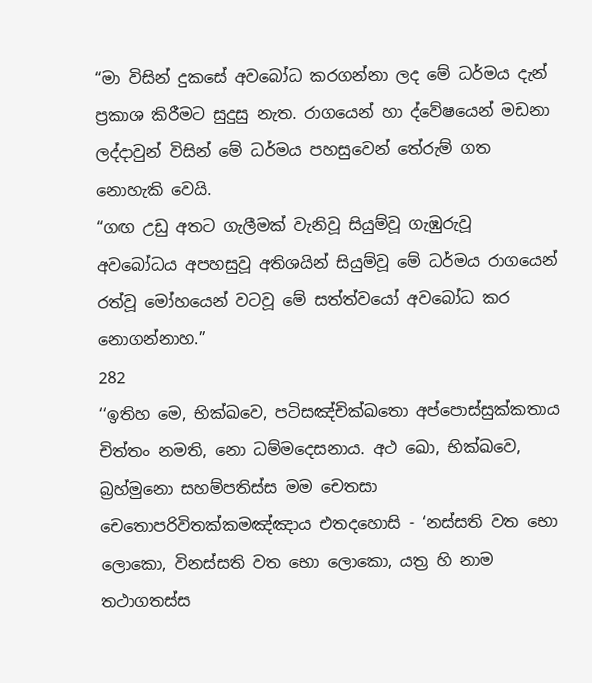“මා විසින් දුකසේ අවබෝධ කරගන්නා ලද මේ ධර්මය දැන් ප්‍රකාශ කිරීමට සුදුසු නැත. රාගයෙන් හා ද්වේෂයෙන් මඩනා ලද්දාවුන් විසින් මේ ධර්මය පහසුවෙන් තේරුම් ගත නොහැකි වෙයි.
“ගඟ උඩු අතට ගැලීමක් වැනිවූ සියුම්වූ ගැඹුරුවූ අවබෝධය අපහසුවූ අතිශයින් සියුම්වූ මේ ධර්මය රාගයෙන් රත්වූ මෝහයෙන් වටවූ මේ සත්ත්වයෝ අවබෝධ කර නොගන්නාහ.”
282
‘‘ඉතිහ මෙ, භික්ඛවෙ, පටිසඤ්චික්ඛතො අප්පොස්සුක්කතාය චිත්තං නමති, නො ධම්මදෙසනාය. අථ ඛො, භික්ඛවෙ, බ්‍රහ්මුනො සහම්පතිස්ස මම චෙතසා චෙතොපරිවිතක්කමඤ්ඤාය එතදහොසි - ‘නස්සති වත භො ලොකො, විනස්සති වත භො ලොකො, යත්‍ර හි නාම තථාගතස්ස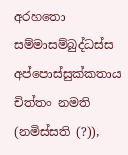අරහතො සම්මාසම්බුද්ධස්ස අප්පොස්සුක්කතාය චිත්තං නමති (නමිස්සති (?)),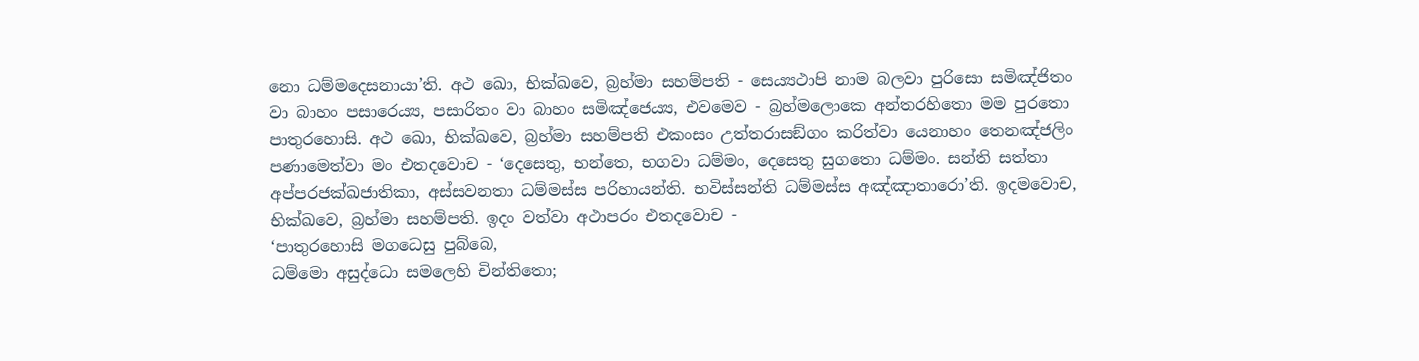නො ධම්මදෙසනායා’ති. අථ ඛො, භික්ඛවෙ, බ්‍රහ්මා සහම්පති - සෙය්‍යථාපි නාම බලවා පුරිසො සමිඤ්ජිතං වා බාහං පසාරෙය්‍ය, පසාරිතං වා බාහං සමිඤ්ජෙය්‍ය, එවමෙව - බ්‍රහ්මලොකෙ අන්තරහිතො මම පුරතො පාතුරහොසි. අථ ඛො, භික්ඛවෙ, බ්‍රහ්මා සහම්පති එකංසං උත්තරාසඞ්ගං කරිත්වා යෙනාහං තෙනඤ්ජලිං පණාමෙත්වා මං එතදවොච - ‘දෙසෙතු, භන්තෙ, භගවා ධම්මං, දෙසෙතු සුගතො ධම්මං. සන්ති සත්තා අප්පරජක්ඛජාතිකා, අස්සවනතා ධම්මස්ස පරිහායන්ති. භවිස්සන්ති ධම්මස්ස අඤ්ඤාතාරො’ති. ඉදමවොච, භික්ඛවෙ, බ්‍රහ්මා සහම්පති. ඉදං වත්වා අථාපරං එතදවොච -
‘පාතුරහොසි මගධෙසු පුබ්බෙ,
ධම්මො අසුද්ධො සමලෙහි චින්තිතො;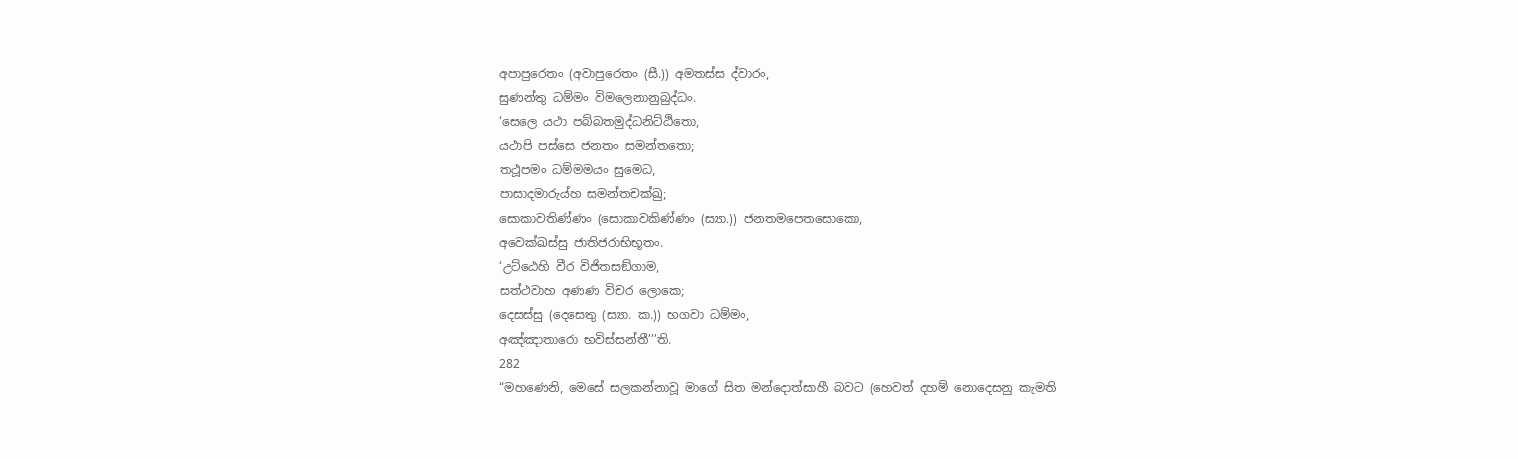අපාපුරෙතං (අවාපුරෙතං (සී.)) අමතස්ස ද්වාරං,
සුණන්තු ධම්මං විමලෙනානුබුද්ධං.
‘සෙලෙ යථා පබ්බතමුද්ධනිට්ඨිතො,
යථාපි පස්සෙ ජනතං සමන්තතො;
තථූපමං ධම්මමයං සුමෙධ,
පාසාදමාරුය්හ සමන්තචක්ඛු;
සොකාවතිණ්ණං (සොකාවකිණ්ණං (ස්‍යා.)) ජනතමපෙතසොකො,
අවෙක්ඛස්සු ජාතිජරාභිභූතං.
‘උට්ඨෙහි වීර විජිතසඞ්ගාම,
සත්ථවාහ අණණ විචර ලොකෙ;
දෙසස්සු (දෙසෙතු (ස්‍යා. ක.)) භගවා ධම්මං,
අඤ්ඤාතාරො භවිස්සන්තී’’’ති.
282
“මහණෙනි, මෙසේ සලකන්නාවූ මාගේ සිත මන්දොත්සාහී බවට (හෙවත් දහම් නොදෙසනු කැමති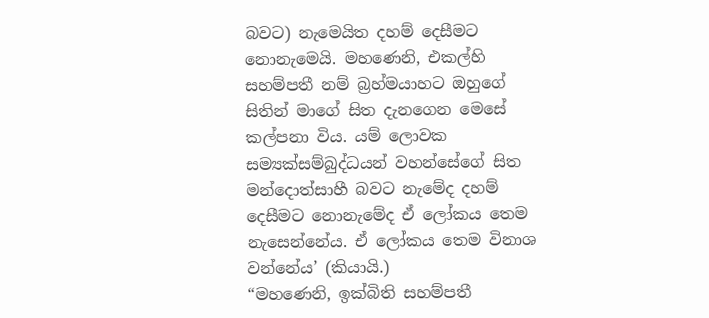බවට) නැමෙයිත දහම් දෙසීමට නොනැමෙයි. මහණෙනි, එකල්හි සහම්පතී නම් බ්‍රහ්මයාහට ඔහුගේ සිතින් මාගේ සිත දැනගෙන මෙසේ කල්පනා විය. යම් ලොවක සම්‍යක්සම්බුද්ධයන් වහන්සේගේ සිත මන්දොත්සාහී බවට නැමේද දහම් දෙසීමට නොනැමේද ඒ ලෝකය තෙම නැසෙන්නේය. ඒ ලෝකය තෙම විනාශ වන්නේය’ (කියායි.)
“මහණෙනි, ඉක්බිති සහම්පතී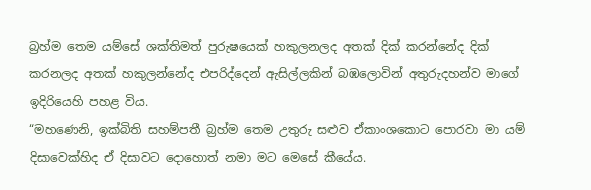බ්‍රහ්ම තෙම යම්සේ ශක්තිමත් පුරුෂයෙක් හකුලනලද අතක් දික් කරන්නේද දික් කරනලද අතක් හකුලන්නේද එපරිද්දෙන් ඇසිල්ලකින් බඹලොවින් අතුරුදහන්ව මාගේ ඉදිරියෙහි පහළ විය.
“මහණෙනි, ඉක්බිති සහම්පතී බ්‍රහ්ම තෙම උතුරු සළුව ඒකාංශකොට පොරවා මා යම් දිසාවෙක්හිද ඒ දිසාවට දොහොත් නමා මට මෙසේ කීයේය.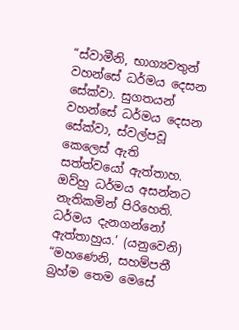“ස්වාමීනි, භාග්‍යවතුන් වහන්සේ ධර්මය දෙසන සේක්වා. සුගතයන් වහන්සේ ධර්මය දෙසන සේක්වා, ස්වල්පවූ කෙලෙස් ඇති සත්ත්වයෝ ඇත්තාහ. ඔව්හු ධර්මය අසන්නට නැතිකමින් පිරිහෙති. ධර්මය දැනගන්නෝ ඇත්තාහුය.’ (යනුවෙනි)
“මහණෙනි, සහම්පතී බ්‍රහ්ම තෙම මෙසේ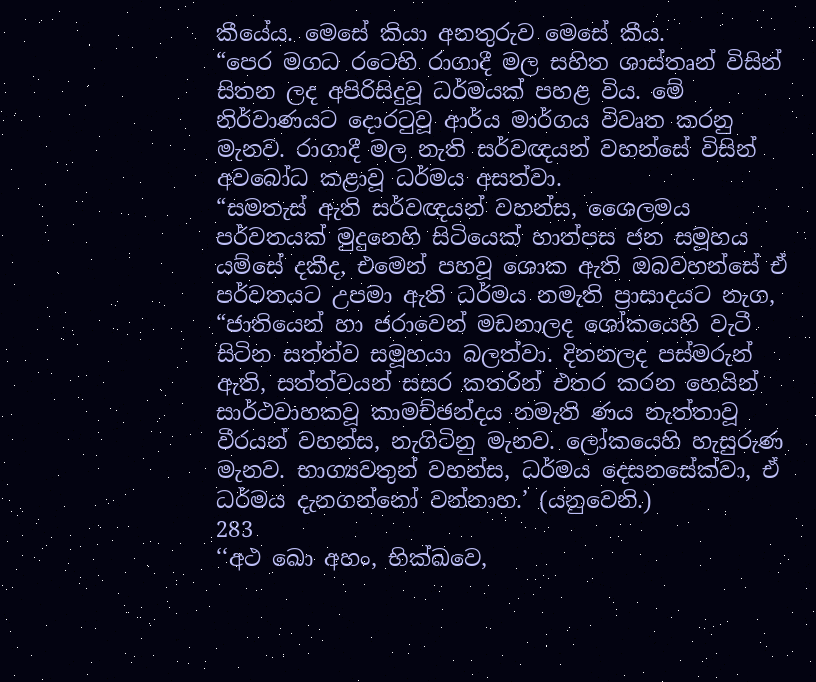කීයේය. මෙසේ කියා අනතුරුව මෙසේ කීය.
“පෙර මගධ රටෙහි රාගාදී මල සහිත ශාස්තෘන් විසින් සිතන ලද අපිරිසිදුවූ ධර්මයක් පහළ විය. මේ නිර්වාණයට දොරටුවූ ආර්ය මාර්ගය විවෘත කරනු මැනව. රාගාදී මල නැති සර්වඥයන් වහන්සේ විසින් අවබෝධ කළාවූ ධර්මය අසත්වා.
“සමතැස් ඇති සර්වඥයන් වහන්ස, ශෛලමය පර්වතයක් මුදුනෙහි සිටියෙක් හාත්පස ජන සමූහය යම්සේ දකීද, එමෙන් පහවූ ශොක ඇති ඔබවහන්සේ ඒ පර්වතයට උපමා ඇති ධර්මය නමැති ප්‍රාසාදයට නැග,
“ජාතියෙන් හා ජරාවෙන් මඩනාලද ශෝකයෙහි වැටී සිටින සත්ත්ව සමූහයා බලත්වා. දිනනලද පස්මරුන් ඇති, සත්ත්වයන් සසර කතරින් එතර කරන හෙයින් සාර්ථවාහකවූ කාමච්ඡන්දය නමැති ණය නැත්තාවූ වීරයන් වහන්ස, නැගිටිනු මැනව. ලෝකයෙහි හැසුරුණ මැනව. භාග්‍යවතුන් වහන්ස, ධර්මය දෙසනසේක්වා, ඒ ධර්මය දැනගන්නෝ වන්නාහ.’ (යනුවෙනි.)
283
‘‘අථ ඛො අහං, භික්ඛවෙ,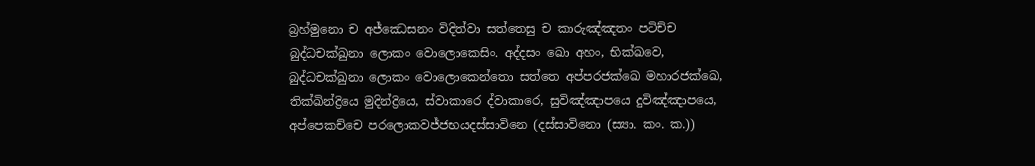බ්‍රහ්මුනො ච අජ්ඣෙසනං විදිත්වා සත්තෙසු ච කාරුඤ්ඤතං පටිච්ච බුද්ධචක්ඛුනා ලොකං වොලොකෙසිං. අද්දසං ඛො අහං, භික්ඛවෙ, බුද්ධචක්ඛුනා ලොකං වොලොකෙන්තො සත්තෙ අප්පරජක්ඛෙ මහාරජක්ඛෙ, තික්ඛින්ද්‍රියෙ මුදින්ද්‍රියෙ, ස්වාකාරෙ ද්වාකාරෙ, සුවිඤ්ඤාපයෙ දුවිඤ්ඤාපයෙ, අප්පෙකච්චෙ පරලොකවජ්ජභයදස්සාවිනෙ (දස්සාවිනො (ස්‍යා. කං. ක.))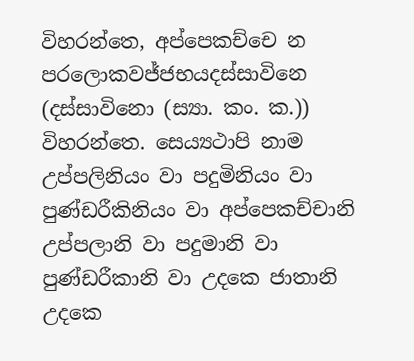විහරන්තෙ, අප්පෙකච්චෙ න පරලොකවජ්ජභයදස්සාවිනෙ (දස්සාවිනො (ස්‍යා. කං. ක.)) විහරන්තෙ. සෙය්‍යථාපි නාම උප්පලිනියං වා පදුමිනියං වා පුණ්ඩරීකිනියං වා අප්පෙකච්චානි උප්පලානි වා පදුමානි වා පුණ්ඩරීකානි වා උදකෙ ජාතානි උදකෙ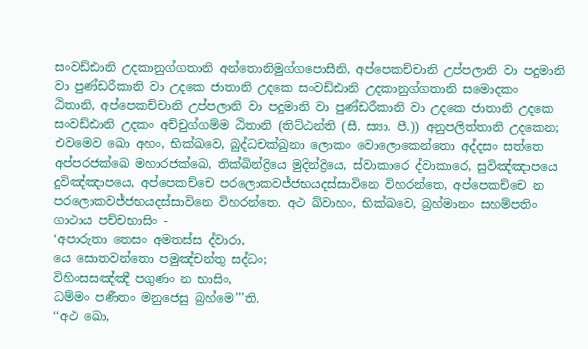සංවඩ්ඪානි උදකානුග්ගතානි අන්තොනිමුග්ගපොසීනි, අප්පෙකච්චානි උප්පලානි වා පදුමානි වා පුණ්ඩරීකානි වා උදකෙ ජාතානි උදකෙ සංවඩ්ඪානි උදකානුග්ගතානි සමොදකං ඨිතානි, අප්පෙකච්චානි උප්පලානි වා පදුමානි වා පුණ්ඩරීකානි වා උදකෙ ජාතානි උදකෙ සංවඩ්ඪානි උදකං අච්චුග්ගම්ම ඨිතානි (තිට්ඨන්ති (සී. ස්‍යා. පී.)) අනුපලිත්තානි උදකෙන; එවමෙව ඛො අහං, භික්ඛවෙ, බුද්ධචක්ඛුනා ලොකං වොලොකෙන්තො අද්දසං සත්තෙ අප්පරජක්ඛෙ මහාරජක්ඛෙ, තික්ඛින්ද්‍රියෙ මුදින්ද්‍රියෙ, ස්වාකාරෙ ද්වාකාරෙ, සුවිඤ්ඤාපයෙ දුවිඤ්ඤාපයෙ, අප්පෙකච්චෙ පරලොකවජ්ජභයදස්සාවිනෙ විහරන්තෙ, අප්පෙකච්චෙ න පරලොකවජ්ජභයදස්සාවිනෙ විහරන්තෙ. අථ ඛ්වාහං, භික්ඛවෙ, බ්‍රහ්මානං සහම්පතිං ගාථාය පච්චභාසිං -
‘අපාරුතා තෙසං අමතස්ස ද්වාරා,
යෙ සොතවන්තො පමුඤ්චන්තු සද්ධං;
විහිංසසඤ්ඤී පගුණං න භාසිං,
ධම්මං පණීතං මනුජෙසු බ්‍රහ්මෙ’’’ති.
‘‘අථ ඛො,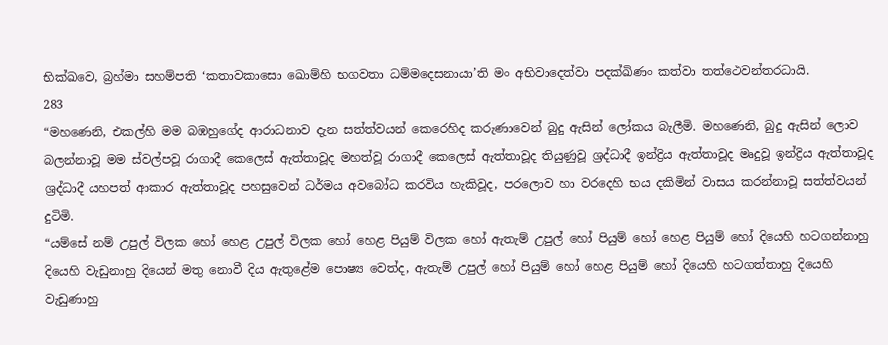භික්ඛවෙ, බ්‍රහ්මා සහම්පති ‘කතාවකාසො ඛොම්හි භගවතා ධම්මදෙසනායා’ති මං අභිවාදෙත්වා පදක්ඛිණං කත්වා තත්ථෙවන්තරධායි.
283
“මහණෙනි, එකල්හි මම බඹහුගේද ආරාධනාව දැන සත්ත්වයන් කෙරෙහිද කරුණාවෙන් බුදු ඇසින් ලෝකය බැලීමි. මහණෙනි, බුදු ඇසින් ලොව බලන්නාවූ මම ස්වල්පවූ රාගාදී කෙලෙස් ඇත්තාවූද මහත්වූ රාගාදී කෙලෙස් ඇත්තාවූද තියුණුවූ ශ්‍රද්ධාදී ඉන්ද්‍රිය ඇත්තාවූද මෘදුවූ ඉන්ද්‍රිය ඇත්තාවූද ශ්‍රද්ධාදී යහපත් ආකාර ඇත්තාවූද පහසුවෙන් ධර්මය අවබෝධ කරවිය හැකිවූද, පරලොව හා වරදෙහි භය දකිමින් වාසය කරන්නාවූ සත්ත්වයන් දුටිමි.
“යම්සේ නම් උපුල් විලක හෝ හෙළ උපුල් විලක හෝ හෙළ පියුම් විලක හෝ ඇතැම් උපුල් හෝ පියුම් හෝ හෙළ පියුම් හෝ දියෙහි හටගන්නාහු දියෙහි වැඩුනාහු දියෙන් මතු නොවී දිය ඇතුළේම පොෂ්‍ය වෙත්ද, ඇතැම් උපුල් හෝ පියුම් හෝ හෙළ පියුම් හෝ දියෙහි හටගත්තාහු දියෙහි වැඩුණාහු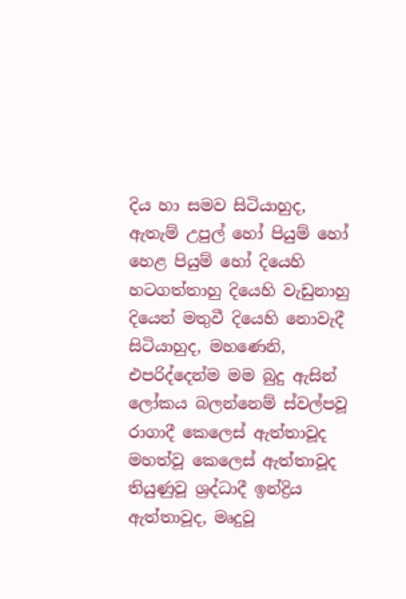දිය හා සමව සිටියාහුද, ඇතැම් උපුල් හෝ පියුම් හෝ හෙළ පියුම් හෝ දියෙහි හටගත්තාහු දියෙහි වැඩුනාහු දියෙන් මතුවී දියෙහි නොවැදී සිටියාහුද, මහණෙනි, එපරිද්දෙන්ම මම බුදු ඇසින් ලෝකය බලන්නෙම් ස්වල්පවූ රාගාදී කෙලෙස් ඇත්තාවූද මහත්වූ කෙලෙස් ඇත්තාවූද තියුණුවූ ශ්‍රද්ධාදී ඉන්ද්‍රිය ඇත්තාවූද, මෘදුවූ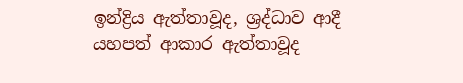ඉන්ද්‍රිය ඇත්තාවූද, ශ්‍රද්ධාව ආදී යහපත් ආකාර ඇත්තාවූද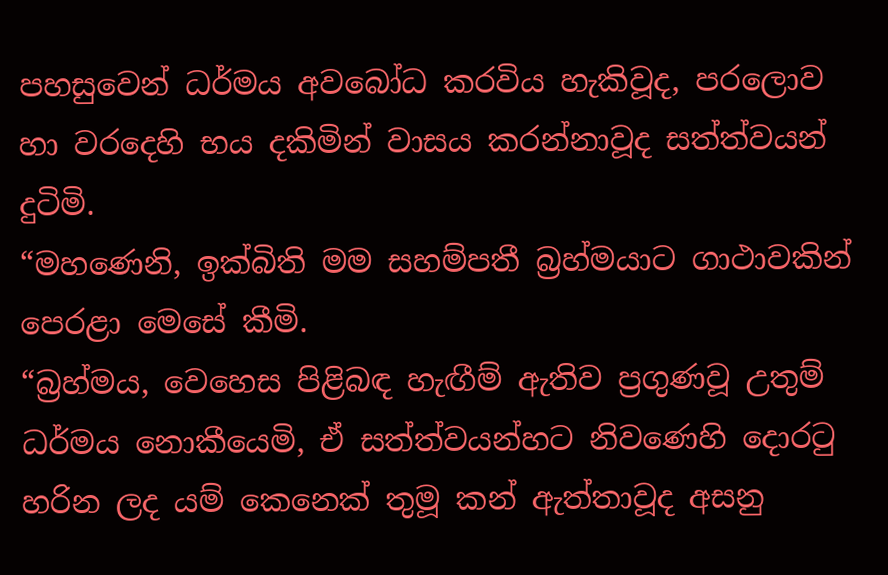පහසුවෙන් ධර්මය අවබෝධ කරවිය හැකිවූද, පරලොව හා වරදෙහි භය දකිමින් වාසය කරන්නාවූද සත්ත්වයන් දුටිමි.
“මහණෙනි, ඉක්බිති මම සහම්පතී බ්‍රහ්මයාට ගාථාවකින් පෙරළා මෙසේ කීමි.
“බ්‍රහ්මය, වෙහෙස පිළිබඳ හැඟීම් ඇතිව ප්‍රගුණවූ උතුම් ධර්මය නොකීයෙමි, ඒ සත්ත්වයන්හට නිවණෙහි දොරටු හරින ලද යම් කෙනෙක් තුමූ කන් ඇත්තාවූද අසනු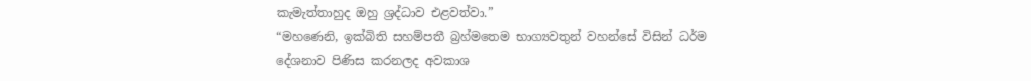කැමැත්තාහුද ඔහු ශ්‍රද්ධාව එළවත්වා.”
“මහණෙනි, ඉක්බිති සහම්පතී බ්‍රහ්මතෙම භාග්‍යවතුන් වහන්සේ විසින් ධර්ම දේශනාව පිණිස කරනලද අවකාශ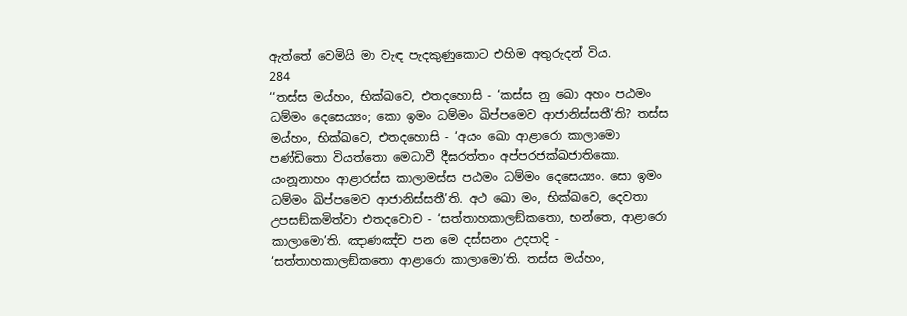ඇත්තේ වෙමියි මා වැඳ පැදකුණුකොට එහිම අතුරුදන් විය.
284
‘‘තස්ස මය්හං, භික්ඛවෙ, එතදහොසි - ‘කස්ස නු ඛො අහං පඨමං ධම්මං දෙසෙය්‍යං; කො ඉමං ධම්මං ඛිප්පමෙව ආජානිස්සතී’ති? තස්ස මය්හං, භික්ඛවෙ, එතදහොසි - ‘අයං ඛො ආළාරො කාලාමො පණ්ඩිතො වියත්තො මෙධාවී දීඝරත්තං අප්පරජක්ඛජාතිකො. යංනූනාහං ආළාරස්ස කාලාමස්ස පඨමං ධම්මං දෙසෙය්‍යං. සො ඉමං ධම්මං ඛිප්පමෙව ආජානිස්සතී’ති. අථ ඛො මං, භික්ඛවෙ, දෙවතා උපසඞ්කමිත්වා එතදවොච - ‘සත්තාහකාලඞ්කතො, භන්තෙ, ආළාරො කාලාමො’ති. ඤාණඤ්ච පන මෙ දස්සනං උදපාදි - ‘සත්තාහකාලඞ්කතො ආළාරො කාලාමො’ති. තස්ස මය්හං,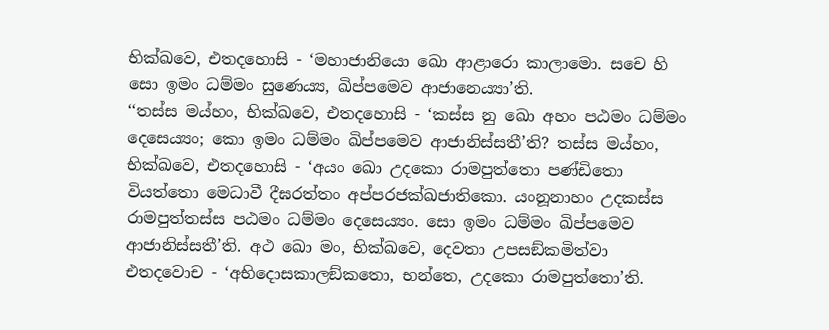භික්ඛවෙ, එතදහොසි - ‘මහාජානියො ඛො ආළාරො කාලාමො. සචෙ හි සො ඉමං ධම්මං සුණෙය්‍ය, ඛිප්පමෙව ආජානෙය්‍යා’ති.
‘‘තස්ස මය්හං, භික්ඛවෙ, එතදහොසි - ‘කස්ස නු ඛො අහං පඨමං ධම්මං දෙසෙය්‍යං; කො ඉමං ධම්මං ඛිප්පමෙව ආජානිස්සතී’ති? තස්ස මය්හං, භික්ඛවෙ, එතදහොසි - ‘අයං ඛො උදකො රාමපුත්තො පණ්ඩිතො වියත්තො මෙධාවී දීඝරත්තං අප්පරජක්ඛජාතිකො. යංනූනාහං උදකස්ස රාමපුත්තස්ස පඨමං ධම්මං දෙසෙය්‍යං. සො ඉමං ධම්මං ඛිප්පමෙව ආජානිස්සතී’ති. අථ ඛො මං, භික්ඛවෙ, දෙවතා උපසඞ්කමිත්වා එතදවොච - ‘අභිදොසකාලඞ්කතො, භන්තෙ, උදකො රාමපුත්තො’ති.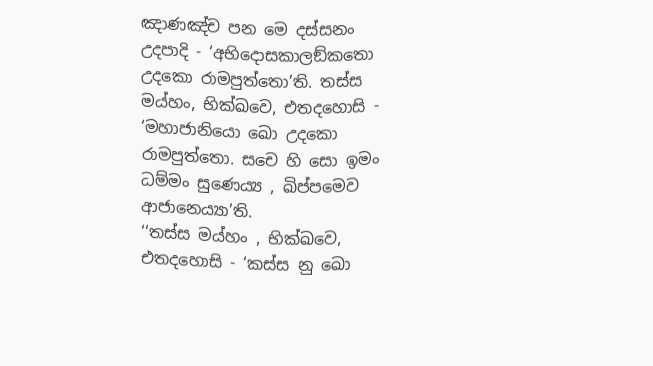ඤාණඤ්ච පන මෙ දස්සනං උදපාදි - ‘අභිදොසකාලඞ්කතො උදකො රාමපුත්තො’ති. තස්ස මය්හං, භික්ඛවෙ, එතදහොසි - ‘මහාජානියො ඛො උදකො රාමපුත්තො. සචෙ හි සො ඉමං ධම්මං සුණෙය්‍ය , ඛිප්පමෙව ආජානෙය්‍යා’ති.
‘‘තස්ස මය්හං , භික්ඛවෙ, එතදහොසි - ‘කස්ස නු ඛො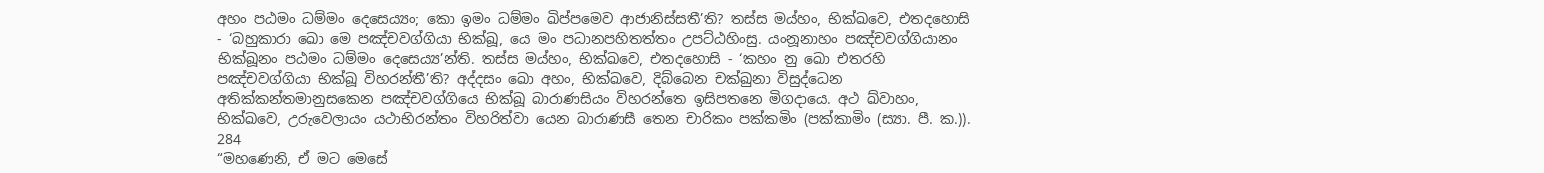අහං පඨමං ධම්මං දෙසෙය්‍යං; කො ඉමං ධම්මං ඛිප්පමෙව ආජානිස්සතී’ති? තස්ස මය්හං, භික්ඛවෙ, එතදහොසි - ‘බහුකාරා ඛො මෙ පඤ්චවග්ගියා භික්ඛූ, යෙ මං පධානපහිතත්තං උපට්ඨහිංසු. යංනූනාහං පඤ්චවග්ගියානං භික්ඛූනං පඨමං ධම්මං දෙසෙය්‍ය’න්ති. තස්ස මය්හං, භික්ඛවෙ, එතදහොසි - ‘කහං නු ඛො එතරහි පඤ්චවග්ගියා භික්ඛූ විහරන්තී’ති? අද්දසං ඛො අහං, භික්ඛවෙ, දිබ්බෙන චක්ඛුනා විසුද්ධෙන අතික්කන්තමානුසකෙන පඤ්චවග්ගියෙ භික්ඛූ බාරාණසියං විහරන්තෙ ඉසිපතනෙ මිගදායෙ. අථ ඛ්වාහං, භික්ඛවෙ, උරුවෙලායං යථාභිරන්තං විහරිත්වා යෙන බාරාණසී තෙන චාරිකං පක්කමිං (පක්කාමිං (ස්‍යා. පී. ක.)).
284
“මහණෙනි, ඒ මට මෙසේ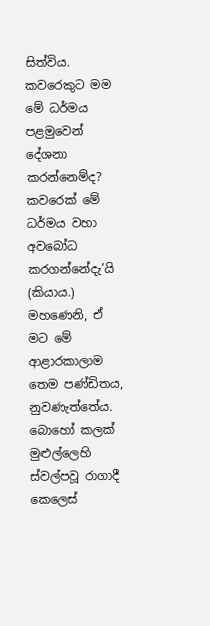සිත්විය. කවරෙකුට මම මේ ධර්මය පළමුවෙන් දේශනා කරන්නෙම්ද? කවරෙක් මේ ධර්මය වහා අවබෝධ කරගන්නේදැ’යි (කියාය.) මහණෙනි, ඒ මට මේ ආළාරකාලාම තෙම පණ්ඩිතය, නුවණැත්තේය. බොහෝ කලක් මුළුල්ලෙහි ස්වල්පවූ රාගාදී කෙලෙස්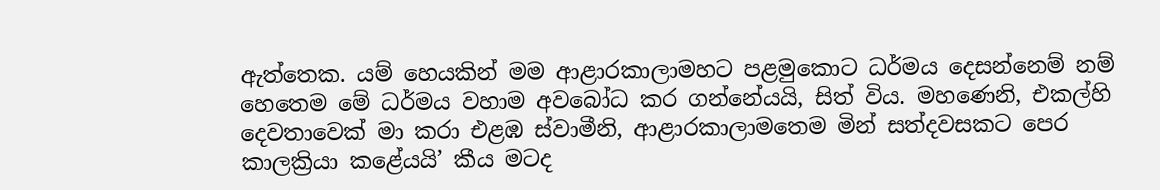ඇත්තෙක. යම් හෙයකින් මම ආළාරකාලාමහට පළමුකොට ධර්මය දෙසන්නෙම් නම් හෙතෙම මේ ධර්මය වහාම අවබෝධ කර ගන්නේයයි, සිත් විය. මහණෙනි, එකල්හි දෙවතාවෙක් මා කරා එළඹ ස්වාමීනි, ආළාරකාලාමතෙම මින් සත්දවසකට පෙර කාලක්‍රියා කළේයයි’ කීය මටද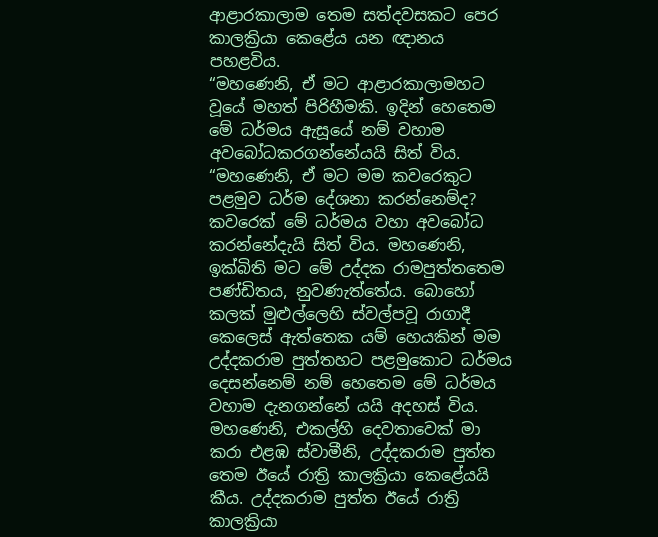ආළාරකාලාම තෙම සත්දවසකට පෙර කාලක්‍රියා කෙළේය යන ඥානය පහළවිය.
“මහණෙනි, ඒ මට ආළාරකාලාමහට වූයේ මහත් පිරිහීමකි. ඉදින් හෙතෙම මේ ධර්මය ඇසූයේ නම් වහාම අවබෝධකරගන්නේයයි සිත් විය.
“මහණෙනි, ඒ මට මම කවරෙකුට පළමුව ධර්ම දේශනා කරන්නෙම්ද? කවරෙක් මේ ධර්මය වහා අවබෝධ කරන්නේදැයි සිත් විය. මහණෙනි, ඉක්බිති මට මේ උද්දක රාමපුත්තතෙම පණ්ඩිතය, නුවණැත්තේය. බොහෝ කලක් මුළුල්ලෙහි ස්වල්පවූ රාගාදී කෙලෙස් ඇත්තෙක යම් හෙයකින් මම උද්දකරාම පුත්තහට පළමුකොට ධර්මය දෙසන්නෙම් නම් හෙතෙම මේ ධර්මය වහාම දැනගන්නේ යයි අදහස් විය. මහණෙනි, එකල්හි දෙවතාවෙක් මා කරා එළඹ ස්වාමීනි, උද්දකරාම පුත්ත තෙම ඊයේ රාත්‍රි කාලක්‍රියා කෙළේයයි කීය. උද්දකරාම පුත්ත ඊයේ රාත්‍රි කාලක්‍රියා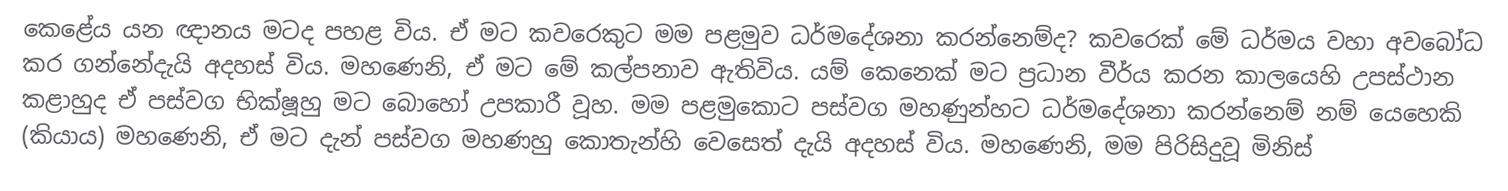කෙළේය යන ඥානය මටද පහළ විය. ඒ මට කවරෙකුට මම පළමුව ධර්මදේශනා කරන්නෙම්ද? කවරෙක් මේ ධර්මය වහා අවබෝධ කර ගන්නේදැයි අදහස් විය. මහණෙනි, ඒ මට මේ කල්පනාව ඇතිවිය. යම් කෙනෙක් මට ප්‍රධාන වීර්ය කරන කාලයෙහි උපස්ථාන කළාහුද ඒ පස්වග භික්ෂූහු මට බොහෝ උපකාරී වූහ. මම පළමුකොට පස්වග මහණුන්හට ධර්මදේශනා කරන්නෙම් නම් යෙහෙකි (කියාය) මහණෙනි, ඒ මට දැන් පස්වග මහණහු කොතැන්හි වෙසෙත් දැයි අදහස් විය. මහණෙනි, මම පිරිසිදුවූ මිනිස්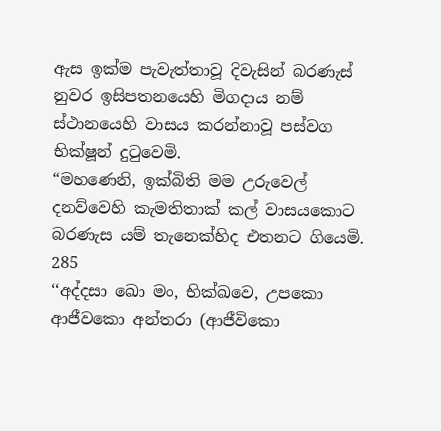ඇස ඉක්ම පැවැත්තාවූ දිවැසින් බරණැස් නුවර ඉසිපතනයෙහි මිගදාය නම් ස්ථානයෙහි වාසය කරන්නාවූ පස්වග භික්ෂූන් දුටුවෙමි.
“මහණෙනි, ඉක්බිති මම උරුවෙල් දනව්වෙහි කැමතිතාක් කල් වාසයකොට බරණැස යම් තැනෙක්හිද එතනට ගියෙමි.
285
‘‘අද්දසා ඛො මං, භික්ඛවෙ, උපකො ආජීවකො අන්තරා (ආජීවිකො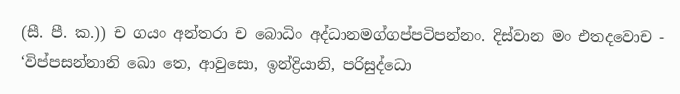(සී. පී. ක.)) ච ගයං අන්තරා ච බොධිං අද්ධානමග්ගප්පටිපන්නං. දිස්වාන මං එතදවොච - ‘විප්පසන්නානි ඛො තෙ, ආවුසො, ඉන්ද්‍රියානි, පරිසුද්ධො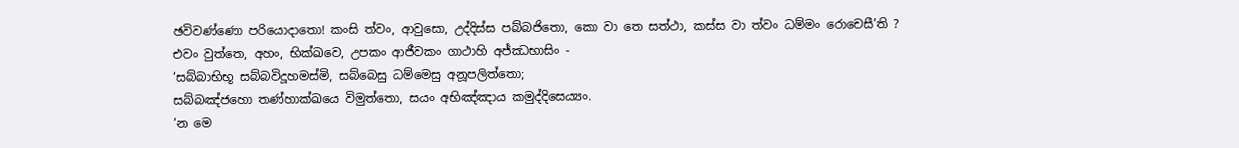ඡවිවණ්ණො පරියොදාතො! කංසි ත්වං, ආවුසො, උද්දිස්ස පබ්බජිතො, කො වා තෙ සත්ථා, කස්ස වා ත්වං ධම්මං රොචෙසී’ති ? එවං වුත්තෙ, අහං, භික්ඛවෙ, උපකං ආජීවකං ගාථාහි අජ්ඣභාසිං -
‘සබ්බාභිභූ සබ්බවිදූහමස්මි, සබ්බෙසු ධම්මෙසු අනූපලිත්තො;
සබ්බඤ්ජහො තණ්හාක්ඛයෙ විමුත්තො, සයං අභිඤ්ඤාය කමුද්දිසෙය්‍යං.
‘න මෙ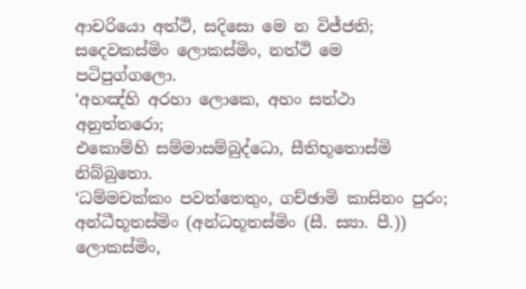ආචරියො අත්ථි, සදිසො මෙ න විජ්ජති;
සදෙවකස්මිං ලොකස්මිං, නත්ථි මෙ පටිපුග්ගලො.
‘අහඤ්හි අරහා ලොකෙ, අහං සත්ථා අනුත්තරො;
එකොම්හි සම්මාසම්බුද්ධො, සීතිභූතොස්මි නිබ්බුතො.
‘ධම්මචක්කං පවත්තෙතුං, ගච්ඡාමි කාසිනං පුරං;
අන්ධීභූතස්මිං (අන්ධභූතස්මිං (සී. ස්‍යා. පී.)) ලොකස්මිං,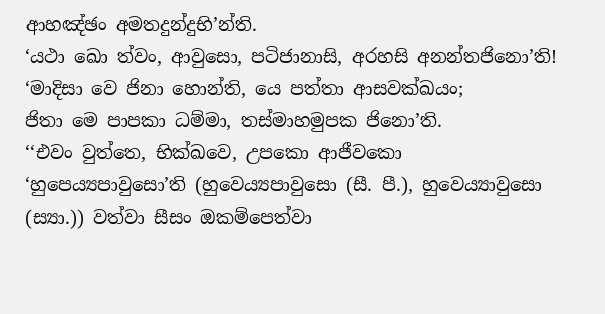ආහඤ්ඡං අමතදුන්දුභි’න්ති.
‘යථා ඛො ත්වං, ආවුසො, පටිජානාසි, අරහසි අනන්තජිනො’ති!
‘මාදිසා වෙ ජිනා හොන්ති, යෙ පත්තා ආසවක්ඛයං;
ජිතා මෙ පාපකා ධම්මා, තස්මාහමුපක ජිනො’ති.
‘‘එවං වුත්තෙ, භික්ඛවෙ, උපකො ආජීවකො ‘හුපෙය්‍යපාවුසො’ති (හුවෙය්‍යපාවුසො (සී. පී.), හුවෙය්‍යාවුසො (ස්‍යා.)) වත්වා සීසං ඔකම්පෙත්වා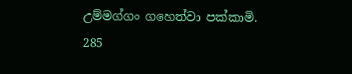උම්මග්ගං ගහෙත්වා පක්කාමි.
285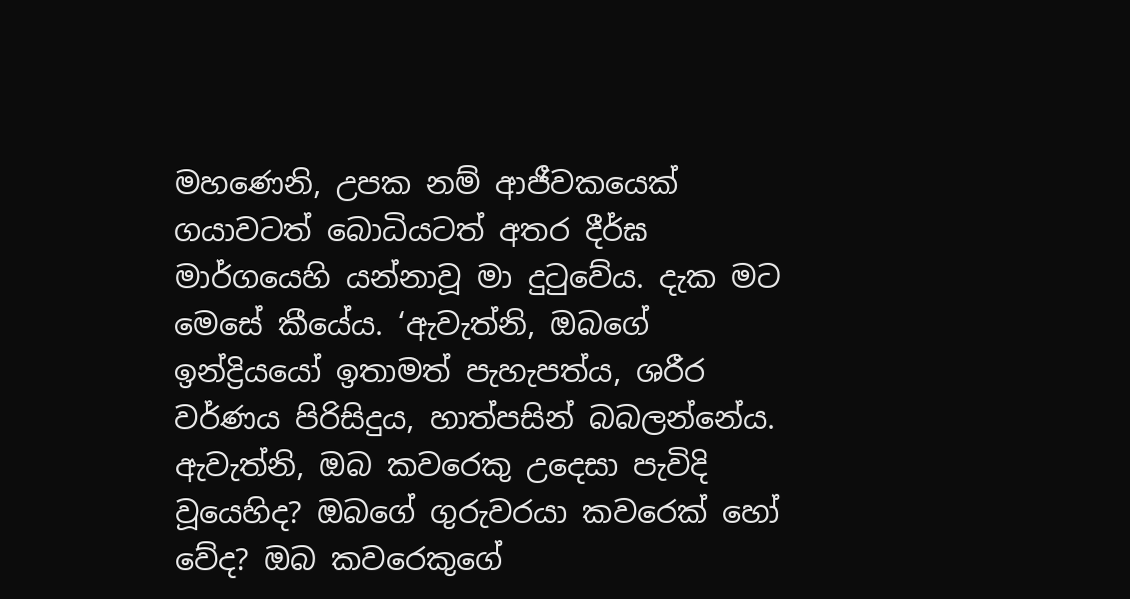මහණෙනි, උපක නම් ආජීවකයෙක් ගයාවටත් බොධියටත් අතර දීර්ඝ මාර්ගයෙහි යන්නාවූ මා දුටුවේය. දැක මට මෙසේ කීයේය. ‘ඇවැත්නි, ඔබගේ ඉන්ද්‍රියයෝ ඉතාමත් පැහැපත්ය, ශරීර වර්ණය පිරිසිදුය, හාත්පසින් බබලන්නේය. ඇවැත්නි, ඔබ කවරෙකු උදෙසා පැවිදි වූයෙහිද? ඔබගේ ගුරුවරයා කවරෙක් හෝ වේද? ඔබ කවරෙකුගේ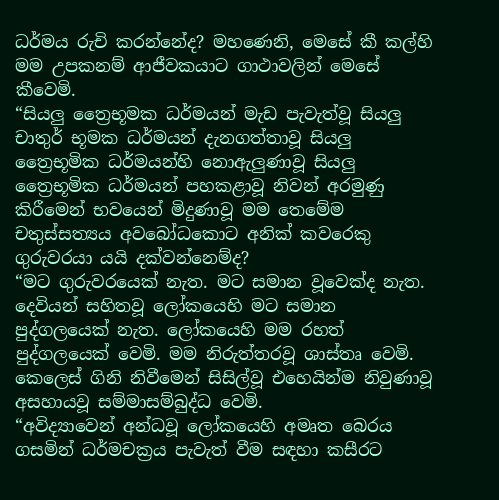ධර්මය රුචි කරන්නේද? මහණෙනි, මෙසේ කී කල්හි මම උපකනම් ආජීවකයාට ගාථාවලින් මෙසේ කීවෙමි.
“සියලු ත්‍රෛභූමක ධර්මයන් මැඩ පැවැත්වූ සියලු චාතුර් භූමක ධර්මයන් දැනගත්තාවූ සියලු ත්‍රෛභූමික ධර්මයන්හි නොඇලුණාවූ සියලු ත්‍රෛභූමික ධර්මයන් පහකළාවූ නිවන් අරමුණු කිරීමෙන් භවයෙන් මිදුණාවූ මම තෙමේම චතුස්සත්‍යය අවබෝධකොට අනික් කවරෙකු ගුරුවරයා යයි දක්වන්නෙම්ද?
“මට ගුරුවරයෙක් නැත. මට සමාන වූවෙක්ද නැත. දෙවියන් සහිතවූ ලෝකයෙහි මට සමාන පුද්ගලයෙක් නැත. ලෝකයෙහි මම රහත් පුද්ගලයෙක් වෙමි. මම නිරුත්තරවූ ශාස්තෘ වෙමි. කෙලෙස් ගිනි නිවීමෙන් සිසිල්වූ එහෙයින්ම නිවුණාවූ අසහායවූ සම්මාසම්බුද්ධ වෙමි.
“අවිද්‍යාවෙන් අන්ධවූ ලෝකයෙහි අමෘත බෙරය ගසමින් ධර්මචක්‍රය පැවැත් වීම සඳහා කසීරට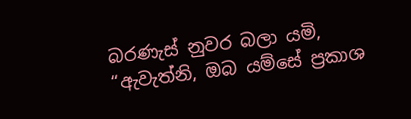බරණැස් නුවර බලා යමි,
“ඇවැත්නි, ඔබ යම්සේ ප්‍රකාශ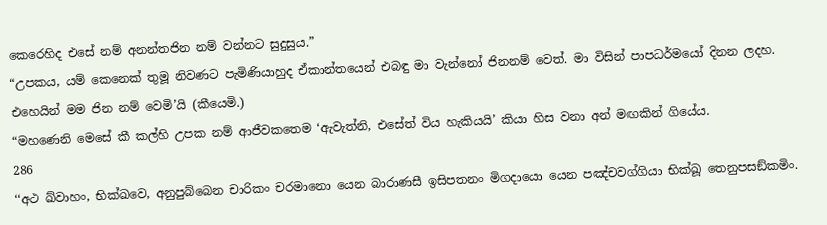කෙරෙහිද එසේ නම් අනන්තජින නම් වන්නට සුදුසුය.”
“උපකය, යම් කෙනෙක් තුමූ නිවණට පැමිණියාහුද ඒකාන්තයෙන් එබඳු මා වැන්නෝ ජිනනම් වෙත්. මා විසින් පාපධර්මයෝ දිනන ලදහ. එහෙයින් මම ජින නම් වෙමි’යි (කීයෙමි.)
“මහණෙනි මෙසේ කී කල්හි උපක නම් ආජීවකතෙම ‘ඇවැත්නි, එසේත් විය හැකියයි’ කියා හිස වනා අන් මඟකින් ගියේය.
286
‘‘අථ ඛ්වාහං, භික්ඛවෙ, අනුපුබ්බෙන චාරිකං චරමානො යෙන බාරාණසී ඉසිපතනං මිගදායො යෙන පඤ්චවග්ගියා භික්ඛූ තෙනුපසඞ්කමිං.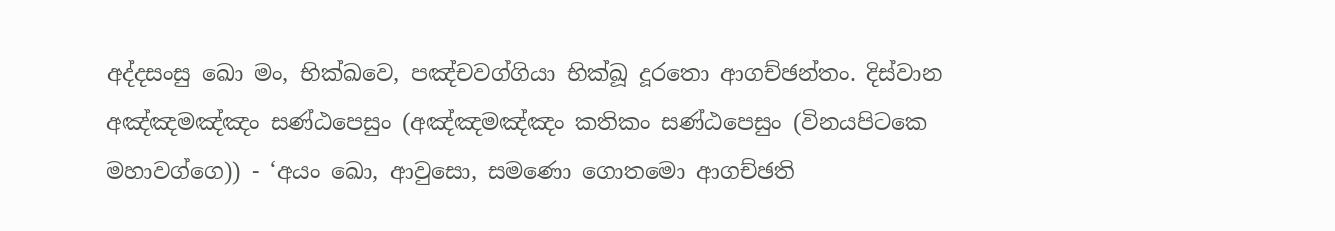අද්දසංසු ඛො මං, භික්ඛවෙ, පඤ්චවග්ගියා භික්ඛූ දූරතො ආගච්ඡන්තං. දිස්වාන අඤ්ඤමඤ්ඤං සණ්ඨපෙසුං (අඤ්ඤමඤ්ඤං කතිකං සණ්ඨපෙසුං (විනයපිටකෙ මහාවග්ගෙ)) - ‘අයං ඛො, ආවුසො, සමණො ගොතමො ආගච්ඡති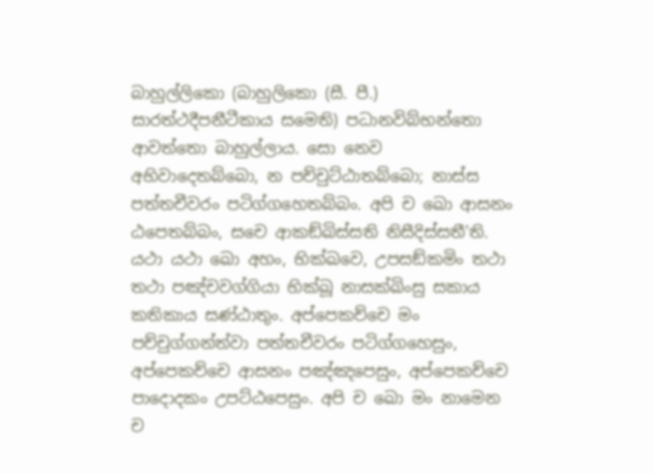බාහුල්ලිකො (බාහුලිකො (සී. පී.) සාරත්ථදීපනීටීකාය සමෙති) පධානවිබ්භන්තො ආවත්තො බාහුල්ලාය. සො නෙව අභිවාදෙතබ්බො, න පච්චුට්ඨාතබ්බො; නාස්ස පත්තචීවරං පටිග්ගහෙතබ්බං. අපි ච ඛො ආසනං ඨපෙතබ්බං, සචෙ ආකඞ්ඛිස්සති නිසීදිස්සතී’ති. යථා යථා ඛො අහං, භික්ඛවෙ, උපසඞ්කමිං තථා තථා පඤ්චවග්ගියා භික්ඛූ නාසක්ඛිංසු සකාය කතිකාය සණ්ඨාතුං. අප්පෙකච්චෙ මං පච්චුග්ගන්ත්වා පත්තචීවරං පටිග්ගහෙසුං, අප්පෙකච්චෙ ආසනං පඤ්ඤපෙසුං, අප්පෙකච්චෙ පාදොදකං උපට්ඨපෙසුං. අපි ච ඛො මං නාමෙන ච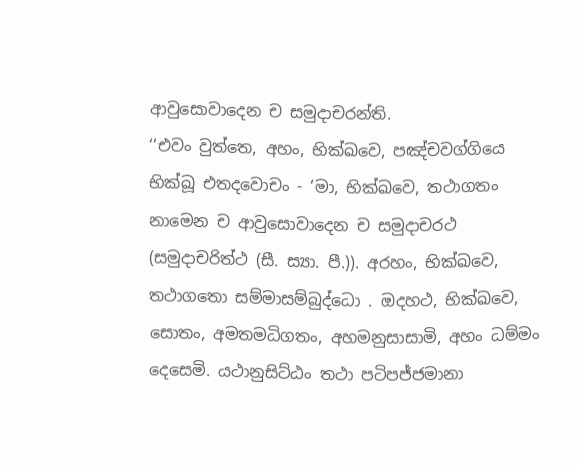ආවුසොවාදෙන ච සමුදාචරන්ති.
‘‘එවං වුත්තෙ, අහං, භික්ඛවෙ, පඤ්චවග්ගියෙ භික්ඛූ එතදවොචං - ‘මා, භික්ඛවෙ, තථාගතං නාමෙන ච ආවුසොවාදෙන ච සමුදාචරථ (සමුදාචරිත්ථ (සී. ස්‍යා. පී.)). අරහං, භික්ඛවෙ, තථාගතො සම්මාසම්බුද්ධො . ඔදහථ, භික්ඛවෙ, සොතං, අමතමධිගතං, අහමනුසාසාමි, අහං ධම්මං දෙසෙමි. යථානුසිට්ඨං තථා පටිපජ්ජමානා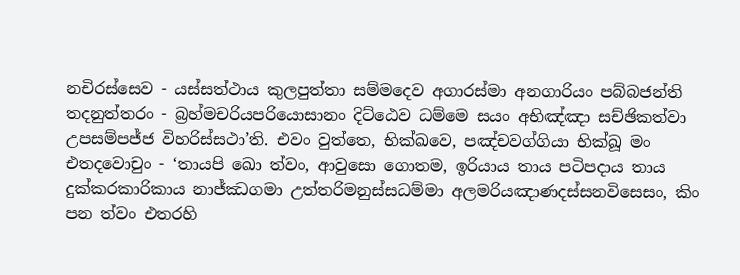නචිරස්සෙව - යස්සත්ථාය කුලපුත්තා සම්මදෙව අගාරස්මා අනගාරියං පබ්බජන්ති තදනුත්තරං - බ්‍රහ්මචරියපරියොසානං දිට්ඨෙව ධම්මෙ සයං අභිඤ්ඤා සච්ඡිකත්වා උපසම්පජ්ජ විහරිස්සථා’ති. එවං වුත්තෙ, භික්ඛවෙ, පඤ්චවග්ගියා භික්ඛූ මං එතදවොචුං - ‘තායපි ඛො ත්වං, ආවුසො ගොතම, ඉරියාය තාය පටිපදාය තාය දුක්කරකාරිකාය නාජ්ඣගමා උත්තරිමනුස්සධම්මා අලමරියඤාණදස්සනවිසෙසං, කිං පන ත්වං එතරහි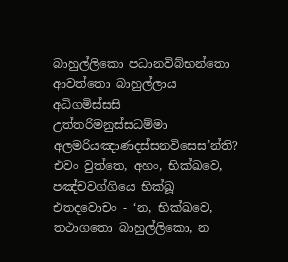බාහුල්ලිකො පධානවිබ්භන්තො ආවත්තො බාහුල්ලාය අධිගමිස්සසි උත්තරිමනුස්සධම්මා අලමරියඤාණදස්සනවිසෙස’න්ති? එවං වුත්තෙ, අහං, භික්ඛවෙ, පඤ්චවග්ගියෙ භික්ඛූ එතදවොචං - ‘න, භික්ඛවෙ, තථාගතො බාහුල්ලිකො, න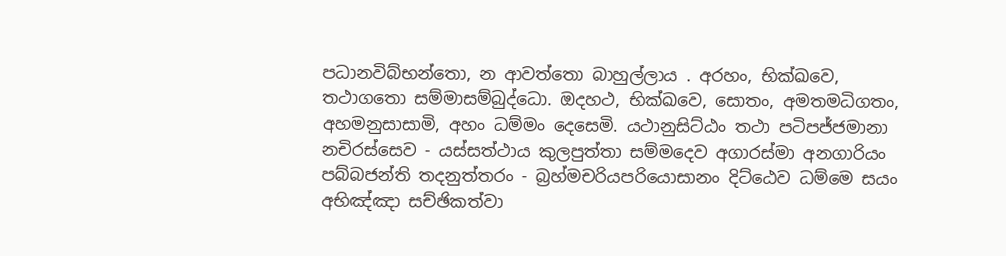පධානවිබ්භන්තො, න ආවත්තො බාහුල්ලාය . අරහං, භික්ඛවෙ, තථාගතො සම්මාසම්බුද්ධො. ඔදහථ, භික්ඛවෙ, සොතං, අමතමධිගතං, අහමනුසාසාමි, අහං ධම්මං දෙසෙමි. යථානුසිට්ඨං තථා පටිපජ්ජමානා නචිරස්සෙව - යස්සත්ථාය කුලපුත්තා සම්මදෙව අගාරස්මා අනගාරියං පබ්බජන්ති තදනුත්තරං - බ්‍රහ්මචරියපරියොසානං දිට්ඨෙව ධම්මෙ සයං අභිඤ්ඤා සච්ඡිකත්වා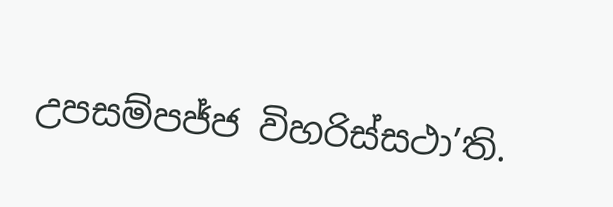උපසම්පජ්ජ විහරිස්සථා’ති.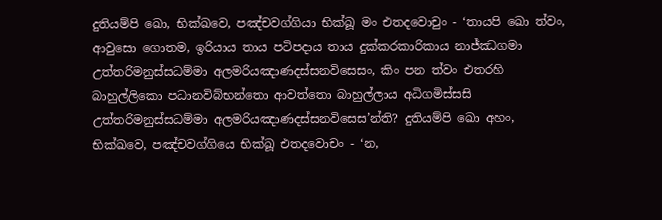දුතියම්පි ඛො, භික්ඛවෙ, පඤ්චවග්ගියා භික්ඛූ මං එතදවොචුං - ‘තායපි ඛො ත්වං, ආවුසො ගොතම, ඉරියාය තාය පටිපදාය තාය දුක්කරකාරිකාය නාජ්ඣගමා උත්තරිමනුස්සධම්මා අලමරියඤාණදස්සනවිසෙසං, කිං පන ත්වං එතරහි බාහුල්ලිකො පධානවිබ්භන්තො ආවත්තො බාහුල්ලාය අධිගමිස්සසි උත්තරිමනුස්සධම්මා අලමරියඤාණදස්සනවිසෙස’න්ති? දුතියම්පි ඛො අහං, භික්ඛවෙ, පඤ්චවග්ගියෙ භික්ඛූ එතදවොචං - ‘න,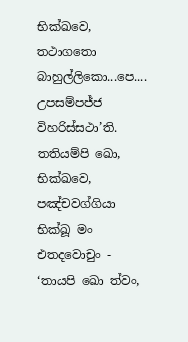භික්ඛවෙ, තථාගතො බාහුල්ලිකො...පෙ.... උපසම්පජ්ජ විහරිස්සථා’ති. තතියම්පි ඛො, භික්ඛවෙ, පඤ්චවග්ගියා භික්ඛූ මං එතදවොචුං - ‘තායපි ඛො ත්වං,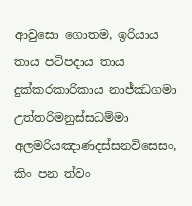ආවුසො ගොතම, ඉරියාය තාය පටිපදාය තාය දුක්කරකාරිකාය නාජ්ඣගමා උත්තරිමනුස්සධම්මා අලමරියඤාණදස්සනවිසෙසං, කිං පන ත්වං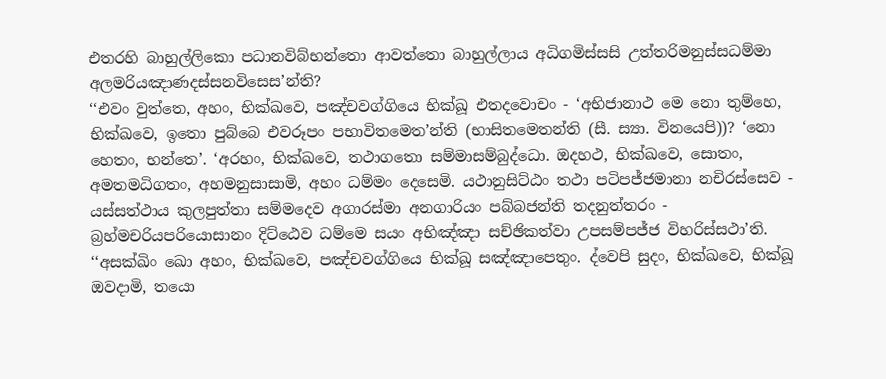එතරහි බාහුල්ලිකො පධානවිබ්භන්තො ආවත්තො බාහුල්ලාය අධිගමිස්සසි උත්තරිමනුස්සධම්මා අලමරියඤාණදස්සනවිසෙස’න්ති?
‘‘එවං වුත්තෙ, අහං, භික්ඛවෙ, පඤ්චවග්ගියෙ භික්ඛූ එතදවොචං - ‘අභිජානාථ මෙ නො තුම්හෙ, භික්ඛවෙ, ඉතො පුබ්බෙ එවරූපං පභාවිතමෙත’න්ති (භාසිතමෙතන්ති (සී. ස්‍යා. විනයෙපි))? ‘නො හෙතං, භන්තෙ’. ‘අරහං, භික්ඛවෙ, තථාගතො සම්මාසම්බුද්ධො. ඔදහථ, භික්ඛවෙ, සොතං, අමතමධිගතං, අහමනුසාසාමි, අහං ධම්මං දෙසෙමි. යථානුසිට්ඨං තථා පටිපජ්ජමානා නචිරස්සෙව - යස්සත්ථාය කුලපුත්තා සම්මදෙව අගාරස්මා අනගාරියං පබ්බජන්ති තදනුත්තරං - බ්‍රහ්මචරියපරියොසානං දිට්ඨෙව ධම්මෙ සයං අභිඤ්ඤා සච්ඡිකත්වා උපසම්පජ්ජ විහරිස්සථා’ති.
‘‘අසක්ඛිං ඛො අහං, භික්ඛවෙ, පඤ්චවග්ගියෙ භික්ඛූ සඤ්ඤාපෙතුං. ද්වෙපි සුදං, භික්ඛවෙ, භික්ඛූ ඔවදාමි, තයො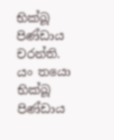භික්ඛූ පිණ්ඩාය චරන්ති. යං තයො භික්ඛූ පිණ්ඩාය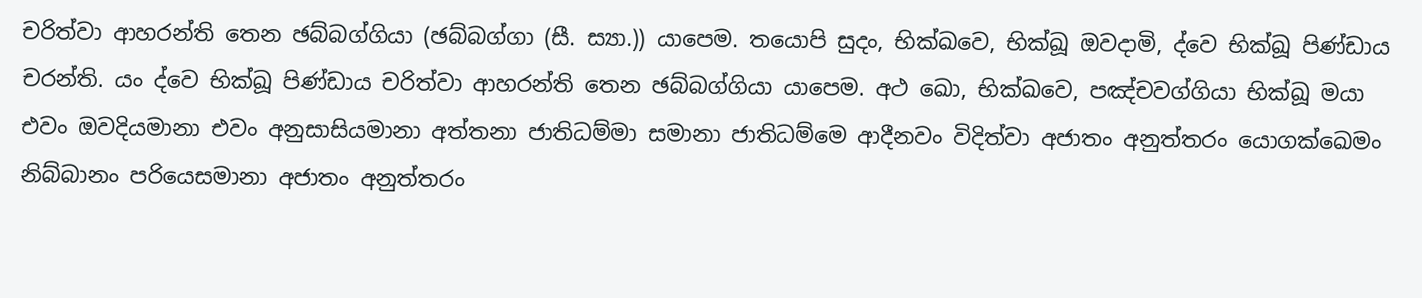චරිත්වා ආහරන්ති තෙන ඡබ්බග්ගියා (ඡබ්බග්ගා (සී. ස්‍යා.)) යාපෙම. තයොපි සුදං, භික්ඛවෙ, භික්ඛූ ඔවදාමි, ද්වෙ භික්ඛූ පිණ්ඩාය චරන්ති. යං ද්වෙ භික්ඛූ පිණ්ඩාය චරිත්වා ආහරන්ති තෙන ඡබ්බග්ගියා යාපෙම. අථ ඛො, භික්ඛවෙ, පඤ්චවග්ගියා භික්ඛූ මයා එවං ඔවදියමානා එවං අනුසාසියමානා අත්තනා ජාතිධම්මා සමානා ජාතිධම්මෙ ආදීනවං විදිත්වා අජාතං අනුත්තරං යොගක්ඛෙමං නිබ්බානං පරියෙසමානා අජාතං අනුත්තරං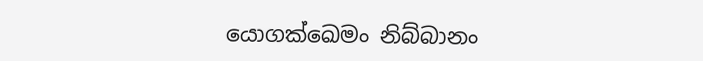යොගක්ඛෙමං නිබ්බානං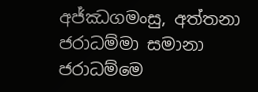අජ්ඣගමංසු, අත්තනා ජරාධම්මා සමානා ජරාධම්මෙ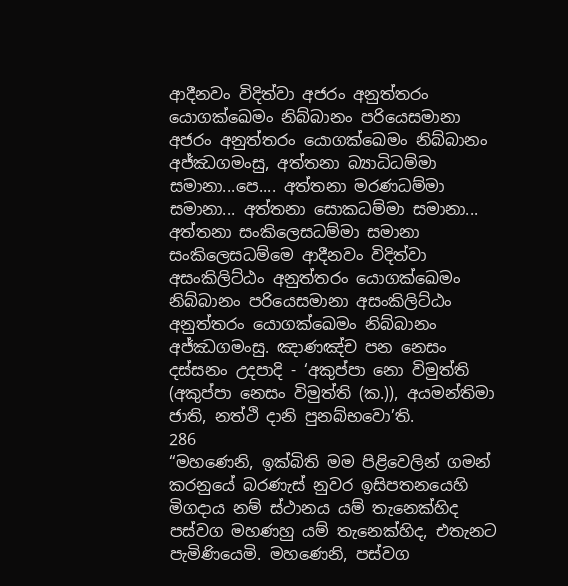ආදීනවං විදිත්වා අජරං අනුත්තරං යොගක්ඛෙමං නිබ්බානං පරියෙසමානා අජරං අනුත්තරං යොගක්ඛෙමං නිබ්බානං අජ්ඣගමංසු, අත්තනා බ්‍යාධිධම්මා සමානා...පෙ.... අත්තනා මරණධම්මා සමානා... අත්තනා සොකධම්මා සමානා... අත්තනා සංකිලෙසධම්මා සමානා සංකිලෙසධම්මෙ ආදීනවං විදිත්වා අසංකිලිට්ඨං අනුත්තරං යොගක්ඛෙමං නිබ්බානං පරියෙසමානා අසංකිලිට්ඨං අනුත්තරං යොගක්ඛෙමං නිබ්බානං අජ්ඣගමංසු. ඤාණඤ්ච පන නෙසං දස්සනං උදපාදි - ‘අකුප්පා නො විමුත්ති (අකුප්පා නෙසං විමුත්ති (ක.)), අයමන්තිමා ජාති, නත්ථි දානි පුනබ්භවො’ති.
286
“මහණෙනි, ඉක්බිති මම පිළිවෙලින් ගමන් කරනුයේ බරණැස් නුවර ඉසිපතනයෙහි මිගදාය නම් ස්ථානය යම් තැනෙක්හිද පස්වග මහණහු යම් තැනෙක්හිද, එතැනට පැමිණියෙමි. මහණෙනි, පස්වග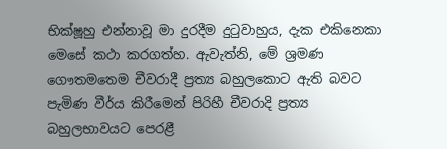භික්ෂූහු එන්නාවූ මා දුරදීම දුටුවාහුය, දැක එකිනෙකා මෙසේ කථා කරගත්හ. ඇවැත්නි, මේ ශ්‍රමණ ගෞතමතෙම චීවරාදී ප්‍රත්‍ය බහුලකොට ඇති බවට පැමිණ වීර්ය කිරීමෙන් පිරිහී චීවරාදි ප්‍රත්‍ය බහුලභාවයට පෙරළී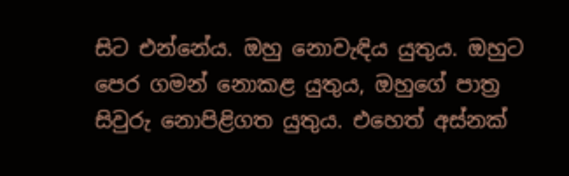සිට එන්නේය. ඔහු නොවැඳිය යුතුය. ඔහුට පෙර ගමන් නොකළ යුතුය, ඔහුගේ පාත්‍ර සිවුරු නොපිළිගත යුතුය. එහෙත් අස්නක්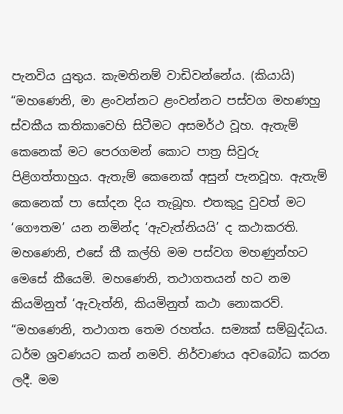පැනවිය යුතුය. කැමතිනම් වාඩිවන්නේය. (කියායි) “මහණෙනි, මා ළංවන්නට ළංවන්නට පස්වග මහණහු ස්වකීය කතිකාවෙහි සිටීමට අසමර්ථ වූහ. ඇතැම් කෙනෙක් මට පෙරගමන් කොට පාත්‍ර සිවුරු පිළිගත්තාහුය. ඇතැම් කෙනෙක් අසුන් පැනවූහ. ඇතැම් කෙනෙක් පා සෝදන දිය තැබූහ. එතකුදු වුවත් මට ‘ගෞතම’ යන නමින්ද ‘ඇවැත්නියයි’ ද කථාකරති. මහණෙනි, එසේ කී කල්හි මම පස්වග මහණුන්හට මෙසේ කීයෙමි. මහණෙනි, තථාගතයන් හට නම කියමිනුත් ‘ඇවැත්නි, කියමිනුත් කථා නොකරව්.
“මහණෙනි, තථාගත තෙම රහත්ය. සම්‍යක් සම්බුද්ධය. ධර්ම ශ්‍රවණයට කන් නමව්. නිර්වාණය අවබෝධ කරන ලදී. මම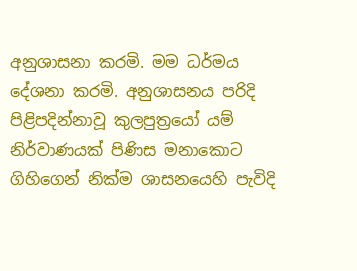අනුශාසනා කරමි. මම ධර්මය දේශනා කරමි. අනුශාසනය පරිදි පිළිපදින්නාවූ කුලපුත්‍රයෝ යම් නිර්වාණයක් පිණිස මනාකොට ගිහිගෙන් නික්ම ශාසනයෙහි පැවිදි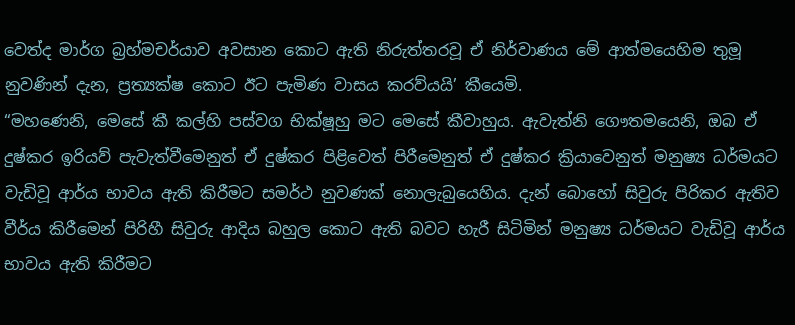වෙත්ද මාර්ග බ්‍රහ්මචර්යාව අවසාන කොට ඇති නිරුත්තරවූ ඒ නිර්වාණය මේ ආත්මයෙහිම තුමූ නුවණින් දැන, ප්‍රත්‍යක්ෂ කොට ඊට පැමිණ වාසය කරව්යයි’ කීයෙමි.
“මහණෙනි, මෙසේ කී කල්හි පස්වග භික්ෂූහු මට මෙසේ කීවාහුය. ඇවැත්නි ගෞතමයෙනි, ඔබ ඒ දුෂ්කර ඉරියව් පැවැත්වීමෙනුත් ඒ දුෂ්කර පිළිවෙත් පිරීමෙනුත් ඒ දුෂ්කර ක්‍රියාවෙනුත් මනුෂ්‍ය ධර්මයට වැඩිවූ ආර්ය භාවය ඇති කිරීමට සමර්ථ නුවණක් නොලැබුයෙහිය. දැන් බොහෝ සිවුරු පිරිකර ඇතිව වීර්ය කිරීමෙන් පිරිහී සිවුරු ආදිය බහුල කොට ඇති බවට හැරී සිටිමින් මනුෂ්‍ය ධර්මයට වැඩිවූ ආර්ය භාවය ඇති කිරීමට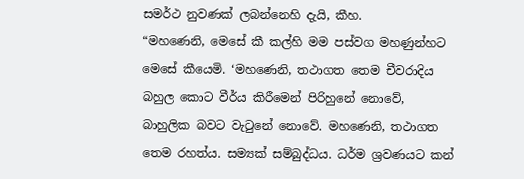සමර්ථ නුවණක් ලබන්නෙහි දැයි, කීහ.
“මහණෙනි, මෙසේ කී කල්හි මම පස්වග මහණුන්හට මෙසේ කීයෙමි. ‘මහණෙනි, තථාගත තෙම චීවරාදිය බහුල කොට වීර්ය කිරීමෙන් පිරිහුනේ නොවේ, බාහුලික බවට වැටුනේ නොවේ. මහණෙනි, තථාගත තෙම රහත්ය. සම්‍යක් සම්බුද්ධය. ධර්ම ශ්‍රවණයට කන්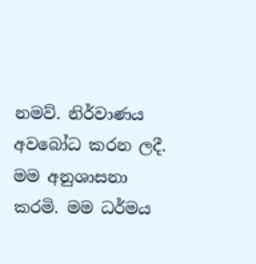නමව්. නිර්වාණය අවබෝධ කරන ලදී. මම අනුශාසනා කරමි. මම ධර්මය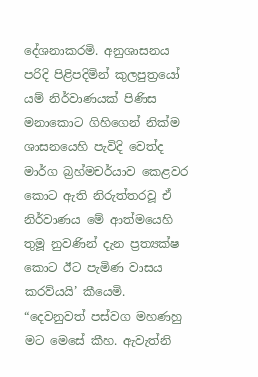දේශනාකරමි. අනුශාසනය පරිදි පිළිපදිමින් කුලපුත්‍රයෝ යම් නිර්වාණයක් පිණිස මනාකොට ගිහිගෙන් නික්ම ශාසනයෙහි පැවිදි වෙත්ද මාර්ග බ්‍රහ්මචර්යාව කෙළවර කොට ඇති නිරුත්තරවූ ඒ නිර්වාණය මේ ආත්මයෙහි තුමූ නුවණින් දැන ප්‍රත්‍යක්ෂ කොට ඊට පැමිණ වාසය කරව්යයි’ කීයෙමි.
“දෙවනුවත් පස්වග මහණහු මට මෙසේ කීහ. ඇවැත්නි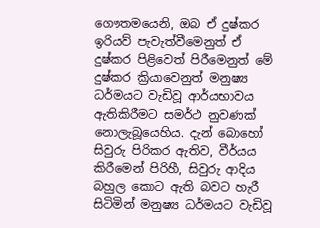ගෞතමයෙනි, ඔබ ඒ දුෂ්කර ඉරියව් පැවැත්වීමෙනුත් ඒ දුෂ්කර පිළිවෙත් පිරීමෙනුත් මේ දුෂ්කර ක්‍රියාවෙනුත් මනුෂ්‍ය ධර්මයට වැඩිවූ ආර්යභාවය ඇතිකිරීමට සමර්ථ නුවණක් නොලැබූයෙහිය. දැන් බොහෝ සිවුරු පිරිකර ඇතිව, වීර්යය කිරීමෙන් පිරිහී, සිවුරු ආදිය බහුල කොට ඇති බවට හැරී සිටිමින් මනුෂ්‍ය ධර්මයට වැඩිවූ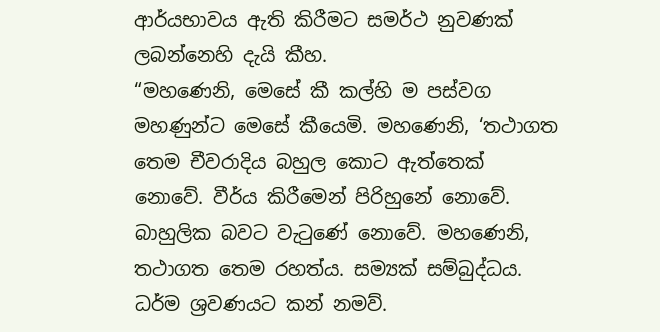ආර්යභාවය ඇති කිරීමට සමර්ථ නුවණක් ලබන්නෙහි දැයි කීහ.
“මහණෙනි, මෙසේ කී කල්හි ම පස්වග මහණුන්ට මෙසේ කීයෙමි. මහණෙනි, ‘තථාගත තෙම චීවරාදිය බහුල කොට ඇත්තෙක් නොවේ. වීර්ය කිරීමෙන් පිරිහුනේ නොවේ. බාහුලික බවට වැටුණේ නොවේ. මහණෙනි, තථාගත තෙම රහත්ය. සම්‍යක් සම්බුද්ධය. ධර්ම ශ්‍රවණයට කන් නමව්.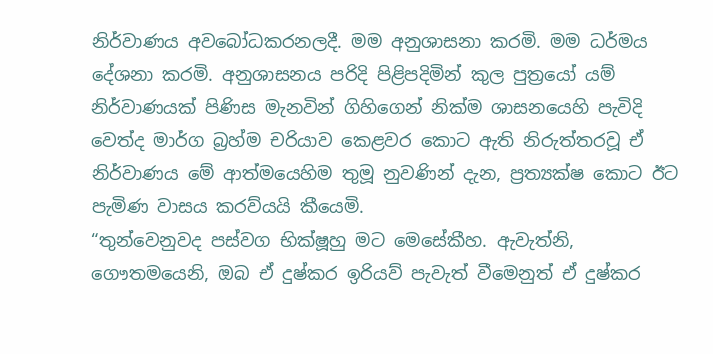නිර්වාණය අවබෝධකරනලදී. මම අනුශාසනා කරමි. මම ධර්මය දේශනා කරමි. අනුශාසනය පරිදි පිළිපදිමින් කුල පුත්‍රයෝ යම් නිර්වාණයක් පිණිස මැනවින් ගිහිගෙන් නික්ම ශාසනයෙහි පැවිදි වෙත්ද මාර්ග බ්‍රහ්ම චරියාව කෙළවර කොට ඇති නිරුත්තරවූ ඒ නිර්වාණය මේ ආත්මයෙහිම තුමූ නුවණින් දැන, ප්‍රත්‍යක්ෂ කොට ඊට පැමිණ වාසය කරව්යයි කීයෙමි.
“තුන්වෙනුවද පස්වග භික්ෂූහු මට මෙසේකීහ. ඇවැත්නි, ගෞතමයෙනි, ඔබ ඒ දුෂ්කර ඉරියව් පැවැත් වීමෙනුත් ඒ දුෂ්කර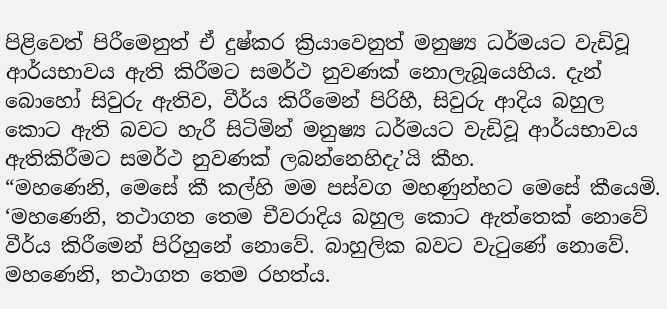පිළිවෙත් පිරීමෙනුත් ඒ දුෂ්කර ක්‍රියාවෙනුත් මනුෂ්‍ය ධර්මයට වැඩිවූ ආර්යභාවය ඇති කිරීමට සමර්ථ නුවණක් නොලැබූයෙහිය. දැන් බොහෝ සිවුරු ඇතිව, වීර්ය කිරීමෙන් පිරිහී, සිවුරු ආදිය බහුල කොට ඇති බවට හැරී සිටිමින් මනුෂ්‍ය ධර්මයට වැඩිවූ ආර්යභාවය ඇතිකිරීමට සමර්ථ නුවණක් ලබන්නෙහිදැ’යි කීහ.
“මහණෙනි, මෙසේ කී කල්හි මම පස්වග මහණුන්හට මෙසේ කීයෙමි. ‘මහණෙනි, තථාගත තෙම චීවරාදිය බහුල කොට ඇත්තෙක් නොවේ වීර්ය කිරීමෙන් පිරිහුනේ නොවේ. බාහුලික බවට වැටුණේ නොවේ. මහණෙනි, තථාගත තෙම රහත්ය.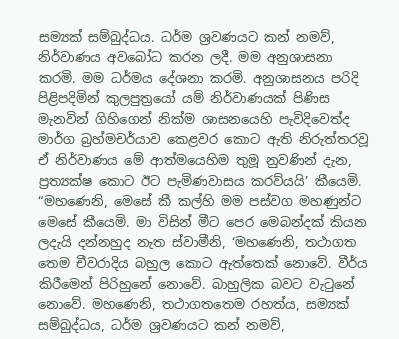සම්‍යක් සම්බුද්ධය. ධර්ම ශ්‍රවණයට කන් නමව්, නිර්වාණය අවබෝධ කරන ලදී. මම අනුශාසනා කරමි. මම ධර්මය දේශනා කරමි. අනුශාසනය පරිදි පිළිපදිමින් කුලපුත්‍රයෝ යම් නිර්වාණයක් පිණිස මැනවින් ගිහිගෙන් නික්ම ශාසනයෙහි පැවිදිවෙත්ද මාර්ග බ්‍රහ්මචර්යාව කෙළවර කොට ඇති නිරුත්තරවූ ඒ නිර්වාණය මේ ආත්මයෙහිම තුමූ නුවණින් දැන, ප්‍රත්‍යක්ෂ කොට ඊට පැමිණවාසය කරව්යයි’ කීයෙමි.
“මහණෙනි, මෙසේ කී කල්හි මම පස්වග මහණුන්ට මෙසේ කීයෙමි. මා විසින් මීට පෙර මෙබන්දක් කියන ලදැයි දන්නහුද නැත ස්වාමීනි, ‘මහණෙනි, තථාගත තෙම චීවරාදිය බහුල කොට ඇත්තෙක් නොවේ. වීර්ය කිරීමෙන් පිරිහුනේ නොවේ. බාහුලික බවට වැටුනේ නොවේ. මහණෙනි, තථාගතතෙම රහත්ය, සම්‍යක් සම්බුද්ධය, ධර්ම ශ්‍රවණයට කන් නමව්,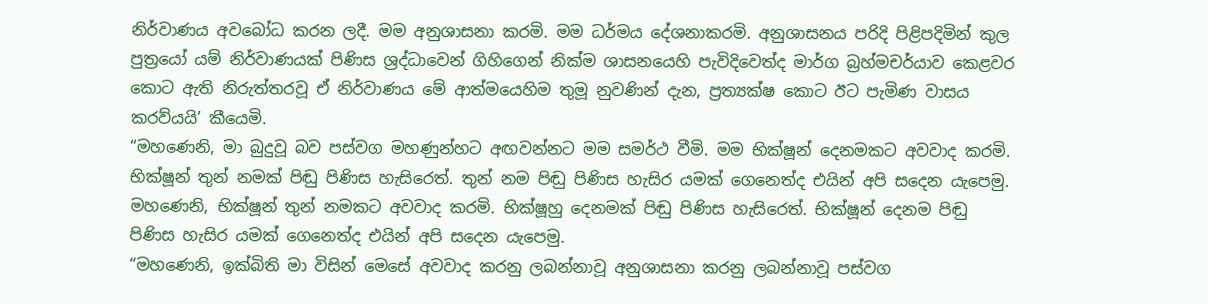නිර්වාණය අවබෝධ කරන ලදී. මම අනුශාසනා කරමි. මම ධර්මය දේශනාකරමි. අනුශාසනය පරිදි පිළිපදිමින් කුල පුත්‍රයෝ යම් නිර්වාණයක් පිණිස ශ්‍රද්ධාවෙන් ගිහිගෙන් නික්ම ශාසනයෙහි පැවිදිවෙත්ද මාර්ග බ්‍රහ්මචර්යාව කෙළවර කොට ඇති නිරුත්තරවූ ඒ නිර්වාණය මේ ආත්මයෙහිම තුමූ නුවණින් දැන, ප්‍රත්‍යක්ෂ කොට ඊට පැමිණ වාසය කරව්යයි’ කීයෙමි.
“මහණෙනි, මා බුදුවූ බව පස්වග මහණුන්හට අඟවන්නට මම සමර්ථ වීමි. මම භික්ෂූන් දෙනමකට අවවාද කරමි. භික්ෂූන් තුන් නමක් පිඬු පිණිස හැසිරෙත්. තුන් නම පිඬු පිණිස හැසිර යමක් ගෙනෙත්ද එයින් අපි සදෙන යැපෙමු. මහණෙනි, භික්ෂූන් තුන් නමකට අවවාද කරමි. භික්ෂූහු දෙනමක් පිඬු පිණිස හැසිරෙත්. භික්ෂූන් දෙනම පිඬු පිණිස හැසිර යමක් ගෙනෙත්ද එයින් අපි සදෙන යැපෙමු.
“මහණෙනි, ඉක්බිති මා විසින් මෙසේ අවවාද කරනු ලබන්නාවූ අනුශාසනා කරනු ලබන්නාවූ පස්වග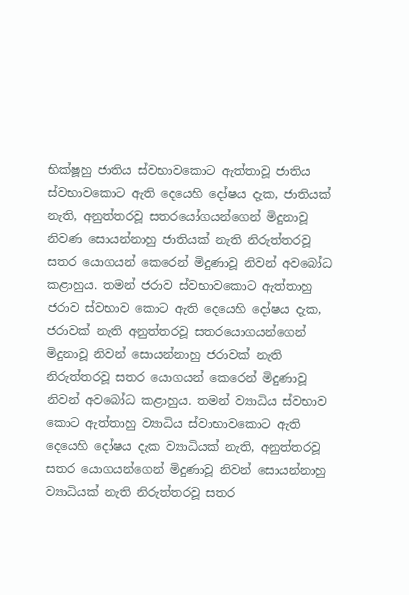භික්ෂූහු ජාතිය ස්වභාවකොට ඇත්තාවූ ජාතිය ස්වභාවකොට ඇති දෙයෙහි දෝෂය දැක, ජාතියක් නැති, අනුත්තරවූ සතරයෝගයන්ගෙන් මිදුනාවූ නිවණ සොයන්නාහු ජාතියක් නැති නිරුත්තරවූ සතර යොගයන් කෙරෙන් මිදුණාවූ නිවන් අවබෝධ කළාහුය. තමන් ජරාව ස්වභාවකොට ඇත්තාහු ජරාව ස්වභාව කොට ඇති දෙයෙහි දෝෂය දැක, ජරාවක් නැති අනුත්තරවූ සතරයොගයන්ගෙන් මිදුනාවූ නිවන් සොයන්නාහු ජරාවක් නැති නිරුත්තරවූ සතර යොගයන් කෙරෙන් මිදුණාවූ නිවන් අවබෝධ කළාහුය. තමන් ව්‍යාධිය ස්වභාව කොට ඇත්තාහු ව්‍යාධිය ස්වාභාවකොට ඇති දෙයෙහි දෝෂය දැක ව්‍යාධියක් නැති, අනුත්තරවූ සතර යොගයන්ගෙන් මිදුණාවූ නිවන් සොයන්නාහු ව්‍යාධියක් නැති නිරුත්තරවූ සතර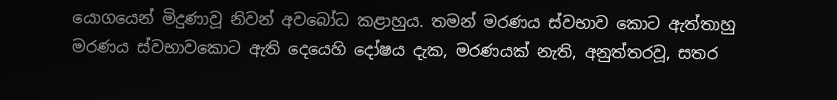යොගයෙන් මිදුණාවූ නිවන් අවබෝධ කළාහුය. තමන් මරණය ස්වභාව කොට ඇත්තාහු මරණය ස්වභාවකොට ඇති දෙයෙහි දෝෂය දැක, මරණයක් නැති, අනුත්තරවූ, සතර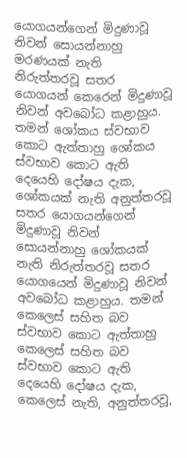යොගයන්ගෙන් මිදුණාවූ නිවන් සොයන්නාහු මරණයක් නැති නිරුත්තරවූ සතර යොගයන් කෙරෙන් මිදුණාවූ නිවන් අවබෝධ කළාහුය. තමන් ශෝකය ස්වභාව කොට ඇත්තාහු ශෝකය ස්වභාව කොට ඇති දෙයෙහි දෝෂය දැක, ශෝකයක් නැති අනුත්තරවූ සතර යොගයන්ගෙන් මිදුණාවූ නිවන් සොයන්නාහු ශෝකයක් නැති නිරුත්තරවූ සතර යොගයෙන් මිදුණාවූ නිවන් අවබෝධ කළාහුය. තමන් කෙලෙස් සහිත බව ස්වභාව කොට ඇත්තාහු කෙලෙස් සහිත බව ස්වභාව කොට ඇති දෙයෙහි දෝෂය දැක, කෙලෙස් නැති, අනුත්තරවූ,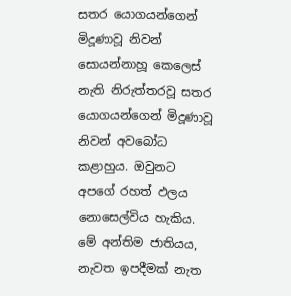සතර යොගයන්ගෙන් මිදූණාවූ නිවන් සොයන්නාහූ කෙලෙස් නැති නිරුත්තරවූ සතර යොගයන්ගෙන් මිදූණාවූ නිවන් අවබෝධ කළාහුය. ඔවුනට අපගේ රහත් ඵලය නොසෙල්විය හැකිය. මේ අන්තිම ජාතියය, නැවත ඉපදීමක් නැත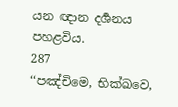යන ඥාන දර්‍ශනය පහළවිය.
287
‘‘පඤ්චිමෙ, භික්ඛවෙ,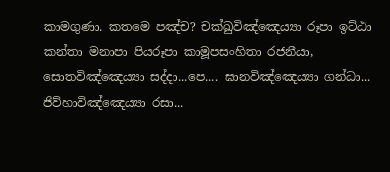කාමගුණා. කතමෙ පඤ්ච? චක්ඛුවිඤ්ඤෙය්‍යා රූපා ඉට්ඨා කන්තා මනාපා පියරූපා කාමූපසංහිතා රජනීයා, සොතවිඤ්ඤෙය්‍යා සද්දා...පෙ.... ඝානවිඤ්ඤෙය්‍යා ගන්ධා... ජිව්හාවිඤ්ඤෙය්‍යා රසා...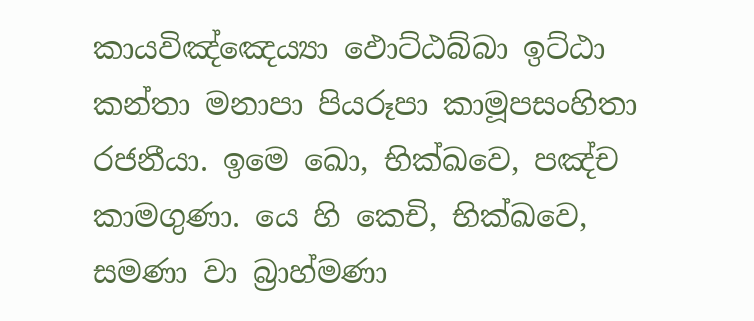කායවිඤ්ඤෙය්‍යා ඵොට්ඨබ්බා ඉට්ඨා කන්තා මනාපා පියරූපා කාමූපසංහිතා රජනීයා. ඉමෙ ඛො, භික්ඛවෙ, පඤ්ච කාමගුණා. යෙ හි කෙචි, භික්ඛවෙ, සමණා වා බ්‍රාහ්මණා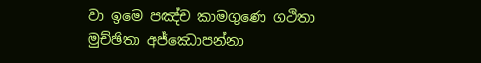වා ඉමෙ පඤ්ච කාමගුණෙ ගථිතා මුච්ඡිතා අජ්ඣොපන්නා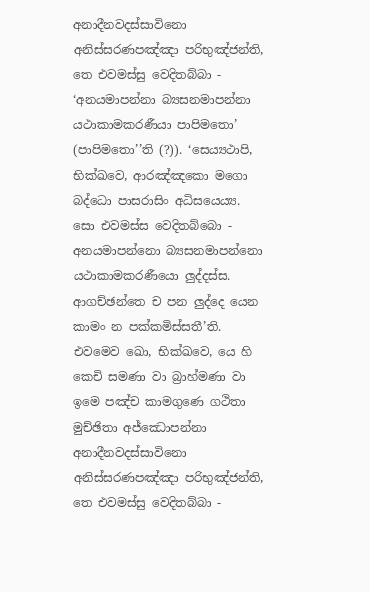අනාදීනවදස්සාවිනො අනිස්සරණපඤ්ඤා පරිභුඤ්ජන්ති, තෙ එවමස්සු වෙදිතබ්බා - ‘අනයමාපන්නා බ්‍යසනමාපන්නා යථාකාමකරණීයා පාපිමතො’ (පාපිමතො’’ති (?)). ‘සෙය්‍යථාපි, භික්ඛවෙ, ආරඤ්ඤකො මගො බද්ධො පාසරාසිං අධිසයෙය්‍ය. සො එවමස්ස වෙදිතබ්බො - අනයමාපන්නො බ්‍යසනමාපන්නො යථාකාමකරණීයො ලුද්දස්ස. ආගච්ඡන්තෙ ච පන ලුද්දෙ යෙන කාමං න පක්කමිස්සතී’ති. එවමෙව ඛො, භික්ඛවෙ, යෙ හි කෙචි සමණා වා බ්‍රාහ්මණා වා ඉමෙ පඤ්ච කාමගුණෙ ගථිතා මුච්ඡිතා අජ්ඣොපන්නා අනාදීනවදස්සාවිනො අනිස්සරණපඤ්ඤා පරිභුඤ්ජන්ති, තෙ එවමස්සු වෙදිතබ්බා -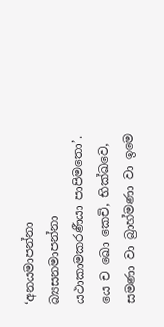‘අනයමාපන්නා බ්‍යසනමාපන්නා යථාකාමකරණීයා පාපිමතො’. යෙ ච ඛො කෙචි, භික්ඛවෙ, සමණා වා බ්‍රාහ්මණා වා ඉමෙ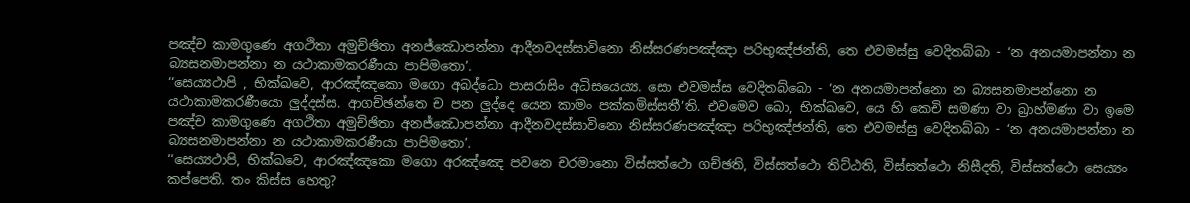පඤ්ච කාමගුණෙ අගථිතා අමුච්ඡිතා අනජ්ඣොපන්නා ආදීනවදස්සාවිනො නිස්සරණපඤ්ඤා පරිභුඤ්ජන්ති, තෙ එවමස්සු වෙදිතබ්බා - ‘න අනයමාපන්නා න බ්‍යසනමාපන්නා න යථාකාමකරණීයා පාපිමතො’.
‘‘සෙය්‍යථාපි , භික්ඛවෙ, ආරඤ්ඤකො මගො අබද්ධො පාසරාසිං අධිසයෙය්‍ය. සො එවමස්ස වෙදිතබ්බො - ‘න අනයමාපන්නො න බ්‍යසනමාපන්නො න යථාකාමකරණීයො ලුද්දස්ස. ආගච්ඡන්තෙ ච පන ලුද්දෙ යෙන කාමං පක්කමිස්සතී’ති. එවමෙව ඛො, භික්ඛවෙ, යෙ හි කෙචි සමණා වා බ්‍රාහ්මණා වා ඉමෙ පඤ්ච කාමගුණෙ අගථිතා අමුච්ඡිතා අනජ්ඣොපන්නා ආදීනවදස්සාවිනො නිස්සරණපඤ්ඤා පරිභුඤ්ජන්ති, තෙ එවමස්සු වෙදිතබ්බා - ‘න අනයමාපන්නා න බ්‍යසනමාපන්නා න යථාකාමකරණීයා පාපිමතො’.
‘‘සෙය්‍යථාපි, භික්ඛවෙ, ආරඤ්ඤකො මගො අරඤ්ඤෙ පවනෙ චරමානො විස්සත්ථො ගච්ඡති, විස්සත්ථො තිට්ඨති, විස්සත්ථො නිසීදති, විස්සත්ථො සෙය්‍යං කප්පෙති. තං කිස්ස හෙතු?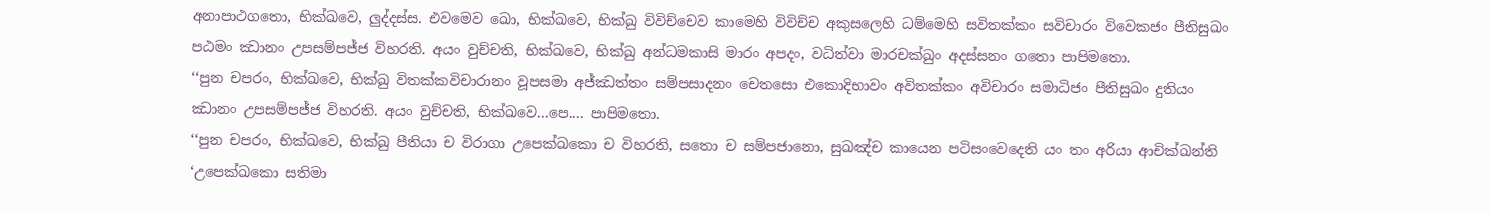අනාපාථගතො, භික්ඛවෙ, ලුද්දස්ස. එවමෙව ඛො, භික්ඛවෙ, භික්ඛු විවිච්චෙව කාමෙහි විවිච්ච අකුසලෙහි ධම්මෙහි සවිතක්කං සවිචාරං විවෙකජං පීතිසුඛං පඨමං ඣානං උපසම්පජ්ජ විහරති. අයං වුච්චති, භික්ඛවෙ, භික්ඛු අන්ධමකාසි මාරං අපදං, වධිත්වා මාරචක්ඛුං අදස්සනං ගතො පාපිමතො.
‘‘පුන චපරං, භික්ඛවෙ, භික්ඛු විතක්කවිචාරානං වූපසමා අජ්ඣත්තං සම්පසාදනං චෙතසො එකොදිභාවං අවිතක්කං අවිචාරං සමාධිජං පීතිසුඛං දුතියං ඣානං උපසම්පජ්ජ විහරති. අයං වුච්චති, භික්ඛවෙ...පෙ.... පාපිමතො.
‘‘පුන චපරං, භික්ඛවෙ, භික්ඛු පීතියා ච විරාගා උපෙක්ඛකො ච විහරති, සතො ච සම්පජානො, සුඛඤ්ච කායෙන පටිසංවෙදෙති යං තං අරියා ආචික්ඛන්ති ‘උපෙක්ඛකො සතිමා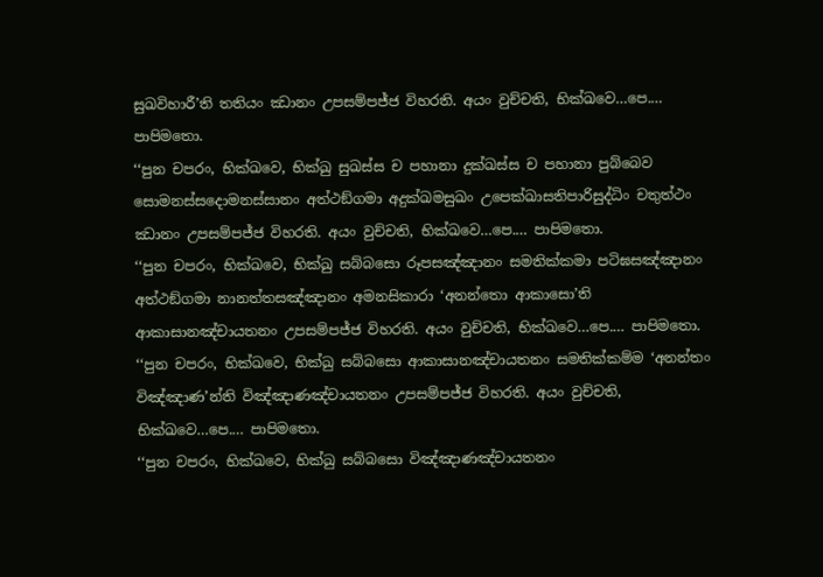සුඛවිහාරී’ති තතියං ඣානං උපසම්පජ්ජ විහරති. අයං වුච්චති, භික්ඛවෙ...පෙ.... පාපිමතො.
‘‘පුන චපරං, භික්ඛවෙ, භික්ඛු සුඛස්ස ච පහානා දුක්ඛස්ස ච පහානා පුබ්බෙව සොමනස්සදොමනස්සානං අත්ථඞ්ගමා අදුක්ඛමසුඛං උපෙක්ඛාසතිපාරිසුද්ධිං චතුත්ථං ඣානං උපසම්පජ්ජ විහරති. අයං වුච්චති, භික්ඛවෙ...පෙ.... පාපිමතො.
‘‘පුන චපරං, භික්ඛවෙ, භික්ඛු සබ්බසො රූපසඤ්ඤානං සමතික්කමා පටිඝසඤ්ඤානං අත්ථඞ්ගමා නානත්තසඤ්ඤානං අමනසිකාරා ‘අනන්තො ආකාසො’ති ආකාසානඤ්චායතනං උපසම්පජ්ජ විහරති. අයං වුච්චති, භික්ඛවෙ...පෙ.... පාපිමතො.
‘‘පුන චපරං, භික්ඛවෙ, භික්ඛු සබ්බසො ආකාසානඤ්චායතනං සමතික්කම්ම ‘අනන්තං විඤ්ඤාණ’න්ති විඤ්ඤාණඤ්චායතනං උපසම්පජ්ජ විහරති. අයං වුච්චති, භික්ඛවෙ...පෙ.... පාපිමතො.
‘‘පුන චපරං, භික්ඛවෙ, භික්ඛු සබ්බසො විඤ්ඤාණඤ්චායතනං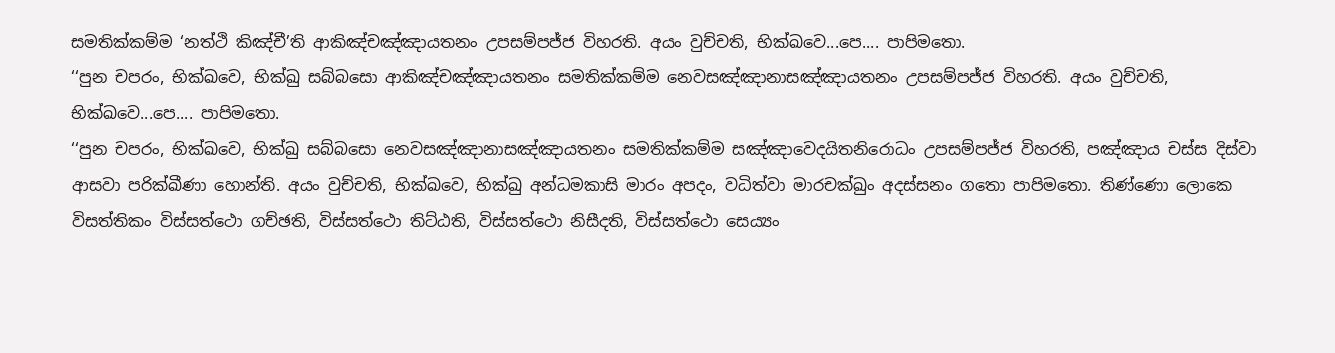සමතික්කම්ම ‘නත්ථි කිඤ්චී’ති ආකිඤ්චඤ්ඤායතනං උපසම්පජ්ජ විහරති. අයං වුච්චති, භික්ඛවෙ...පෙ.... පාපිමතො.
‘‘පුන චපරං, භික්ඛවෙ, භික්ඛු සබ්බසො ආකිඤ්චඤ්ඤායතනං සමතික්කම්ම නෙවසඤ්ඤානාසඤ්ඤායතනං උපසම්පජ්ජ විහරති. අයං වුච්චති, භික්ඛවෙ...පෙ.... පාපිමතො.
‘‘පුන චපරං, භික්ඛවෙ, භික්ඛු සබ්බසො නෙවසඤ්ඤානාසඤ්ඤායතනං සමතික්කම්ම සඤ්ඤාවෙදයිතනිරොධං උපසම්පජ්ජ විහරති, පඤ්ඤාය චස්ස දිස්වා ආසවා පරික්ඛීණා හොන්ති. අයං වුච්චති, භික්ඛවෙ, භික්ඛු අන්ධමකාසි මාරං අපදං, වධිත්වා මාරචක්ඛුං අදස්සනං ගතො පාපිමතො. තිණ්ණො ලොකෙ විසත්තිකං විස්සත්ථො ගච්ඡති, විස්සත්ථො තිට්ඨති, විස්සත්ථො නිසීදති, විස්සත්ථො සෙය්‍යං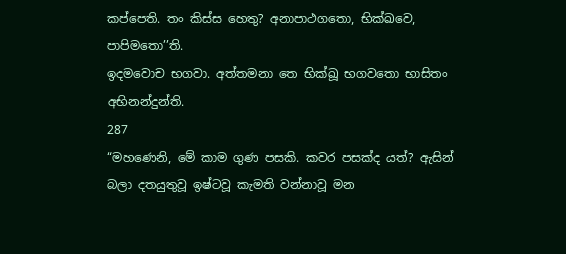කප්පෙති. තං කිස්ස හෙතු? අනාපාථගතො, භික්ඛවෙ, පාපිමතො’’ති.
ඉදමවොච භගවා. අත්තමනා තෙ භික්ඛූ භගවතො භාසිතං අභිනන්දුන්ති.
287
“මහණෙනි, මේ කාම ගුණ පසකි. කවර පසක්ද යත්? ඇසින් බලා දතයුතුවූ ඉෂ්ටවූ කැමති වන්නාවූ මන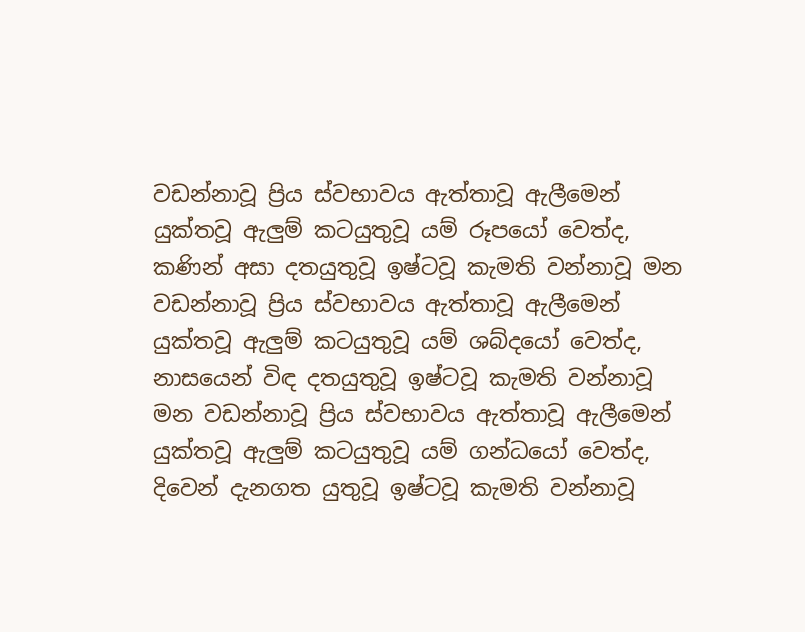වඩන්නාවූ ප්‍රිය ස්වභාවය ඇත්තාවූ ඇලීමෙන් යුක්තවූ ඇලුම් කටයුතුවූ යම් රූපයෝ වෙත්ද, කණින් අසා දතයුතුවූ ඉෂ්ටවූ කැමති වන්නාවූ මන වඩන්නාවූ ප්‍රිය ස්වභාවය ඇත්තාවූ ඇලීමෙන් යුක්තවූ ඇලුම් කටයුතුවූ යම් ශබ්දයෝ වෙත්ද, නාසයෙන් විඳ දතයුතුවූ ඉෂ්ටවූ කැමති වන්නාවූ මන වඩන්නාවූ ප්‍රිය ස්වභාවය ඇත්තාවූ ඇලීමෙන් යුක්තවූ ඇලුම් කටයුතුවූ යම් ගන්ධයෝ වෙත්ද, දිවෙන් දැනගත යුතුවූ ඉෂ්ටවූ කැමති වන්නාවූ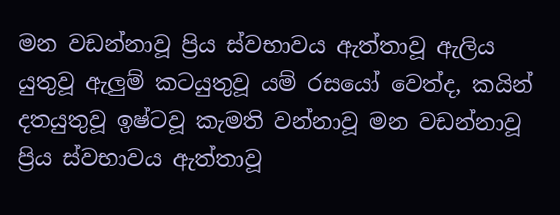මන වඩන්නාවූ ප්‍රිය ස්වභාවය ඇත්තාවූ ඇලිය යුතුවූ ඇලුම් කටයුතුවූ යම් රසයෝ වෙත්ද, කයින් දතයුතුවූ ඉෂ්ටවූ කැමති වන්නාවූ මන වඩන්නාවූ ප්‍රිය ස්වභාවය ඇත්තාවූ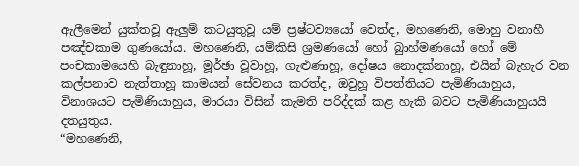ඇලීමෙන් යුක්තවූ ඇලුම් කටයුතුවූ යම් ප්‍රෂ්ටව්‍යයෝ වෙත්ද, මහණෙනි, මොහු වනාහී පඤ්චකාම ගුණයෝය. මහණෙනි, යම්කිසි ශ්‍රමණයෝ හෝ බුාහ්මණයෝ හෝ මේ පංචකාමයෙහි බැඳුනාහූ, මූර්ඡා වූවාහූ, ගැළුණාහූ, දෝෂය නොදක්නාහූ, එයින් බැහැර වන කල්පනාව නැත්තාහූ කාමයන් සේවනය කරත්ද, ඔවුහූ විපත්තියට පැමිණියාහුය, විනාශයට පැමිණියාහුය, මාරයා විසින් කැමති පරිද්දක් කළ හැකි බවට පැමිණියාහුයයි දතයුතුය.
“මහණෙනි,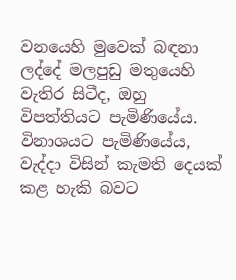වනයෙහි මුවෙක් බඳනා ලද්දේ මලපුඩු මතුයෙහි වැතිර සිටීද, ඔහු විපත්තියට පැමිණියේය. විනාශයට පැමිණියේය, වැද්දා විසින් කැමති දෙයක් කළ හැකි බවට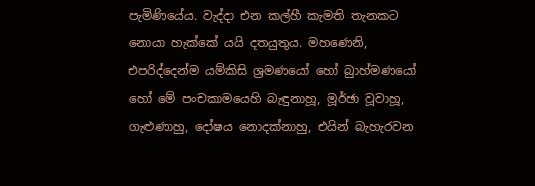පැමිණියේය. වැද්දා එන කල්හී කැමති තැනකට නොයා හැක්කේ යයි දතයුතුය. මහණෙනි, එපරිද්දෙන්ම යම්කිසි ශ්‍රමණයෝ හෝ බුාහ්මණයෝ හෝ මේ පංචකාමයෙහි බැඳුනාහූ, මූර්ඡා වූවාහූ, ගැළුණාහු, දෝෂය නොදක්නාහු, එයින් බැහැරවන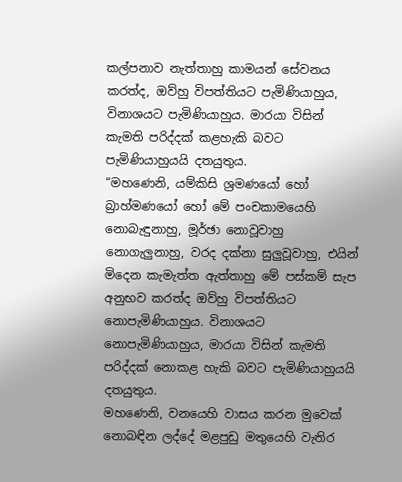කල්පනාව නැත්තාහු කාමයන් සේවනය කරත්ද, ඔව්හු විපත්තියට පැමිණියාහුය, විනාශයට පැමිණියාහුය. මාරයා විසින් කැමති පරිද්දක් කළහැකි බවට පැමිණියාහුයයි දතයුතුය.
“මහණෙනි, යම්කිසි ශ්‍රමණයෝ හෝ බ්‍රාහ්මණයෝ හෝ මේ පංචකාමයෙහි නොබැඳුනාහු, මූර්ඡා නොවූවාහු නොගැලුනාහු, වරද දක්නා සුලුවූවාහු, එයින් මිදෙන කැමැත්ත ඇත්තාහු මේ පස්කම් සැප අනුභව කරත්ද ඔව්හු විපත්තියට නොපැමිණියාහුය. විනාශයට නොපැමිණියාහුය, මාරයා විසින් කැමති පරිද්දක් නොකළ හැකි බවට පැමිණියාහුයයි දතයුතුය.
මහණෙනි, වනයෙහි වාසය කරන මුවෙක් නොබඳින ලද්දේ මළපුඩු මතුයෙහි වැතිර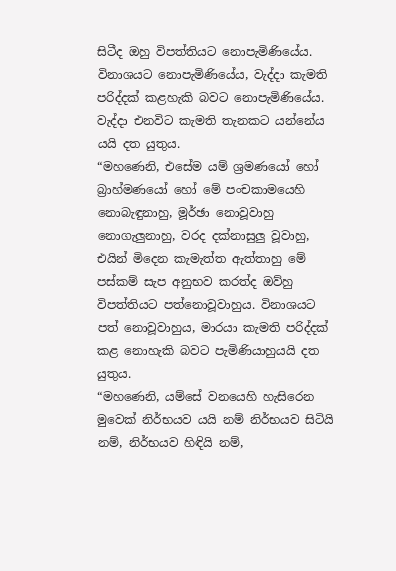සිටීද ඔහු විපත්තියට නොපැමිණියේය. විනාශයට නොපැමිණියේය, වැද්දා කැමති පරිද්දක් කළහැකි බවට නොපැමිණියේය. වැද්දා එනවිට කැමති තැනකට යන්නේය යයි දත යුතුය.
“මහණෙනි, එසේම යම් ශ්‍රමණයෝ හෝ බ්‍රාහ්මණයෝ හෝ මේ පංචකාමයෙහි නොබැඳුනාහු, මූර්ඡා නොවූවාහු නොගැලුනාහු, වරද දක්නාසුලු වූවාහු, එයින් මිදෙන කැමැත්ත ඇත්තාහු මේ පස්කම් සැප අනුභව කරත්ද ඔව්හු විපත්තියට පත්නොවූවාහුය. විනාශයට පත් නොවූවාහුය, මාරයා කැමති පරිද්දක් කළ නොහැකි බවට පැමිණියාහුයයි දත යුතුය.
“මහණෙනි, යම්සේ වනයෙහි හැසිරෙන මුවෙක් නිර්භයව යයි නම් නිර්භයව සිටියි නම්, නිර්භයව හිඳියි නම්,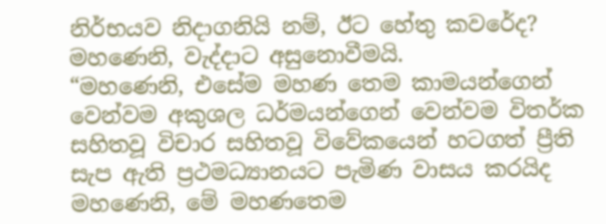නිර්භයව නිදාගනියි නම්, ඊට හේතු කවරේද? මහණෙනි, වැද්දාට අසුනොවීමයි.
“මහණෙනි, එසේම මහණ තෙම කාමයන්ගෙන් වෙන්වම අකුශල ධර්මයන්ගෙන් වෙන්වම විතර්ක සහිතවූ විචාර සහිතවූ විවේකයෙන් හටගත් ප්‍රීති සැප ඇති ප්‍රථමධ්‍යානයට පැමිණ වාසය කරයිද මහණෙනි, මේ මහණතෙම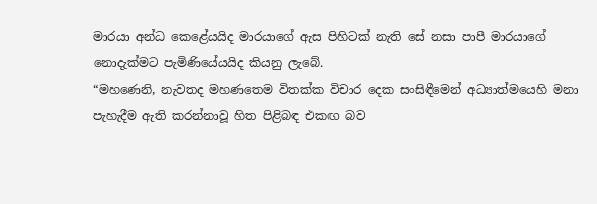මාරයා අන්ධ කෙළේයයිද මාරයාගේ ඇස පිහිටක් නැති සේ නසා පාපී මාරයාගේ නොදැක්මට පැමිණියේයයිද කියනු ලැබේ.
“මහණෙනි, නැවතද මහණතෙම විතක්ක විචාර දෙක සංසිඳීමෙන් අධ්‍යාත්මයෙහි මනා පැහැදීම ඇති කරන්නාවූ හිත පිළිබඳ එකඟ බව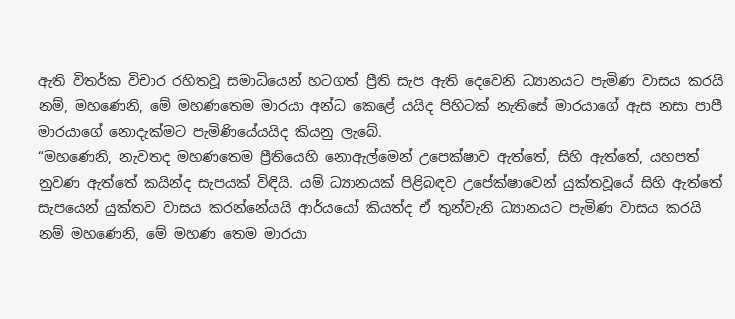ඇති විතර්ක විචාර රහිතවූ සමාධියෙන් හටගත් ප්‍රීති සැප ඇති දෙවෙනි ධ්‍යානයට පැමිණ වාසය කරයි නම්, මහණෙනි, මේ මහණතෙම මාරයා අන්ධ කෙළේ යයිද පිහිටක් නැතිසේ මාරයාගේ ඇස නසා පාපී මාරයාගේ නොදැක්මට පැමිණියේයයිද කියනු ලැබේ.
“මහණෙනි, නැවතද මහණතෙම ප්‍රීතියෙහි නොඇල්මෙන් උපෙක්ෂාව ඇත්තේ, සිහි ඇත්තේ, යහපත් නුවණ ඇත්තේ කයින්ද සැපයක් විඳියි. යම් ධ්‍යානයක් පිළිබඳව උපේක්ෂාවෙන් යුක්තවූයේ සිහි ඇත්තේ සැපයෙන් යුක්තව වාසය කරන්නේයයි ආර්යයෝ කියත්ද ඒ තුන්වැනි ධ්‍යානයට පැමිණ වාසය කරයි නම් මහණෙනි, මේ මහණ තෙම මාරයා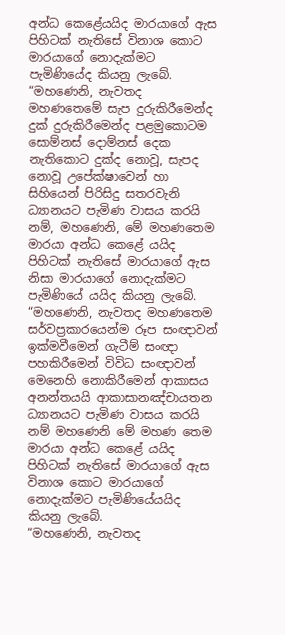අන්ධ කෙළේයයිද මාරයාගේ ඇස පිහිටක් නැතිසේ විනාශ කොට මාරයාගේ නොදැක්මට පැමිණියේද කියනු ලැබේ.
“මහණෙනි, නැවතද මහණතෙමේ සැප දුරුකිරීමෙන්ද දුක් දුරුකිරීමෙන්ද පළමුකොටම සොම්නස් දොම්නස් දෙක නැතිකොට දුක්ද නොවූ, සැපද නොවූ උපේක්ෂාවෙන් හා සිහියෙන් පිරිසිදු සතරවැනි ධ්‍යානයට පැමිණ වාසය කරයි නම්, මහණෙනි, මේ මහණතෙම මාරයා අන්ධ කෙළේ යයිද පිහිටක් නැතිසේ මාරයාගේ ඇස නිසා මාරයාගේ නොදැක්මට පැමිණියේ යයිද කියනු ලැබේ.
“මහණෙනි, නැවතද මහණතෙම සර්වප්‍රකාරයෙන්ම රූප සංඥාවන් ඉක්මවීමෙන් ගැටීම් සංඥා පහකිරීමෙන් විවිධ සංඥාවන් මෙනෙහි නොකිරීමෙන් ආකාසය අනන්තයයි ආකාසානඤ්චායතන ධ්‍යානයට පැමිණ වාසය කරයි නම් මහණෙනි මේ මහණ තෙම මාරයා අන්ධ කෙළේ යයිද පිහිටක් නැතිසේ මාරයාගේ ඇස විනාශ කොට මාරයාගේ නොදැක්මට පැමිණියේයයිද කියනු ලැබේ.
“මහණෙනි, නැවතද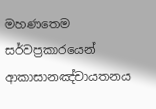මහණතෙම සර්වප්‍රකාරයෙන් ආකාසානඤ්චායතනය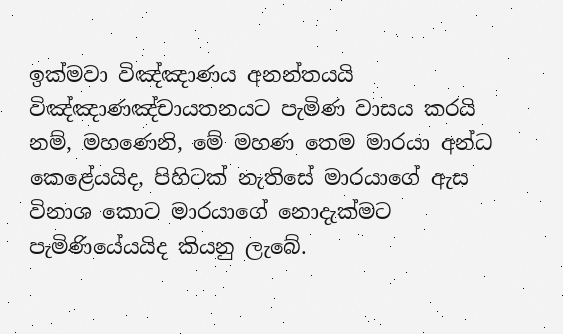ඉක්මවා විඤ්ඤාණය අනන්තයයි විඤ්ඤාණඤ්චායතනයට පැමිණ වාසය කරයි නම්, මහණෙනි, මේ මහණ තෙම මාරයා අන්ධ කෙළේයයිද, පිහිටක් නැතිසේ මාරයාගේ ඇස විනාශ කොට මාරයාගේ නොදැක්මට පැමිණියේයයිද කියනු ලැබේ.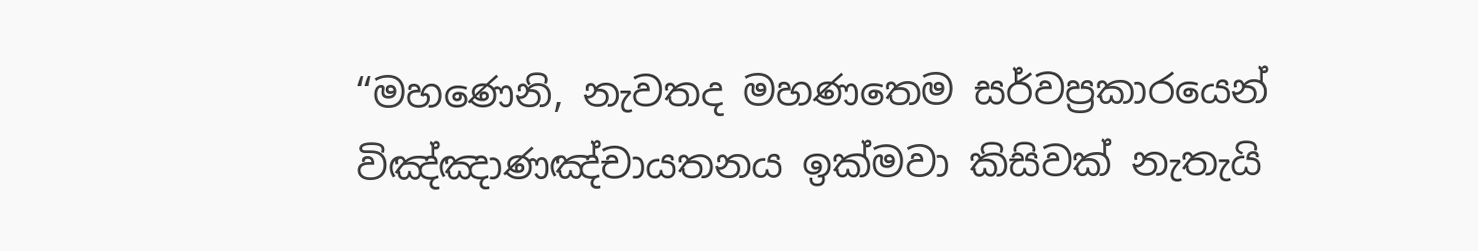“මහණෙනි, නැවතද මහණතෙම සර්වප්‍රකාරයෙන් විඤ්ඤාණඤ්චායතනය ඉක්මවා කිසිවක් නැතැයි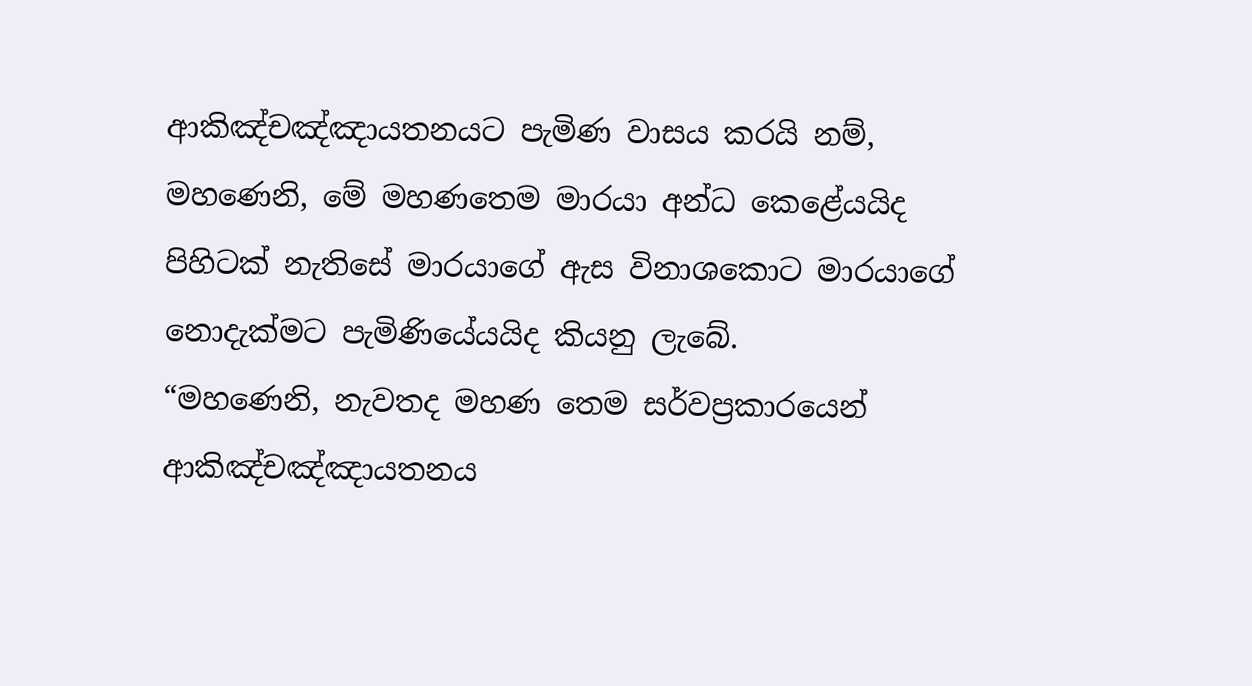ආකිඤ්චඤ්ඤායතනයට පැමිණ වාසය කරයි නම්, මහණෙනි, මේ මහණතෙම මාරයා අන්ධ කෙළේයයිද පිහිටක් නැතිසේ මාරයාගේ ඇස විනාශකොට මාරයාගේ නොදැක්මට පැමිණියේයයිද කියනු ලැබේ.
“මහණෙනි, නැවතද මහණ තෙම සර්වප්‍රකාරයෙන් ආකිඤ්චඤ්ඤායතනය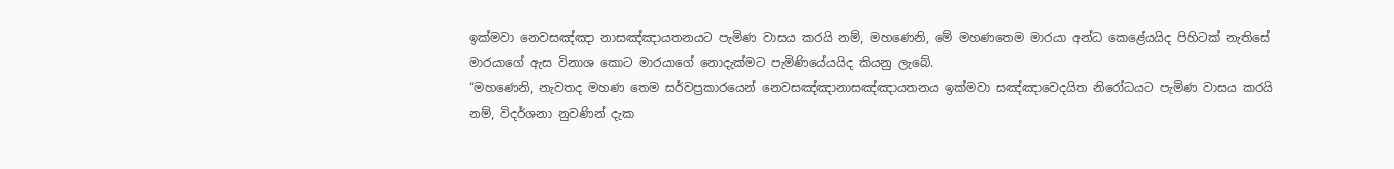ඉක්මවා නෙවසඤ්ඤා නාසඤ්ඤායතනයට පැමිණ වාසය කරයි නම්, මහණෙනි, මේ මහණතෙම මාරයා අන්ධ කෙළේයයිද පිහිටක් නැතිසේ මාරයාගේ ඇස විනාශ කොට මාරයාගේ නොදැක්මට පැමිණියේයයිද කියනු ලැබේ.
“මහණෙනි, නැවතද මහණ තෙම සර්වප්‍රකාරයෙන් නෙවසඤ්ඤානාසඤ්ඤායතනය ඉක්මවා සඤ්ඤාවෙදයිත නිරෝධයට පැමිණ වාසය කරයි නම්, විදර්ශනා නුවණින් දැක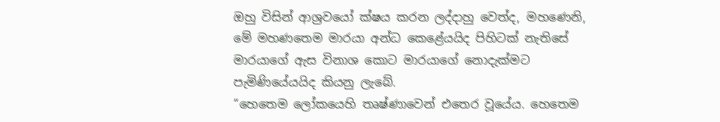ඔහු විසින් ආශ්‍රවයෝ ක්ෂය කරන ලද්දාහු වෙත්ද, මහණෙනි, මේ මහණතෙම මාරයා අන්ධ කෙළේයයිද පිහිටක් නැතිසේ මාරයාගේ ඇස විනාශ කොට මාරයාගේ නොදැක්මට පැමිණියේයයිද කියනු ලැබේ.
“හෙතෙම ලෝකයෙහි තෘෂ්ණාවෙන් එතෙර වූයේය. හෙතෙම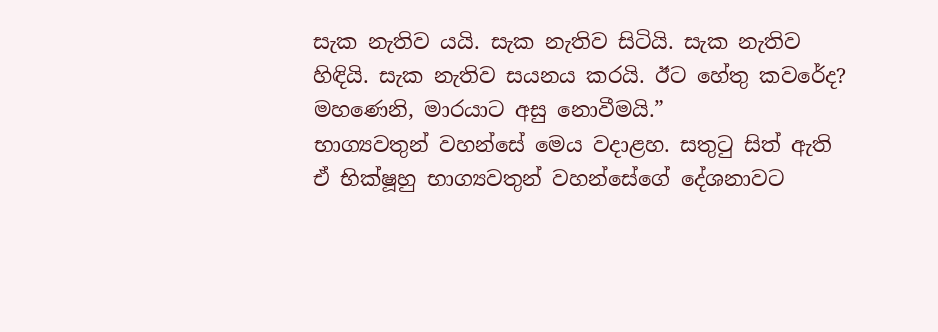සැක නැතිව යයි. සැක නැතිව සිටියි. සැක නැතිව හිඳියි. සැක නැතිව සයනය කරයි. ඊට හේතු කවරේද? මහණෙනි, මාරයාට අසු නොවීමයි.”
භාග්‍යවතුන් වහන්සේ මෙය වදාළහ. සතුටු සිත් ඇති ඒ භික්ෂූහු භාග්‍යවතුන් වහන්සේගේ දේශනාවට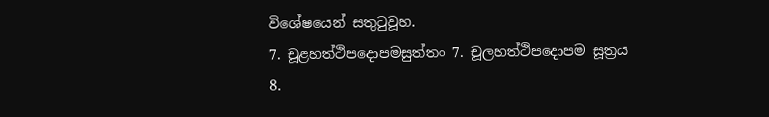විශේෂයෙන් සතුටුවූහ.
7. චූළහත්ථිපදොපමසුත්තං 7. චූලහත්ථිපදොපම සූත්‍රය
8.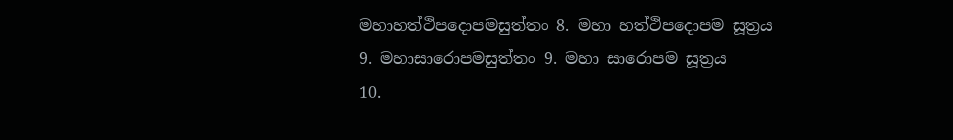මහාහත්ථිපදොපමසුත්තං 8. මහා හත්ථිපදොපම සූත්‍රය
9. මහාසාරොපමසුත්තං 9. මහා සාරොපම සූත්‍රය
10.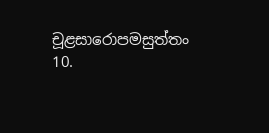චූළසාරොපමසුත්තං 10.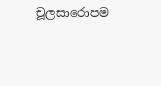චූලසාරොපම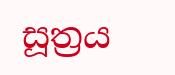සූත්‍රය